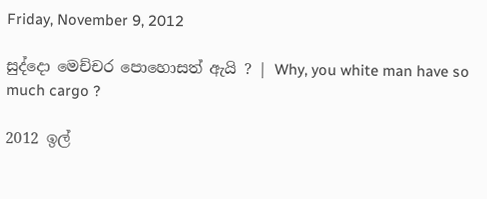Friday, November 9, 2012

සුද්දො මෙච්චර පොහොසත් ඇයි ? | Why, you white man have so much cargo ?

2012 ඉල්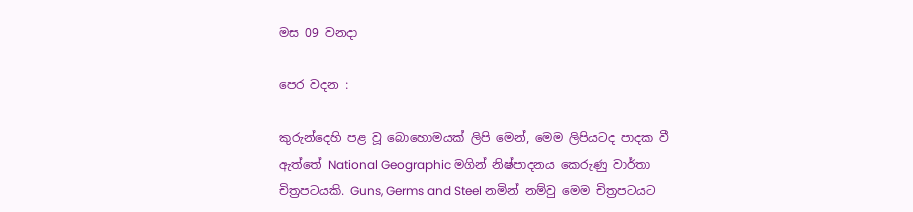මස 09 වනදා

පෙර වදන :

කුරුන්දෙහි පළ වූ බොහොමයක් ලිපි මෙන්, මෙම ලිපියටද පාදක වී ඇත්තේ National Geographic මගින් නිෂ්පාදනය කෙරුණු වාර්තා චිත්‍රපටයකි. Guns, Germs and Steel නමින් නම්වු මෙම චිත්‍රපටයට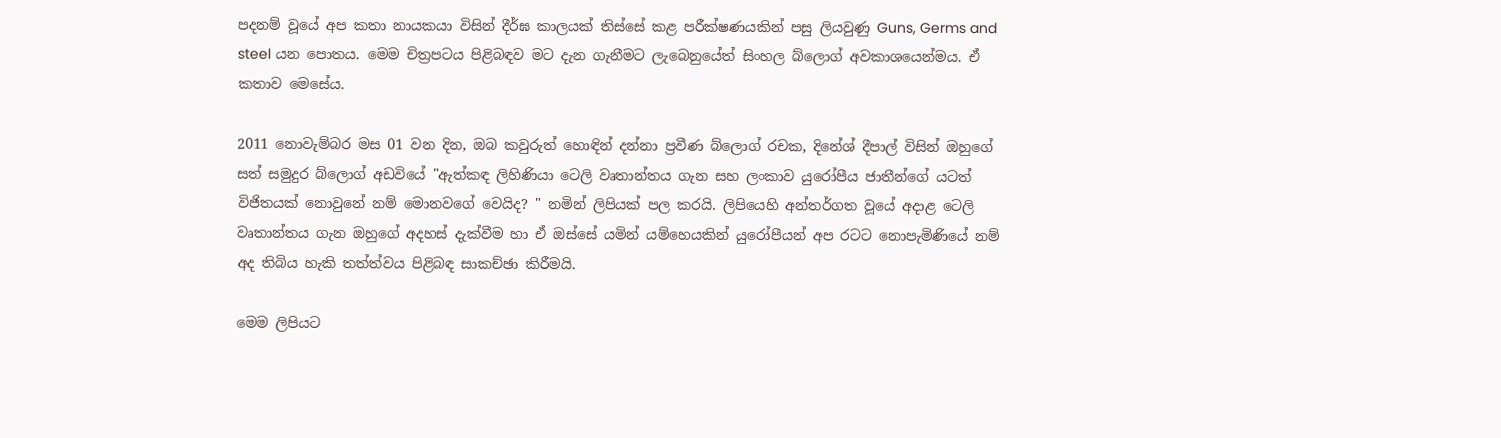පදනම් වූයේ අප කතා නායකයා විසින් දීර්ඝ කාලයක් තිස්සේ කළ පරීක්ෂණයකින් පසු ලියවුණු Guns, Germs and steel යන පොතය. මෙම චිත්‍රපටය පිළිබඳව මට දැන ගැනීමට ලැබෙනුයේත් සිංහල බ්ලොග් අවකාශයෙන්මය. ඒ කතාව මෙසේය.

2011 නොවැම්බර මස 01 වන දින, ඔබ කවුරුත් හොඳින් දන්නා ප්‍රවීණ බ්ලොග් රචක, දිනේශ් දීපාල් විසින් ඔහුගේ සත් සමුදුර බ්ලොග් අඩවියේ "ඇත්කඳ ලිහිණියා ටෙලි වෘතාන්තය ගැන සහ ලංකාව යුරෝපීය ජාතීන්ගේ යටත් විජිතයක් නොවුනේ නම් ‍‍මොනවගේ වෙයිද? " නමින් ලිපියක් පල කරයි. ලිපියෙහි අන්තර්ගත වූයේ අදාළ ටෙලි වෘතාන්තය ගැන ඔහුගේ අදහස් දැක්වීම හා ඒ ඔස්සේ යමින් යම්හෙයකින් යුරෝපීයන් අප රටට නොපැමිණියේ නම් අද තිබිය හැකි තත්ත්වය පිළිබඳ සාකච්ඡා කිරීමයි.

මෙම ලිපියට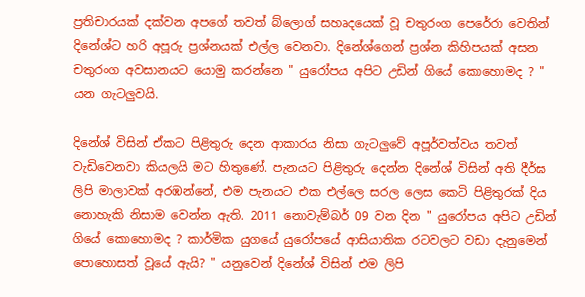ප්‍රතිචාරයක් දක්වන අපගේ තවත් බ්ලොග් සහෘදයෙක් වූ චතුරංග පෙරේරා වෙතින් දිනේශ්ට හරි අපූරු ප්‍රශ්නයක් එල්ල වෙනවා. දිනේශ්ගෙන් ප්‍රශ්න කිහිපයක් අසන චතුරංග අවසානයට යොමු කරන්නෙ " යුරෝපය අපිට උඩින් ගියේ කොහොමද ? " යන ගැටලුවයි.

දිනේශ් විසින් ඒකට පිළිතුරු දෙන ආකාරය නිසා ගැටලුවේ අපූර්වත්වය තවත් වැඩිවෙනවා කියලයි මට හිතුණේ. පැනයට පිළිතුරු දෙන්න දිනේශ් විසින් අති දීර්ඝ ලිපි මාලාවක් අරඹන්නේ, එම පැනයට එක එල්ලෙ සරල ලෙස කෙටි පිළිතුරක් දිය නොහැකි නිසාම වෙන්න ඇති. 2011 නොවැම්බර් 09 වන දින " යුරෝපය අපිට උඩින් ගියේ කොහොමද ? කාර්මික යුගයේ යුරෝපයේ ආසියාතික රටවලට වඩා දැනුමෙන් පොහොසත් වූ‍යේ ඇයි? " යනුවෙන් දිනේශ් විසින් එම ලිපි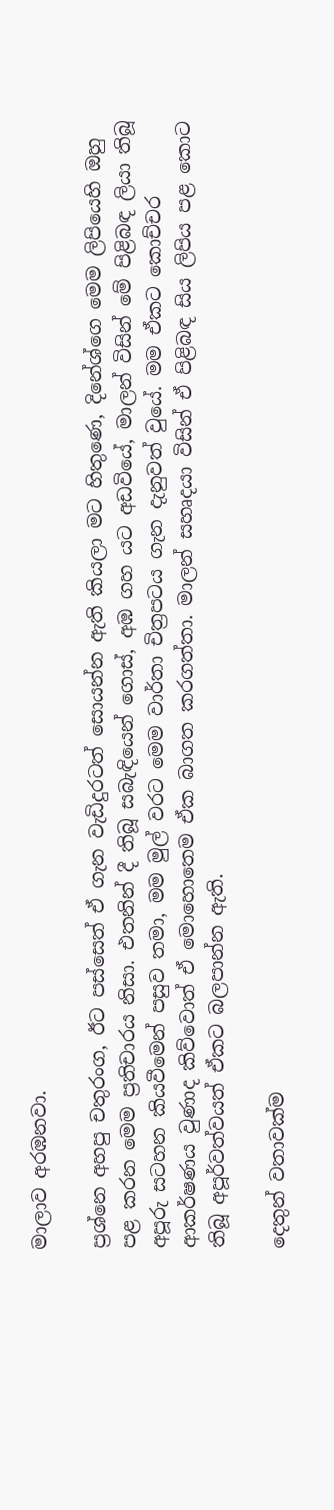මාලාව අරඹනවා.

ප්‍රශ්නෙ අහපු චතුරංග, ඊට පස්සෙත් ඒ ගැන වැඩිදුරටත් සොයන්න ඇති කියලා මට හිතුණෙ, දිනේශ්ගෙ මෙම ලිපියෙහි ඔහු පළ කරන මෙම ප්‍රතිචාරය නිසා. එතනින් දී තිබූ සබැඳියෙන් ගොස්, අඹ ගහ යට අඩවියේ, මාලන් විසින් මේ පිළිබඳ ලියා තිබූ අපූරු සටහන කියවීමෙන් පසුව තමා, මම මුල් වරට මෙම වාර්තා චිත්‍රපටය ගැන දැනුවත් වුයේ. මම ඒකට කොච්චර ආකර්ෂණය වුණාද කිව්වොත් ඒ මොහොතෙම ඒක බාගත කරගත්තා. මාලන් සහෘදයා විසින් ඒ පිළිබඳ සිය ලිපිය පළ කොට තිබූ අපූර්වත්වයත් ඒකට බලපාන්න ඇති.

දෙතුන් වතාවක්ම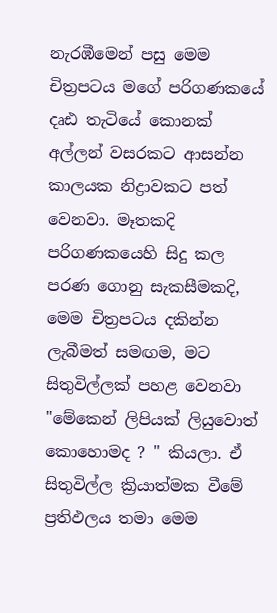නැරඹීමෙන් පසු මෙම චිත්‍රපටය මගේ පරිගණකයේ දෘඪ තැටියේ කොනක් අල්ලන් වසරකට ආසන්න කාලයක නිද්‍රාවකට පත් වෙනවා. මෑතකදි පරිගණකයෙහි සිදු කල පරණ ගොනු සැකසීමකදි, මෙම චිත්‍රපටය දකින්න ලැබීමත් සමඟම, මට සිතුවිල්ලක් පහළ වෙනවා "මේකෙන් ලිපියක් ලියුවොත් කොහොමද ? " කියලා. ඒ සිතුවිල්ල ක්‍රියාත්මක වීමේ ප්‍රතිඵලය තමා මෙම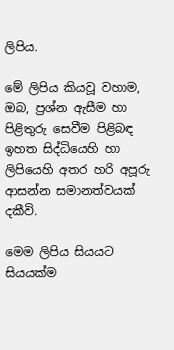ලිපිය.

මේ ලිපිය කියවූ වහාම, ඔබ, ප්‍රශ්න ඇසීම හා පිළිතුරු සෙවීම පිළිබඳ ඉහත සිද්ධියෙහි හා ලිපියෙහි අතර හරි අපූරු ආසන්න සමානත්වයක් දකීවි.

මෙම ලිපිය සියයට සියයක්ම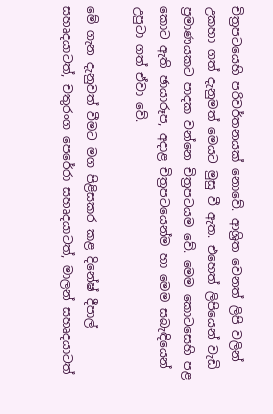චිත්‍රපටයෙහි පරිවර්තනයක් නොවේ. ආශ්‍රිත වෙනත් ලිපි වලින් උකහා ගත් දැනුමත් මෙයට මුසු වී ඇත. එහෙත් ලිපියෙන් වැඩි ප්‍රමාණයකට පාදක වන්නෙ චිත්‍රපටයම වේ. මෙම කොටසෙහි පළ කොට ඇති ඡායාරූප, අදාළ චිත්‍රපටයෙන්ම හා මෙම සබැඳියෙන් උපුටා ගත් ඒවා වේ.

මේ ගැන දැනුවත් වීමට මග පිළිසකර කළ දිනේෂ් දීපාල් සහෘදයාටත්, චතුරංග පෙරේරා සහෘදයාටත්, මාලන් සහෘදයාටත්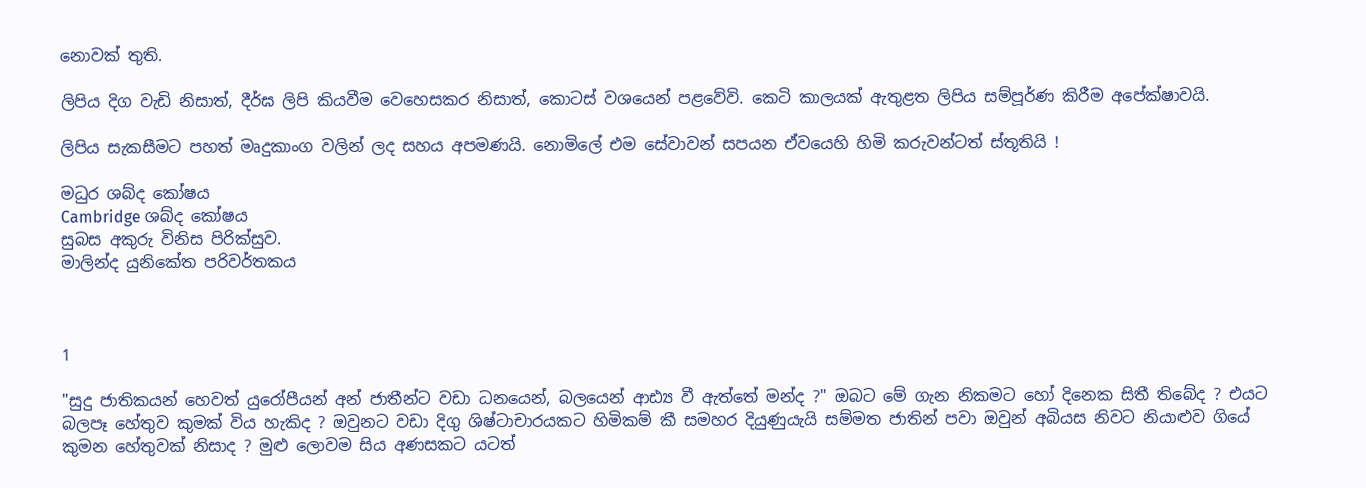නොවක් තුති.

ලිපිය දිග වැඩි නිසාත්, දීර්ඝ ලිපි කියවීම වෙහෙසකර නිසාත්, කොටස් වශයෙන් පළවේවි. කෙටි කාලයක් ඇතුළත ලිපිය සම්පූර්ණ කිරීම අපේක්ෂාවයි.

ලිපිය සැකසීමට පහත් මෘදුකාංග වලින් ලද සහය අපමණයි. නොමිලේ එම සේවාවන් සපයන ඒවයෙහි හිමි කරුවන්ටත් ස්තූතියි !

මධුර ශබ්ද කෝෂය
Cambridge ශබ්ද කෝෂය
සුබස අකුරු විනිස පිරික්සුව.
මාලින්ද යුනිකේත පරිවර්තකය



1

"සුදු ජාතිකයන් හෙවත් යුරෝපීයන් අන් ජාතීන්ට වඩා ධනයෙන්, බලයෙන් ආඪ්‍ය වී ඇත්තේ මන්ද ?" ඔබට මේ ගැන නිකමට හෝ දිනෙක සිතී තිබේද ? එයට බලපෑ හේතුව කුමක් විය හැකිද ? ඔවුනට වඩා දිගු ශිෂ්ටාචාරයකට හිමිකම් කී සමහර දියුණුයැයි සම්මත ජාතින් පවා ඔවුන් අබියස නිවට නියාළුව ගියේ කුමන හේතුවක් නිසාද ? මුළු ලොවම සිය අණසකට යටත්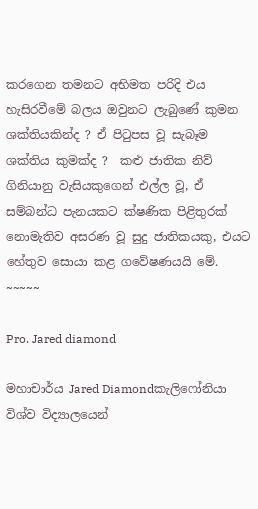කරගෙන තමනට අභිමත පරිදි එය හැසිරවීමේ බලය ඔවුනට ලැබුණේ කුමන ශක්තියකින්ද ? ඒ පිටුපස වූ සැබෑම ශක්තිය කුමක්ද ?  කළු ජාතික නිව් ගිනියානු වැසියකුගෙන් එල්ල වූ, ඒ සම්බන්ධ පැනයකට ක්ෂණික පිළිතුරක් නොමැතිව අසරණ වූ සුදු ජාතිකයකු, එයට හේතුව සොයා කළ ගවේෂණයයි මේ.
~~~~~

Pro. Jared diamond

මහාචාර්ය Jared Diamondකැලිෆෝනියා විශ්ව විද්‍යාලයෙන්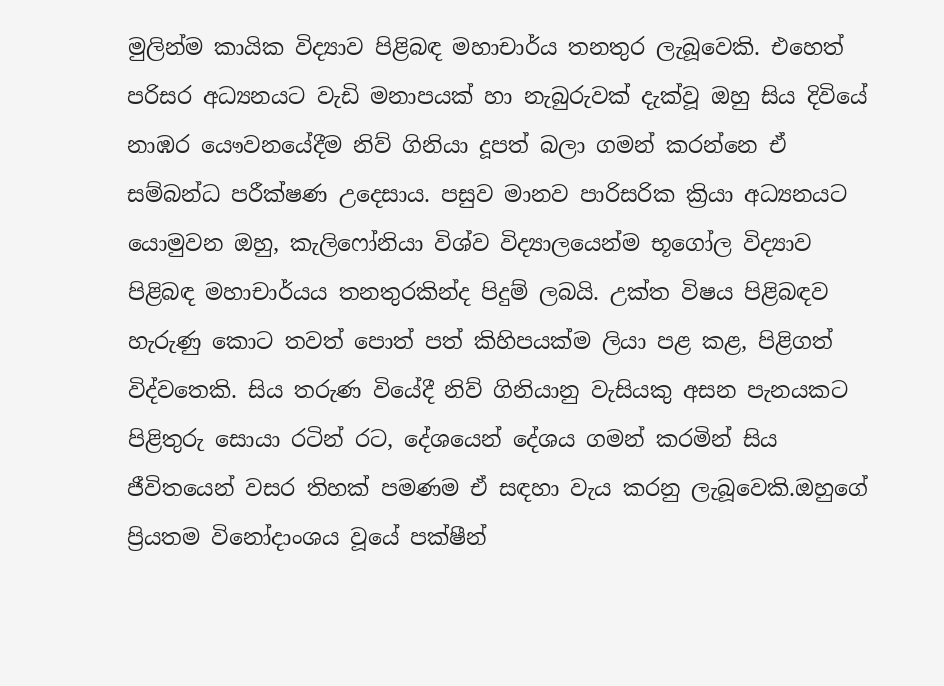මුලින්ම කායික විද්‍යාව පිළිබඳ මහාචාර්ය තනතුර ලැබූවෙකි. එහෙත් පරිසර අධ්‍යනයට වැඩි මනාපයක් හා නැබුරුවක් දැක්වූ ඔහු සිය දිවියේ නාඹර යෞවනයේදීම නිව් ගිනියා දූපත් බලා ගමන් කරන්නෙ ඒ සම්බන්ධ පරීක්ෂණ උදෙසාය. පසුව මානව පාරිසරික ක්‍රියා අධ්‍යනයට යොමුවන ඔහු, කැලිෆෝනියා විශ්ව විද්‍යාලයෙන්ම භූගෝල විද්‍යාව පිළිබඳ මහාචාර්යය තනතුරකින්ද පිදුම් ලබයි. උක්ත විෂය පිළිබඳව හැරුණු කොට තවත් පොත් පත් කිහිපයක්ම ලියා පළ කළ, පිළිගත් විද්වතෙකි. සිය තරුණ වියේදී නිව් ගිනියානු වැසියකු අසන පැනයකට පිළිතුරු සොයා රටින් රට, දේශයෙන් දේශය ගමන් කරමින් සිය ජීවිතයෙන් වසර තිහක් පමණම ඒ සඳහා වැය කරනු ලැබූවෙකි.ඔහුගේ ප්‍රියතම විනෝදාංශය වූයේ පක්ෂීන්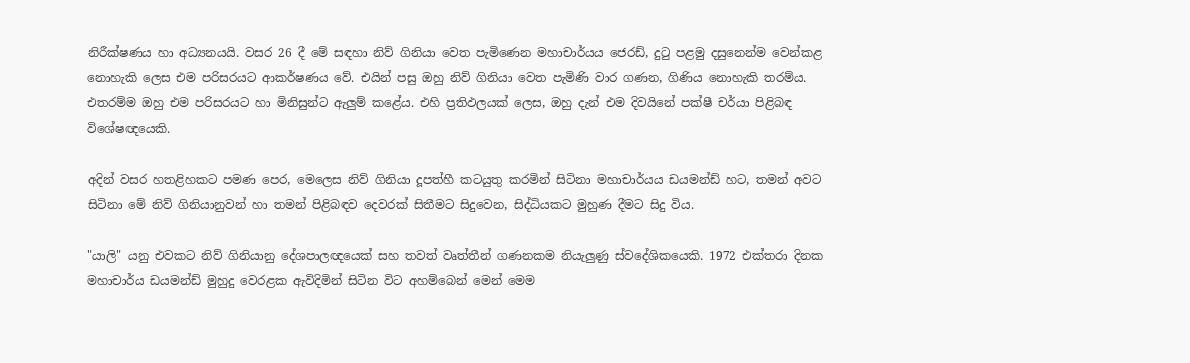නිරීක්ෂණය හා අධ්‍යනයයි. වසර 26 දී මේ සඳහා නිව් ගිනියා වෙත පැමිණෙන මහාචාර්යය ජෙරඩ්, දුටු පළමු දසුනෙන්ම වෙන්කළ නොහැකි ලෙස එම පරිසරයට ආකර්ෂණය වේ. එයින් පසු ඔහු නිව් ගිනියා වෙත පැමිණි වාර ගණන, ගිණිය නොහැකි තරම්ය. එතරම්ම ඔහු එම පරිසරයට හා මිනිසුන්ට ඇලුම් කළේය. එහි ප්‍රතිඵලයක් ලෙස, ඔහු දැන් එම දිවයිනේ පක්ෂී චර්යා පිළිබඳ විශේෂඥයෙකි.

අදින් වසර හතළිහකට පමණ පෙර, මෙලෙස නිව් ගිනියා දූපත්හී කටයුතු කරමින් සිටිනා මහාචාර්යය ඩයමන්ඩ් හට, තමන් අවට සිටිනා මේ නිව් ගිනියානුවන් හා තමන් පිළිබඳව දෙවරක් සිතීමට සිදුවෙන, සිද්ධියකට මුහුණ දීමට සිදු විය.

"යාලි" යනු එවකට නිව් ගිනියානු දේශපාලඥයෙක් සහ තවත් වෘත්තීන් ගණනකම නියැලුණු ස්වදේශිකයෙකි. 1972 එක්තරා දිනක මහාචාර්ය ඩයමන්ඩ් මුහුදු වෙරළක ඇවිදිමින් සිටින විට අහම්බෙන් මෙන් මෙම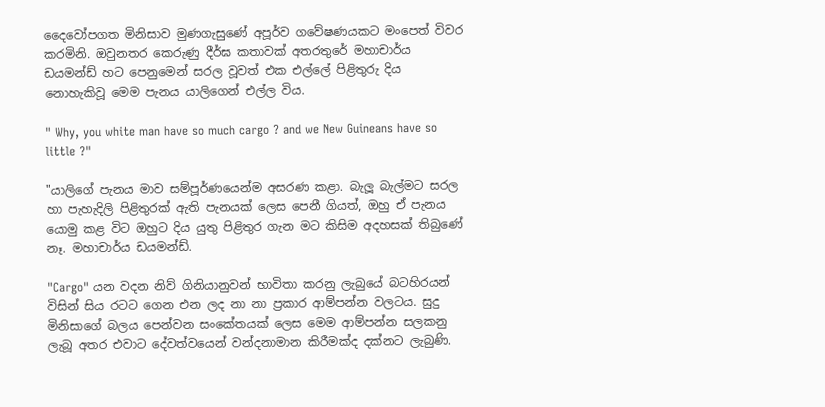දෛවෝපගත මිනිසාව මුණගැසුණේ අපූර්ව ගවේෂණයකට මංපෙත් විවර කරමිනි. ඔවුනතර කෙරුණු දීර්ඝ කතාවක් අතරතුරේ මහාචාර්ය ඩයමන්ඩ් හට පෙනුමෙන් සරල වූවත් එක එල්ලේ පිළිතුරු දිය නොහැකිවූ මෙම පැනය යාලිගෙන් එල්ල විය.

" Why, you white man have so much cargo ? and we New Guineans have so little ?"

"යාලිගේ පැනය මාව සම්පූර්ණයෙන්ම අසරණ කළා. බැලූ බැල්මට සරල හා පැහැදිලි පිළිතුරක් ඇති පැනයක් ලෙස පෙනී ගියත්, ඔහු ඒ පැනය යොමු කළ විට ඔහුට දිය යුතු පිළිතුර ගැන මට කිසිම අදහසක් තිබුණේ නෑ. මහාචාර්ය ඩයමන්ඩ්.

"Cargo" යන වදන නිව් ගිනියානුවන් භාවිතා කරනු ලැබුයේ බටහිරයන් විසින් සිය රටට ගෙන එන ලද නා නා ප්‍රකාර ආම්පන්න වලටය. සුදු මිනිසාගේ බලය පෙන්වන සංකේතයක් ලෙස මෙම ආම්පන්න සලකනු ලැබූ අතර එවාට දේවත්වයෙන් වන්දනාමාන කිරීමක්ද දක්නට ලැබුණි.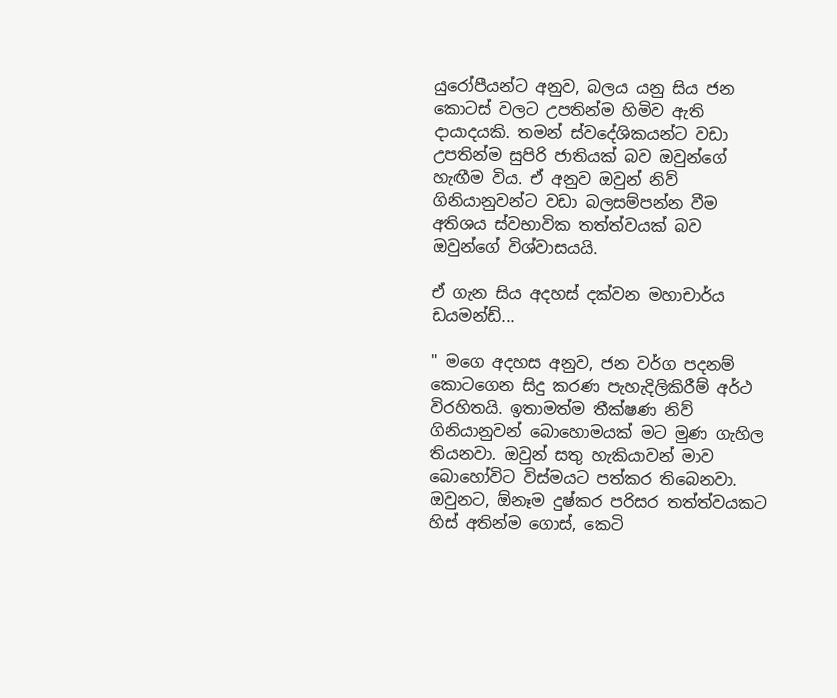යුරෝපීයන්ට අනුව, බලය යනු සිය ජන කොටස් වලට උපතින්ම හිමිව ඇති දායාදයකි. තමන් ස්වදේශිකයන්ට වඩා උපතින්ම සුපිරි ජාතියක් බව ඔවුන්ගේ හැඟීම විය. ඒ අනුව ඔවුන් නිව් ගිනියානුවන්ට වඩා බලසම්පන්න වීම අතිශය ස්වභාවික තත්ත්වයක් බව ඔවුන්ගේ විශ්වාසයයි.

ඒ ගැන සිය අදහස් දක්වන මහාචාර්ය ඩයමන්ඩ්...

" මගෙ අදහස අනුව, ජන වර්ග පදනම් කොටගෙන සිදු කරණ පැහැදිලිකිරීම් අර්ථ විරහිතයි. ඉතාමත්ම තීක්ෂණ නිව් ගිනියානුවන් බොහොමයක් මට මුණ ගැහිල තියනවා. ඔවුන් සතු හැකියාවන් මාව බොහෝවිට විස්මයට පත්කර තිබෙනවා. ඔවුනට, ඕනෑම දුෂ්කර පරිසර තත්ත්වයකට හිස් අතින්ම ගොස්, කෙටි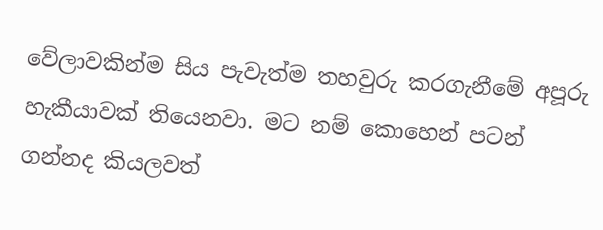වේලාවකින්ම සිය පැවැත්ම තහවුරු කරගැනීමේ අපූරු හැකීයාවක් තියෙනවා. මට නම් කොහෙන් පටන් ගන්නද කියලවත්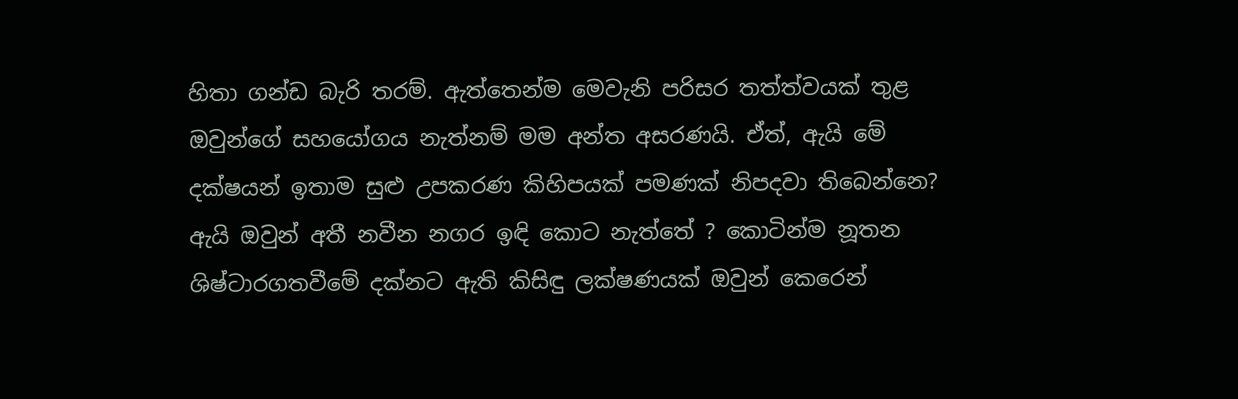හිතා ගන්ඩ බැරි තරම්. ඇත්තෙන්ම මෙවැනි පරිසර තත්ත්වයක් තුළ ඔවුන්ගේ සහයෝගය නැත්නම් මම අන්ත අසරණයි. ඒත්, ඇයි මේ දක්ෂයන් ඉතාම සුළු උපකරණ කිහිපයක් පමණක් නිපදවා තිබෙන්නෙ? ඇයි ඔවුන් අතී නවීන නගර ඉඳි කොට නැත්තේ ? කොටින්ම නූතන ශිෂ්ටාරගතවීමේ දක්නට ඇති කිසිඳු ලක්ෂණයක් ඔවුන් කෙරෙන්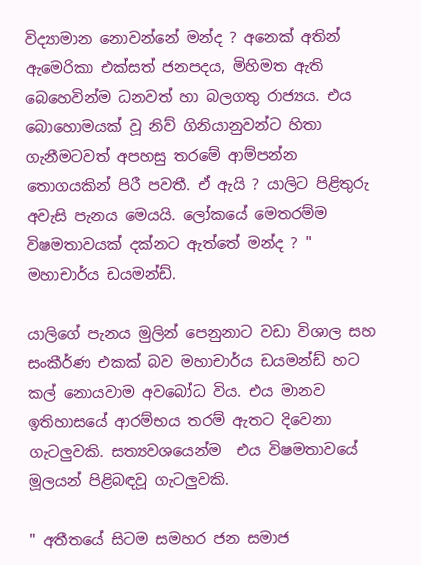විද්‍යාමාන නොවන්නේ මන්ද ? අනෙක් අතින් ඇමෙරිකා එක්සත් ජනපදය, මිහිමත ඇති බෙහෙවින්ම ධනවත් හා බලගතු රාජ්‍යය. එය බොහොමයක් වූ නිව් ගිනියානුවන්ට හිතා ගැනීමටවත් අපහසු තරමේ ආම්පන්න තොගයකින් පිරී පවතී. ඒ ඇයි ? යාලිට පිළිතුරු අවැසි පැනය මෙයයි. ලෝකයේ මෙතරම්ම විෂමතාවයක් දක්නට ඇත්තේ මන්ද ? "  මහාචාර්ය ඩයමන්ඩ්.

යාලිගේ පැනය මුලින් පෙනුනාට වඩා විශාල සහ සංකීර්ණ එකක් බව මහාචාර්ය ඩයමන්ඩ් හට කල් නොයවාම අවබෝධ විය. එය මානව ඉතිහාසයේ ආරම්භය තරම් ඇතට දිවෙනා ගැටලුවකි. සත්‍යවශයෙන්ම  එය විෂමතාවයේ මූලයන් පිළිබඳවූ ගැටලුවකි.

" අතීතයේ සිටම සමහර ජන සමාජ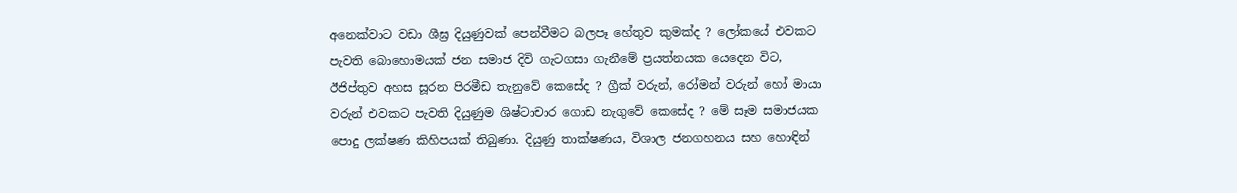අනෙක්වාට වඩා ශීඝ්‍ර දියුණුවක් පෙන්වීමට බලපෑ හේතුව කුමක්ද ? ලෝකයේ එවකට පැවති බොහොමයක් ජන සමාජ දිවි ගැටගසා ගැනීමේ ප්‍රයත්නයක යෙදෙන විට, ඊජිප්තුව අහස සූරන පිරමීඩ තැනුවේ කෙසේද ? ග්‍රීක් වරුන්, රෝමන් වරුන් හෝ මායා වරුන් එවකට පැවති දියුණුම ශිෂ්ටාචාර ගොඩ නැගුවේ කෙසේද ? මේ සෑම සමාජයක පොදු ලක්ෂණ කිහිපයක් තිබුණා. දියුණු තාක්ෂණය, විශාල ජනගහනය සහ හොඳින්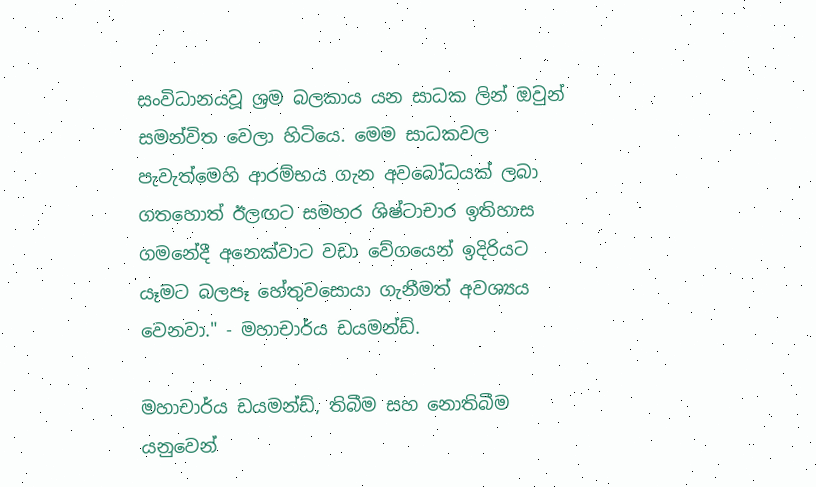සංවිධානයවූ ශ්‍රම බලකාය යන සාධක ලින් ඔවුන් සමන්විත වෙලා හිටියෙ. මෙම සාධකවල පැවැත්මෙහි ආරම්භය ගැන අවබෝධයක් ලබා ගතහොත් ඊලඟට සමහර ශිෂ්ටාචාර ඉතිහාස ගමනේදී අනෙක්වාට වඩා වේගයෙන් ඉදිරියට යෑමට බලපෑ හේතුවසොයා ගැනීමත් අවශ්‍යය වෙනවා." - මහාචාර්ය ඩයමන්ඩ්.

මහාචාර්ය ඩයමන්ඩ්, තිබීම සහ නොතිබීම යනුවෙන්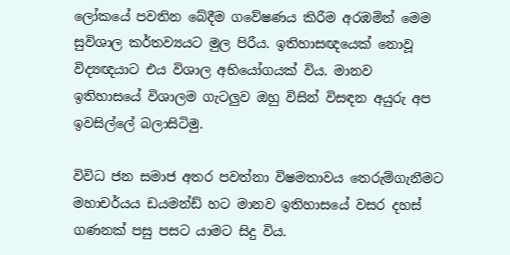ලෝකයේ පවතින බේදීම ගවේෂණය කිරීම අරඹමින් මෙම සුවිශාල කර්තව්‍යයට මුල පිරීය. ඉතිහාසඥයෙක් නොවූ විද්‍යඥයාට එය විශාල අභියෝගයක් විය. මානව ඉතිහාසයේ විශාලම ගැටලුව ඔහු විසින් විසඳන අයුරු අප ඉවසිල්ලේ බලාසිටිමු.

විවිධ ජන සමාජ අතර පවත්නා විෂමතාවය තෙරුම්ගැනීමට මහාචර්යය ඩයමන්ඩ් හට මානව ඉතිහාසයේ වසර දහස් ගණනක් පසු පසට යාමට සිදු විය.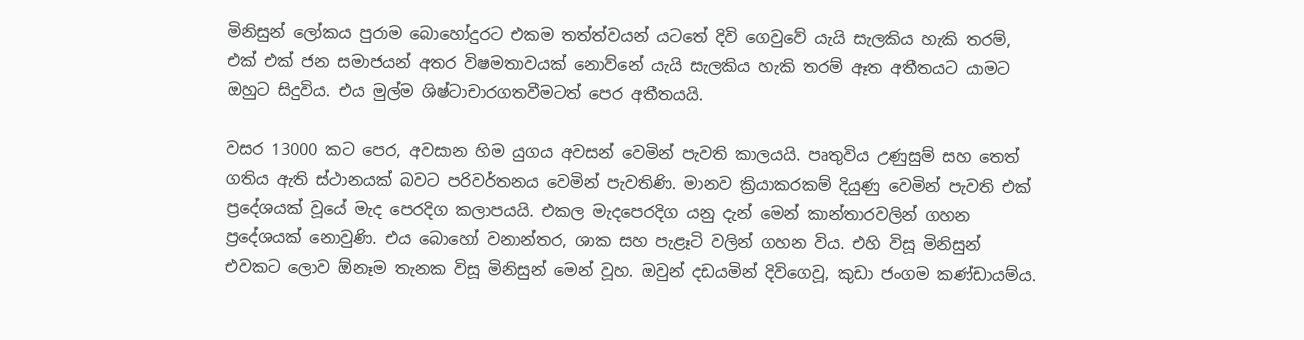මිනිසුන් ලෝකය පුරාම බොහෝදුරට එකම තත්ත්වයන් යටතේ දිවි ගෙවුවේ යැයි සැලකිය හැකි තරම්, එක් එක් ජන සමාජයන් අතර විෂමතාවයක් නොව්නේ යැයි සැලකිය හැකි තරම් ඈත අතීතයට යාමට ඔහුට සිදුවිය. එය මුල්ම ශිෂ්ටාචාරගතවීමටත් පෙර අතීතයයි.

වසර 13000 කට පෙර, අවසාන හිම යුගය අවසන් වෙමින් පැවති කාලයයි. පෘතුවිය උණුසුම් සහ තෙත් ගතිය ඇති ස්ථානයක් බවට පරිවර්තනය වෙමින් පැවතිණි. මානව ක්‍රියාකරකම් දියුණු වෙමින් පැවති එක් ප්‍රදේශයක් වූයේ මැද පෙරදිග කලාපයයි. එකල මැදපෙරදිග යනු දැන් මෙන් කාන්තාරවලින් ගහන ප්‍රදේශයක් නොවුණි. එය බොහෝ වනාන්තර, ශාක සහ පැළෑටි වලින් ගහන විය. එහි විසූ මිනිසුන් එවකට ලොව ඕනෑම තැනක විසූ මිනිසුන් මෙන් වූහ. ඔවුන් දඩයමින් දිවිගෙවූ, කුඩා ජංගම කණ්ඩායම්ය.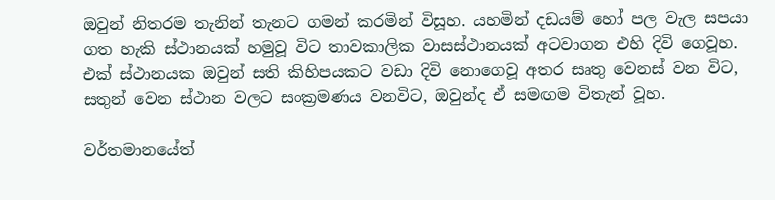ඔවුන් නිතරම තැනින් තැනට ගමන් කරමින් විසූහ. යහමින් දඩයම් හෝ පල වැල සපයා ගත හැකි ස්ථානයක් හමුවූ විට තාවකාලික වාසස්ථානයක් අටවාගන එහි දිවි ගෙවූහ. එක් ස්ථානයක ඔවුන් සති කිහිපයකට වඩා දිවි නොගෙවූ අතර සෘතු වෙනස් වන විට, සතුන් වෙන ස්ථාන වලට සංක්‍රමණය වනවිට, ඔවුන්ද ඒ සමඟම විතැන් වූහ.

වර්තමානයේත්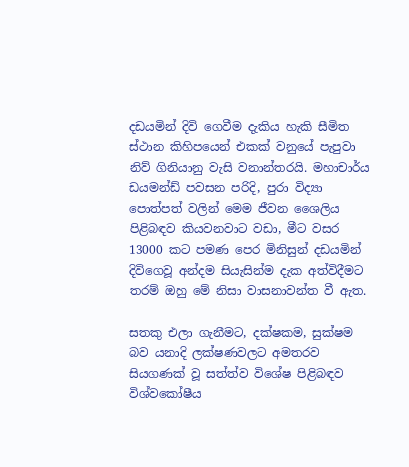දඩයමින් දිවි ගෙවීම දැකිය හැකි සීමිත ස්ථාන කිහිපයෙන් එකක් වනුයේ පැපුවා නිව් ගිනියානු වැසි වනාන්තරයි. මහාචාර්ය ඩයමන්ඩ් පවසන පරිදි, පුරා විද්‍යා පොත්පත් වලින් මෙම ජීවන ශෛලිය පිළිබඳව කියවනවාට වඩා, මීට වසර 13000 කට පමණ පෙර මිනිසුන් දඩයමින් දිවිගෙවූ අන්දම සියැසින්ම දැක අත්විදීමට තරම් ඔහු මේ නිසා වාසනාවන්ත වී ඇත.

සතකු එලා ගැනීමට, දක්ෂකම, සුක්ෂම බව යනාදි ලක්ෂණවලට අමතරව සියගණක් වූ සත්ත්ව විශේෂ පිළිබඳව විශ්වකෝෂීය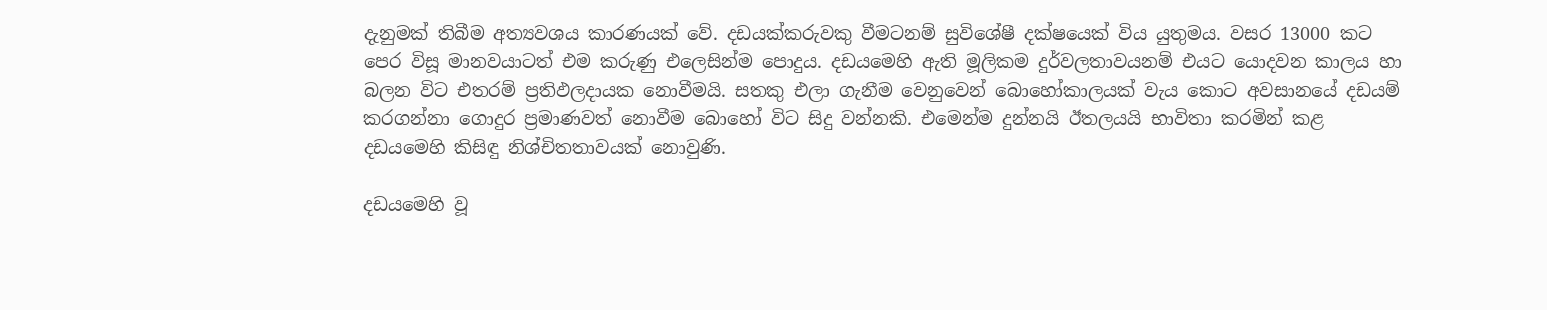දැනුමක් තිබීම අත්‍යවශය කාරණයක් වේ. දඩයක්කරුවකු වීමටනම් සුවිශේෂී දක්ෂයෙක් විය යුතුමය. වසර 13000 කට පෙර විසූ මානවයාටත් එම කරුණු එලෙසින්ම පොදුය. දඩයමෙහි ඇති මූලිකම දුර්වලතාවයනම් එයට යොදවන කාලය හා බලන විට එතරම් ප්‍රතිඵලදායක නොවීමයි. සතකු එලා ගැනීම වෙනුවෙන් බොහෝකාලයක් වැය කොට අවසානයේ දඩයම් කරගන්නා ගොදුර ප්‍රමාණවත් නොවීම බොහෝ විට සිදු වන්නකි. එමෙන්ම දුන්නයි ඊතලයයි භාවිතා කරමින් කළ දඩයමෙහි කිසිඳු නිශ්චිතතාවයක් නොවුණි.

දඩයමෙහි වූ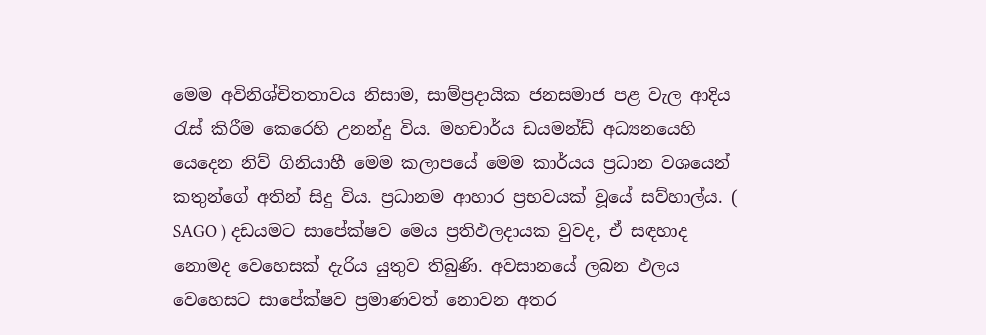මෙම අවිනිශ්චිතතාවය නිසාම, සාම්ප්‍රදායික ජනසමාජ පළ වැල ආදිය රැස් කිරීම කෙරෙහි උනන්දු විය. මහචාර්ය ඩයමන්ඩ් අධ්‍යනයෙහි යෙදෙන නිව් ගිනියාහී මෙම කලාපයේ මෙම කාර්යය ප්‍රධාන වශයෙන් කතුන්ගේ අතින් සිදු විය. ප්‍රධානම ආහාර ප්‍රභවයක් වූයේ සව්හාල්ය. ( SAGO ) දඩයමට සාපේක්ෂව මෙය ප්‍රතිඵලදායක වුවද, ඒ සඳහාද නොමද වෙහෙසක් දැරිය යුතුව තිබුණි. අවසානයේ ලබන ඵලය වෙහෙසට සාපේක්ෂව ප්‍රමාණවත් නොවන අතර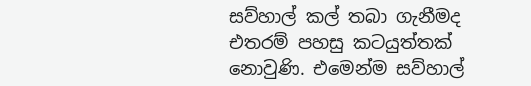සව්හාල් කල් තබා ගැනීමද එතරම් පහසු කටයුත්තක් නොවුණි. එමෙන්ම සව්හාල්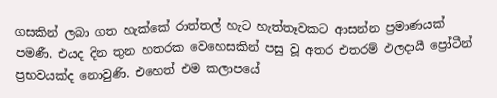ගසකින් ලබා ගත හැක්කේ රාත්තල් හැට හැත්තෑවකට ආසන්න ප්‍රමාණයක් පමණී. එයද දින තුන හතරක වෙහෙසකින් පසු වූ අතර එතරම් ඵලදායී ප්‍රෝටීන් ප්‍රභවයක්ද නොවුණි. එහෙත් එම කලාපයේ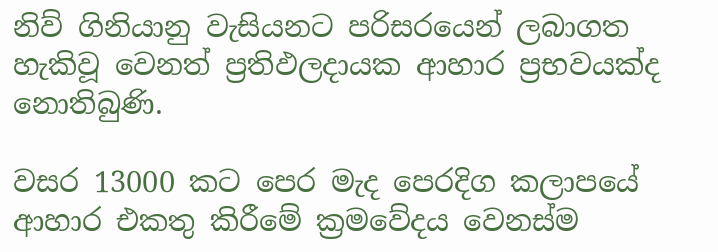නිව් ගිනියානු වැසියනට පරිසරයෙන් ලබාගත හැකිවූ වෙනත් ප්‍රතිඵලදායක ආහාර ප්‍රභවයක්ද නොතිබුණි.

වසර 13000 කට පෙර මැද පෙරදිග කලාපයේ ආහාර එකතු කිරීමේ ක්‍රමවේදය වෙනස්ම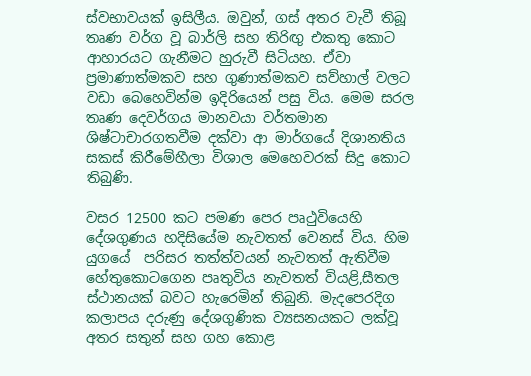ස්වභාවයක් ඉසිලීය. ඔවුන්, ගස් අතර වැවී තිබූ තෘණ වර්ග වූ බාර්ලි සහ තිරිඟු එකතු කොට ආහාරයට ගැනීමට හුරුවී සිටියහ. ඒවා ප්‍රමාණාත්මකව සහ ගුණාත්මකව සව්හාල් වලට වඩා බෙහෙවින්ම ඉදිරියෙන් පසු විය. මෙම සරල තෘණ දෙවර්ගය මානවයා වර්තමාන ශිෂ්ටාචාරගතවීම දක්වා ආ මාර්ගයේ දිශානතිය සකස් කිරීමේහීලා විශාල මෙහෙවරක් සිදු කොට තිබුණි.

වසර 12500 කට පමණ පෙර පෘථුවියෙහි දේශගුණය හදිසියේම නැවතත් වෙනස් විය. හිම යුගයේ  පරිසර තත්ත්වයන් නැවතත් ඇතිවීම හේතුකොටගෙන පෘතුවිය නැවතත් වියළි,සීතල ස්ථානයක් බවට හැරෙමින් තිබුනි. මැදපෙරදිග කලාපය දරුණු දේශගුණික ව්‍යසනයකට ලක්වූ අතර සතුන් සහ ගහ කොළ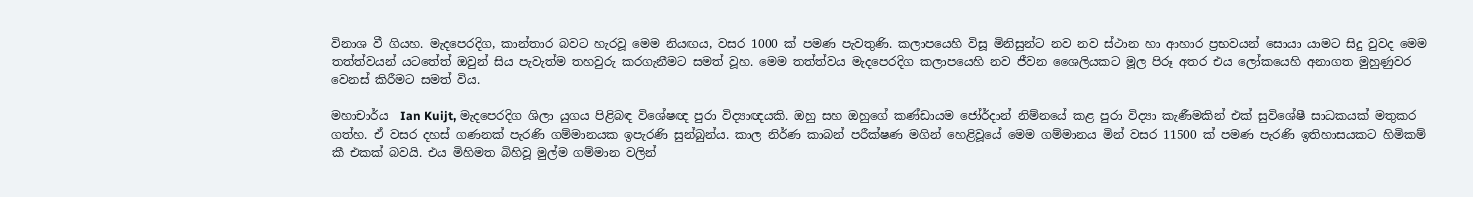විනාශ වී ගියහ. මැදපෙරදිග, කාන්තාර බවට හැරවූ මෙම නියඟය, වසර 1000 ක් පමණ පැවතුණි. කලාපයෙහි විසූ මිනිසුන්ට නව නව ස්ථාන හා ආහාර ප්‍රභවයන් සොයා යාමට සිදු වුවද මෙම තත්ත්වයන් යටතේත් ඔවුන් සිය පැවැත්ම තහවුරු කරගැනීමට සමත් වූහ. මෙම තත්ත්වය මැදපෙරදිග කලාපයෙහි නව ජීවන ශෛලියකට මූල පිරූ අතර එය ලෝකයෙහි අනාගත මුහුණුවර වෙනස් කිරීමට සමත් විය.

මහාචාර්ය  Ian Kuijt, මැදපෙරදිග ශිලා යුගය පිළිබඳ විශේෂඥ පුරා විද්‍යාඥයකි. ඔහු සහ ඔහුගේ කණ්ඩායම ජෝර්දාන් නිම්නයේ කළ පුරා විද්‍යා කැණීමකින් එක් සුවිශේෂී සාධකයක් මතුකර ගත්හ. ඒ වසර දහස් ගණනක් පැරණි ගම්මානයක ඉපැරණි සුන්බුන්ය. කාල නිර්ණ කාබන් පරීක්ෂණ මගින් හෙළිවූයේ මෙම ගම්මානය මින් වසර 11500 ක් පමණ පැරණි ඉතිහාසයකට හිමිකම් කී එකක් බවයි. එය මිහිමත බිහිවූ මුල්ම ගම්මාන වලින්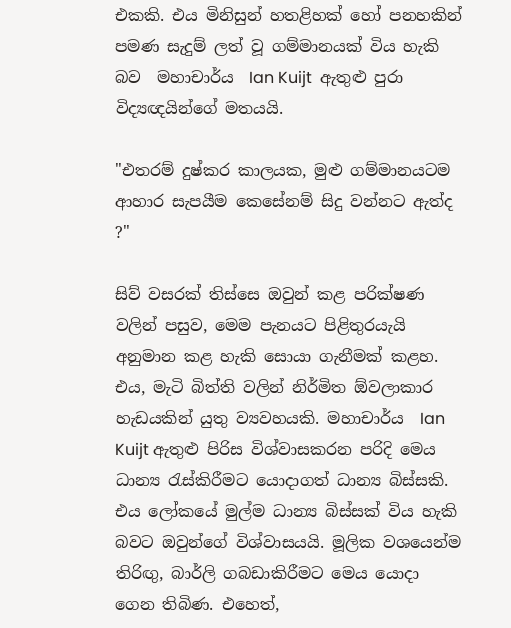එකකි. එය මිනිසුන් හතළිහක් හෝ පනහකින් පමණ සැදුම් ලත් වූ ගම්මානයක් විය හැකි බව  මහාචාර්ය  Ian Kuijt  ඇතුළු පුරා විද්‍යඥයින්ගේ මතයයි.

"එතරම් දුෂ්කර කාලයක, මුළු ගම්මානයටම ආහාර සැපයීම කෙසේනම් සිදු වන්නට ඇත්ද ?"

සිව් වසරක් තිස්සෙ ඔවුන් කළ පරික්ෂණ වලින් පසුව, මෙම පැනයට පිළිතුරයැයි අනුමාන කළ හැකි සොයා ගැනීමක් කළහ. එය, මැටි බිත්ති වලින් නිර්මිත ඕවලාකාර හැඩයකින් යුතු ව්‍යවහයකි. මහාචාර්ය  Ian Kuijt ඇතුළු පිරිස විශ්වාසකරන පරිදි මෙය ධාන්‍ය රැස්කිරීමට යොදාගත් ධාන්‍ය බිස්සකි. එය ලෝකයේ මුල්ම ධාන්‍ය බිස්සක් විය හැකි බවට ඔවුන්ගේ විශ්වාසයයි. මූලික වශයෙන්ම තිරිඟු, බාර්ලි ගබඩාකිරීමට මෙය යොදා ගෙන තිබිණ. එහෙත්,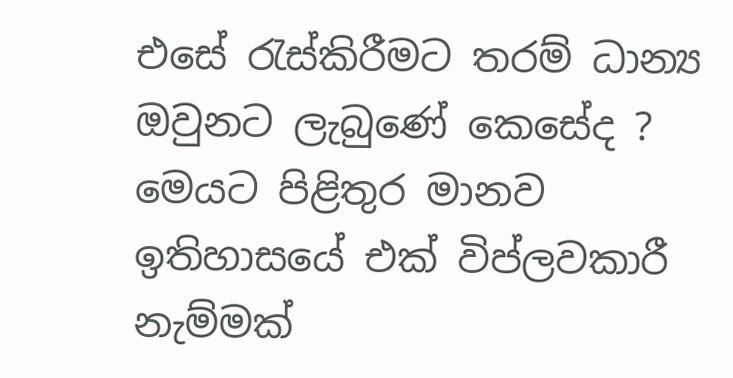එසේ රැස්කිරීමට තරම් ධාන්‍ය ඔවුනට ලැබුණේ කෙසේද ? මෙයට පිළිතුර මානව ඉතිහාසයේ එක් විප්ලවකාරී නැම්මක්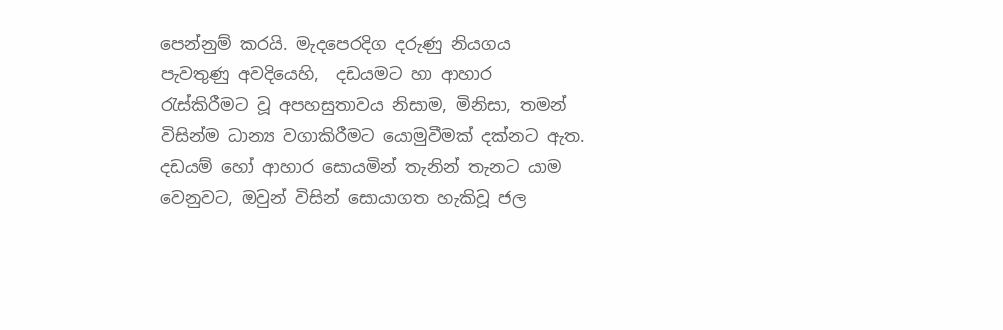පෙන්නුම් කරයි. මැදපෙරදිග දරුණු නියගය පැවතුණු අවදියෙහි,  දඩයමට හා ආහාර රැස්කිරීමට වූ අපහසුතාවය නිසාම, මිනිසා, තමන් විසින්ම ධාන්‍ය වගාකිරීමට යොමුවීමක් දක්නට ඇත. දඩයම් හෝ ආහාර සොයමින් තැනින් තැනට යාම වෙනුවට, ඔවුන් විසින් සොයාගත හැකිවූ ජල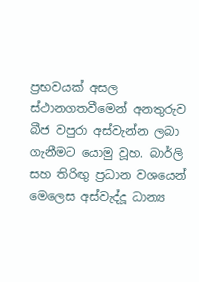ප්‍රභවයක් අසල ස්ථානගතවීමෙන් අනතුරුව බීජ වපුරා අස්වැන්න ලබා ගැනීමට යොමු වූහ. බාර්ලි සහ තිරිඟු ප්‍රධාන වශයෙන් මෙලෙස අස්වැද්දූ ධාන්‍ය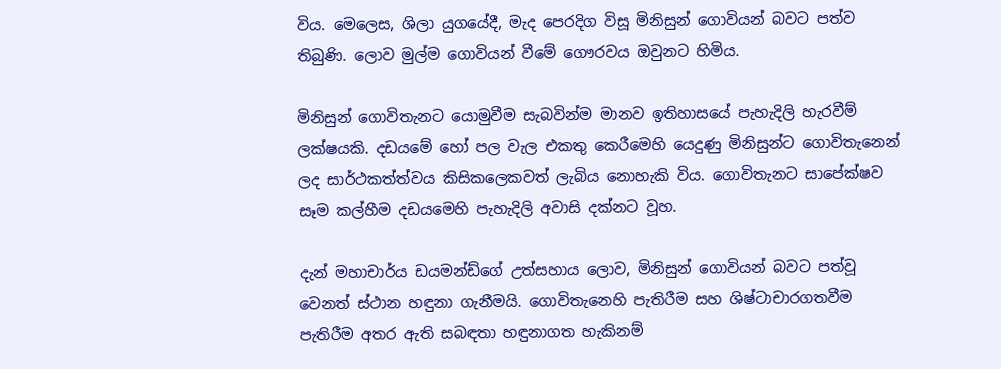විය. මෙලෙස, ශිලා යුගයේදී, මැද පෙරදිග විසූ මිනිසුන් ගොවියන් බවට පත්ව තිබුණි. ලොව මුල්ම ගොවියන් වීමේ ගෞරවය ඔවුනට හිමිය.

මිනිසුන් ගොවිතැනට යොමුවීම සැබවින්ම මානව ඉතිහාසයේ පැහැදිලි හැරවීම් ලක්ෂයකි. දඩයමේ හෝ පල වැල එකතු කෙරීමෙහි යෙදුණු මිනිසුන්ට ගොවිතැනෙන් ලද සාර්ථකත්ත්වය කිසිකලෙකවත් ලැබිය නොහැකි විය. ගොවිතැනට සාපේක්ෂව සෑම කල්හීම දඩයමෙහි පැහැදිලි අවාසි දක්නට වූහ.

දැන් මහාචාර්ය ඩයමන්ඩ්ගේ උත්සහාය ලොව, මිනිසුන් ගොවියන් බවට පත්වූ වෙනත් ස්ථාන හඳුනා ගැනීමයි. ගොවිතැනෙහි පැතිරීම සහ ශිෂ්ටාචාරගතවීම පැතිරීම අතර ඇති සබඳතා හඳුනාගත හැකිනම්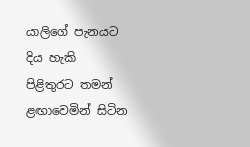යාලිගේ පැනයට දිය හැකි පිළිතුරට තමන් ළඟාවෙමින් සිටින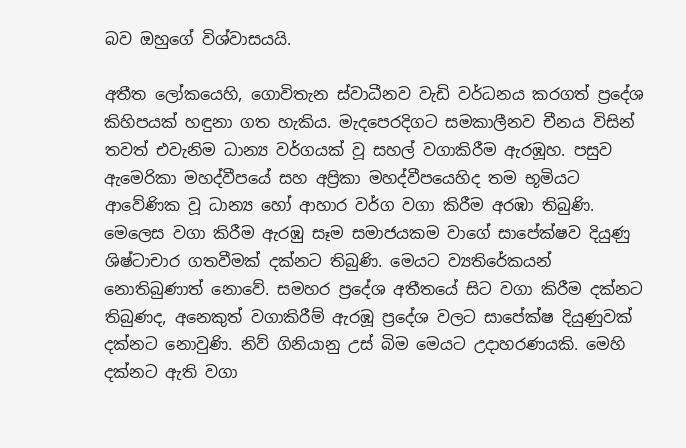බව ඔහුගේ විශ්වාසයයි.

අතීත ලෝකයෙහි, ගොවිතැන ස්වාධීනව වැඩි වර්ධනය කරගත් ප්‍රදේශ කිහිපයක් හඳුනා ගත හැකිය. මැදපෙරදිගට සමකාලීනව චීනය විසින් තවත් එවැනිම ධාන්‍ය වර්ගයක් වූ සහල් වගාකිරීම ඇරඹූහ. පසුව ඇමෙරිකා මහද්වීපයේ සහ අප්‍රිකා මහද්වීපයෙහිද තම භූමියට ආවේණික වූ ධාන්‍ය හෝ ආහාර වර්ග වගා කිරීම අරඹා තිබුණි. මෙලෙස වගා කිරීම ඇරඹු සෑම සමාජයකම වාගේ සාපේක්ෂව දියුණු ශිෂ්ටාචාර ගතවීමක් දක්නට තිබුණි. මෙයට ව්‍යතිරේකයන් නොතිබුණාත් නොවේ. සමහර ප්‍රදේශ අතීතයේ සිට වගා කිරීම දක්නට තිබුණද, අනෙකුත් වගාකිරීම් ඇරඹූ ප්‍රදේශ වලට සාපේක්ෂ දියුණුවක් දක්නට නොවුණි. නිව් ගිනියානු උස් බිම මෙයට උදාහරණයකි. මෙහි දක්නට ඇති වගා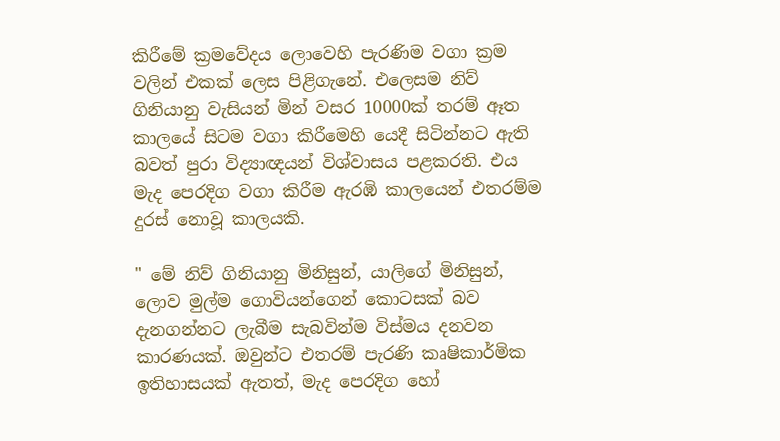කිරීමේ ක්‍රමවේදය ලොවෙහි පැරණිම වගා ක්‍රම වලින් එකක් ලෙස පිළිගැනේ. එලෙසම නිව් ගිනියානු වැසියන් මින් වසර 10000ක් තරම් ඈත කාලයේ සිටම වගා කිරීමෙහි යෙදී සිටින්නට ඇති බවත් පුරා විද්‍යාඥයන් විශ්වාසය පළකරති. එය මැද පෙරදිග වගා කිරීම ඇරඹි කාලයෙන් එතරම්ම දුරස් නොවූ කාලයකි.

" මේ නිව් ගිනියානු මිනිසුන්, යාලිගේ මිනිසුන්, ලොව මුල්ම ගොවියන්ගෙන් කොටසක් බව දැනගන්නට ලැබීම සැබවින්ම විස්මය දනවන කාරණයක්. ඔවුන්ට එතරම් පැරණි කෘෂිකාර්මික ඉතිහාසයක් ඇතත්, මැද පෙරදිග හෝ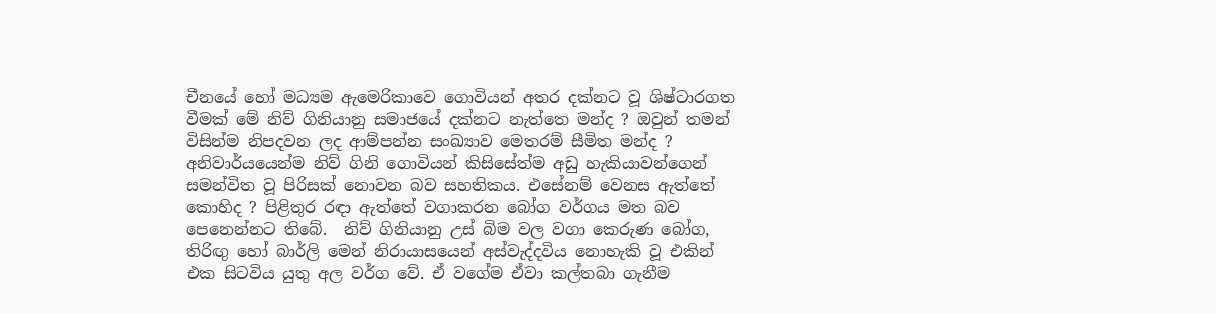චීනයේ හෝ මධ්‍යම ඇමෙරිකාවෙ ගොවියන් අතර දක්නට වූ ශිෂ්ටාරගත වීමක් මේ නිව් ගිනියානු සමාජයේ දක්නට නැත්තෙ මන්ද ? ඔවුන් තමන් විසින්ම නිපදවන ලද ආම්පන්න සංඛ්‍යාව මෙතරම් සීමිත මන්ද ? අනිවාර්යයෙන්ම නිව් ගිනි ගොවියන් කිසිසේත්ම අඩු හැකියාවන්ගෙන් සමන්විත වූ පිරිසක් නොවන බව සහතිකය. එසේනම් වෙනස ඇත්තේ කොහිද ? පිළිතුර රඳා ඇත්තේ වගාකරන බෝග වර්ගය මත බව පෙනෙන්නට තිබේ.  නිව් ගිනියානු උස් බිම වල වගා කෙරුණ බෝග, තිරිඟු හෝ බාර්ලි මෙන් නිරායාසයෙන් අස්වැද්දවිය නොහැකි වූ එකින් එක සිටවිය යුතු අල වර්ග වේ. ඒ වගේම ඒවා කල්තබා ගැනීම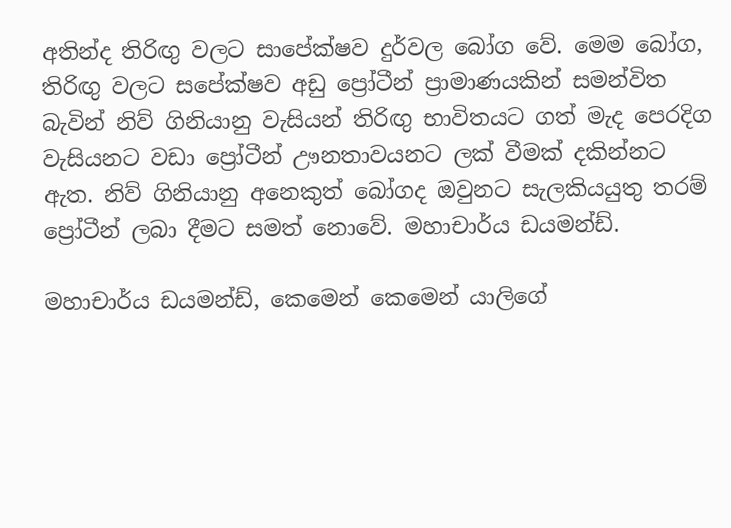අතින්ද තිරිඟු වලට සාපේක්ෂව දුර්වල බෝග වේ. මෙම බෝග, තිරිඟු වලට සපේක්ෂව අඩු ප්‍රෝටීන් ප්‍රාමාණයකින් සමන්විත බැවින් නිව් ගිනියානු වැසියන් තිරිඟු භාවිතයට ගත් මැද පෙරදිග වැසියනට වඩා ප්‍රෝටීන් ඌනතාවයනට ලක් වීමක් දකින්නට ඇත. නිව් ගිනියානු අනෙකුත් බෝගද ඔවුනට සැලකියයුතු තරම් ප්‍රෝටීන් ලබා දීමට සමත් නොවේ. මහාචාර්ය ඩයමන්ඩ්.

මහාචාර්ය ඩයමන්ඩ්, කෙමෙන් කෙමෙන් යාලිගේ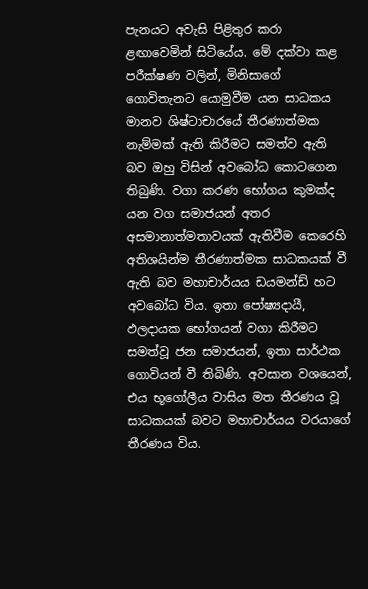පැනයට අවැසි පිළිතුර කරා ළඟාවෙමින් සිටියේය. මේ දක්වා කළ පරීක්ෂණ වලින්, මිනිසාගේ ගොවිතැනට යොමුවීම යන සාධකය මානව ශිෂ්ටාචාරයේ තීරණාත්මක නැම්මක් ඇති කිරීමට සමත්ව ඇති බව ඔහු විසින් අවබෝධ කොටගෙන තිබුණි. වගා කරණ භෝගය කුමක්ද යන වග සමාජයන් අතර අසමානාත්මතාවයක් ඇතිවීම කෙරෙහි අතිශයින්ම තීරණාත්මක සාධකයක් වී ඇති බව මහාචාර්යය ඩයමන්ඩ් හට අවබෝධ විය. ඉතා පෝෂ්‍යදායී, ඵලදායක භෝගයන් වගා කිරීමට සමත්වූ ජන සමාජයන්, ඉතා සාර්ථක ගොවියන් වී තිබිණි. අවසාන වශයෙන්, එය භූගෝලීය වාසිය මත තීරණය වූ සාධකයක් බවට මහාචාර්යය වරයාගේ තීරණය විය.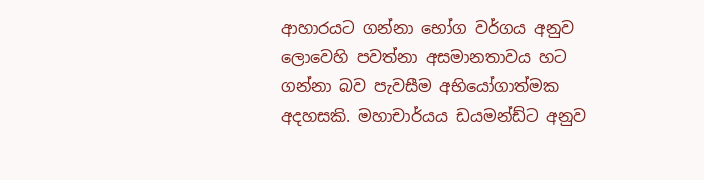ආහාරයට ගන්නා භෝග වර්ගය අනුව ලොවෙහි පවත්නා අසමානතාවය හට ගන්නා බව පැවසීම අභියෝගාත්මක අදහසකි. මහාචාර්යය ඩයමන්ඩ්ට අනුව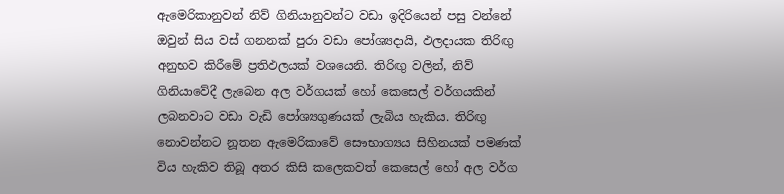ඇමෙරිකානුවන් නිව් ගිනියානුවන්ට වඩා ඉදිරියෙන් පසු වන්නේ ඔවුන් සිය වස් ගනනක් පුරා වඩා පෝශ්‍යදායි, ඵලදායක තිරිඟු අනුභව කිරීමේ ප්‍රතිඵලයක් වශයෙනි. තිරිඟු වලින්, නිව් ගිනියාවේදී ලැබෙන අල වර්ගයක් හෝ කෙසෙල් වර්ගයකින් ලබනවාට වඩා වැඩි පෝශ්‍යගුණයක් ලැබිය හැකිය. තිරිඟු නොවන්නට නූතන ඇමෙරිකාවේ සෞභාග්‍යය සිහිනයක් පමණක් විය හැකිව තිබූ අතර කිසි කලෙකවත් කෙසෙල් හෝ අල වර්ග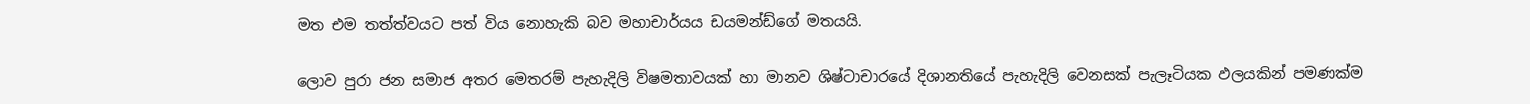මත එම තත්ත්වයට පත් විය නොහැකි බව මහාචාර්යය ඩයමන්ඩ්ගේ මතයයි.

ලොව පුරා ජන සමාජ අතර මෙතරම් පැහැදිලි විෂමතාවයක් හා මානව ශිෂ්ටාචාරයේ දිශානතියේ පැහැදිලි වෙනසක් පැලෑටියක ඵලයකින් පමණක්ම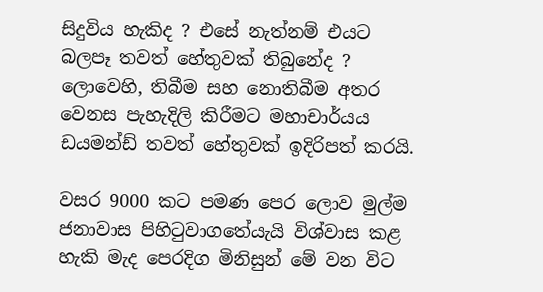සිදුවිය හැකිද ? එසේ නැත්නම් එයට බලපෑ තවත් හේතුවක් තිබුනේද ? ලොවෙහි, තිබීම සහ නොතිබීම අතර වෙනස පැහැදිලි කිරීමට මහාචාර්යය ඩයමන්ඩ් තවත් හේතුවක් ඉදිරිපත් කරයි.

වසර 9000 කට පමණ පෙර ලොව මුල්ම ජනාවාස පිහිටුවාගතේයැයි විශ්වාස කළ හැකි මැද පෙරදිග මිනිසුන් මේ වන විට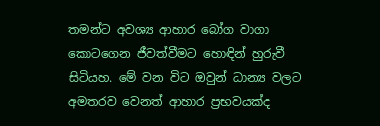තමන්ට අවශ්‍ය ආහාර බෝග වාගා කොටගෙන ජීවත්වීමට හොඳින් හුරුවී සිටියහ. මේ වන විට ඔවුන් ධාන්‍ය වලට අමතරව වෙනත් ආහාර ප්‍රභවයක්ද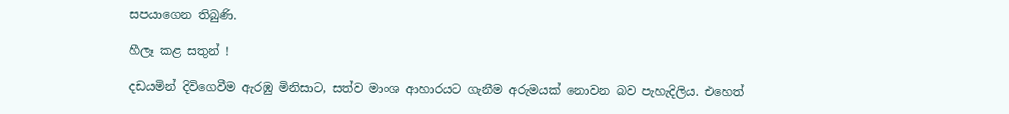සපයාගෙන තිබුණි.

හීලෑ කළ සතුන් !

දඩයමින් දිවිගෙවීම ඇරඹු මිනිසාට, සත්ව මාංශ ආහාරයට ගැනීම අරුමයක් නොවන බව පැහැදිලිය. එහෙත්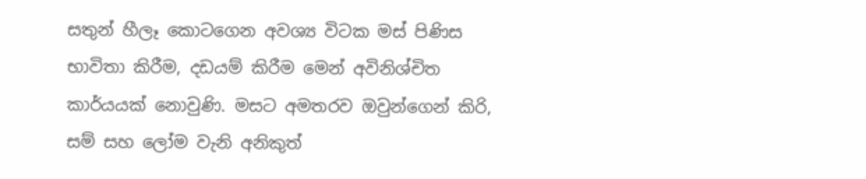සතුන් හීලෑ කොටගෙන අවශ්‍ය විටක මස් පිණිස භාවිතා කිරීම, දඩයම් කිරීම මෙන් අවිනිශ්චිත කාර්යයක් නොවුණි. මසට අමතරව ඔවුන්ගෙන් කිරි, සම් සහ ලෝම වැනි අනිකුත්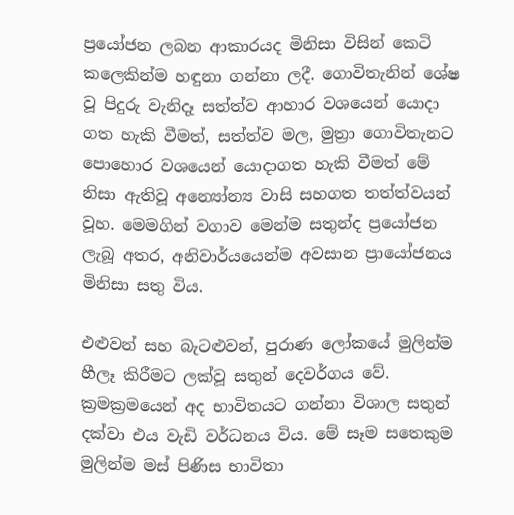ප්‍රයෝජන ලබන ආකාරයද මිනිසා විසින් කෙටි කලෙකින්ම හඳුනා ගන්නා ලදී. ගොවිතැනින් ශේෂ වූ පිදුරු වැනිදෑ සත්ත්ව ආහාර වශයෙන් යොදා ගත හැකි වීමත්, සත්ත්ව මල, මුත්‍රා ගොවිතැනට පොහොර වශයෙන් යොදාගත හැකි වීමත් මේ නිසා ඇතිවූ අන්‍යෝන්‍ය වාසි සහගත තත්ත්වයන් වූහ. මෙමගින් වගාව මෙන්ම සතුන්ද ප්‍රයෝජන ලැබූ අතර, අනිවාර්යයෙන්ම අවසාන ප්‍රායෝජනය මිනිසා සතු විය.

එළුවන් සහ බැටළුවන්, පුරාණ ලෝකයේ මුලින්ම හීලෑ කිරීමට ලක්වූ සතුන් දෙවර්ගය වේ. ක්‍රමක්‍රමයෙන් අද භාවිතයට ගන්නා විශාල සතුන් දක්වා එය වැඩි වර්ධනය විය. මේ සෑම සතෙකුම මුලින්ම මස් පිණිස භාවිතා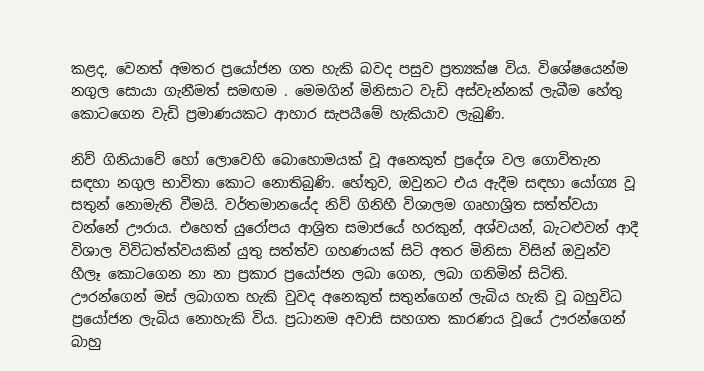කළද, වෙනත් අමතර ප්‍රයෝජන ගත හැකි බවද පසුව ප්‍රත්‍යක්ෂ විය. විශේෂයෙන්ම නගුල සොයා ගැනීමත් සමඟම . මෙමගින් මිනිසාට වැඩි අස්වැන්නක් ලැබීම හේතු කොටගෙන වැඩි ප්‍රමාණයකට ආහාර සැපයීමේ හැකියාව ලැබුණි.

නිව් ගිනියාවේ හෝ ලොවෙහි බොහොමයක් වූ අනෙකුත් ප්‍රදේශ වල ගොවිතැන සඳහා නගුල භාවිතා කොට නොතිබුණි. හේතුව, ඔවුනට එය ඇදීම සඳහා යෝග්‍ය වූ සතුන් නොමැති වීමයි. වර්තමානයේද නිව් ගිනිහී විශාලම ගෘහාශ්‍රිත සත්ත්වයා වන්නේ ඌරාය. එහෙත් යුරෝපය ආශ්‍රිත සමාජයේ හරකුන්, අශ්වයන්, බැටළුවන් ආදී විශාල විවිධත්ත්වයකින් යුතු සත්ත්ව ගහණයක් සිටි අතර මිනිසා විසින් ඔවුන්ව හීලෑ කොටගෙන නා නා ප්‍රකාර ප්‍රයෝජන ලබා ගෙන, ලබා ගනිමින් සිටිති. ඌරන්ගෙන් මස් ලබාගත හැකි වුවද අනෙකුත් සතුන්ගෙන් ලැබිය හැකි වූ බහුවිධ ප්‍රයෝජන ලැබිය නොහැකි විය. ප්‍රධානම අවාසි සහගත කාරණය වූයේ ඌරන්ගෙන් බාහු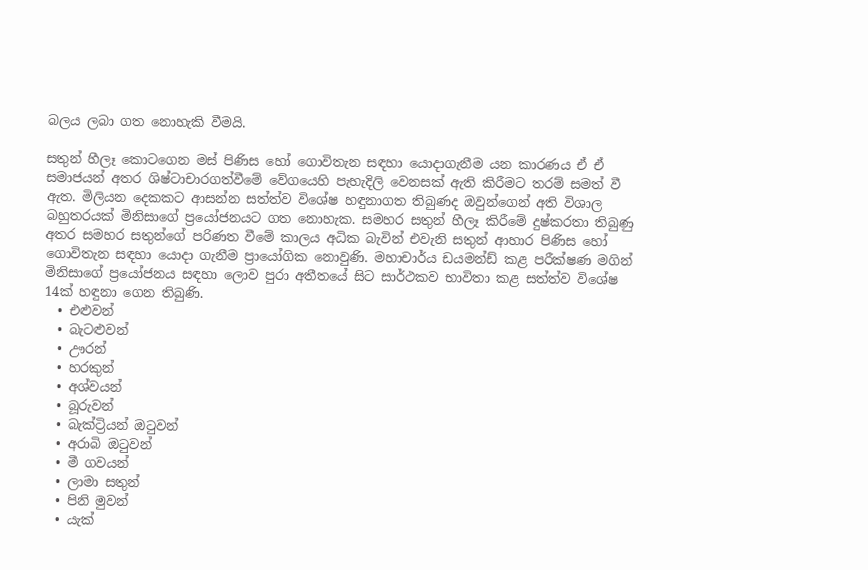බලය ලබා ගත නොහැකි වීමයි.

සතුන් හීලෑ කොටගෙන මස් පිණිස හෝ ගොවිතැන සඳහා යොදාගැනීම යන කාරණය ඒ ඒ සමාජයන් අතර ශිෂ්ටාචාරගත්වීමේ වේගයෙහි පැහැදිලි වෙනසක් ඇති කිරීමට තරම් සමත් වී ඇත. මිලියන දෙකකට ආසන්න සත්ත්ව විශේෂ හඳුනාගත තිබුණද ඔවුන්ගෙන් අති විශාල බහුතරයක් මිනිසාගේ ප්‍රයෝජනයට ගත නොහැක. සමහර සතුන් හීලෑ කිරීමේ දුෂ්කරතා තිබුණු අතර සමහර සතුන්ගේ පරිණත වීමේ කාලය අධික බැවින් එවැනි සතුන් ආහාර පිණිස හෝ ගොවිතැන සඳහා යොදා ගැනීම ප්‍රායෝගික නොවුණි. මහාචාර්ය ඩයමන්ඩ් කළ පරීක්ෂණ මගින් මිනිසාගේ ප්‍රයෝජනය සඳහා ලොව පුරා අතීතයේ සිට සාර්ථකව භාවිතා කළ සත්ත්ව විශේෂ 14ක් හඳුනා ගෙන තිබුණි.
  • එළුවන්
  • බැටළුවන්
  • ඌරන්
  • හරකුන්
  • අශ්වයන්
  • බූරුවන්
  • බැක්‍ට්‍රියන් ඔටුවන්
  • අරාබි ඔටුවන්
  • මී ගවයන්
  • ලාමා සතුන්
  • පිනි මුවන්
  • යැක්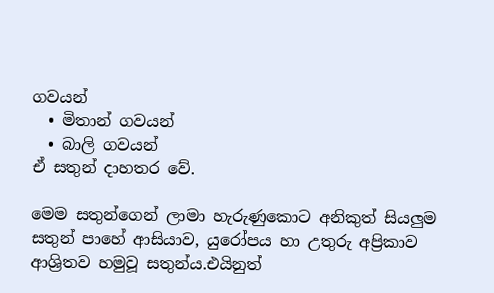ගවයන්
  • මිතාන් ගවයන්
  • බාලි ගවයන්
ඒ සතුන් දාහතර වේ.

මෙම සතුන්ගෙන් ලාමා හැරුණුකොට අනිකුත් සියලුම සතුන් පාහේ ආසියාව, යුරෝපය හා උතුරු අප්‍රිකාව ආශ්‍රිතව හමුවූ සතුන්ය.එයිනුත්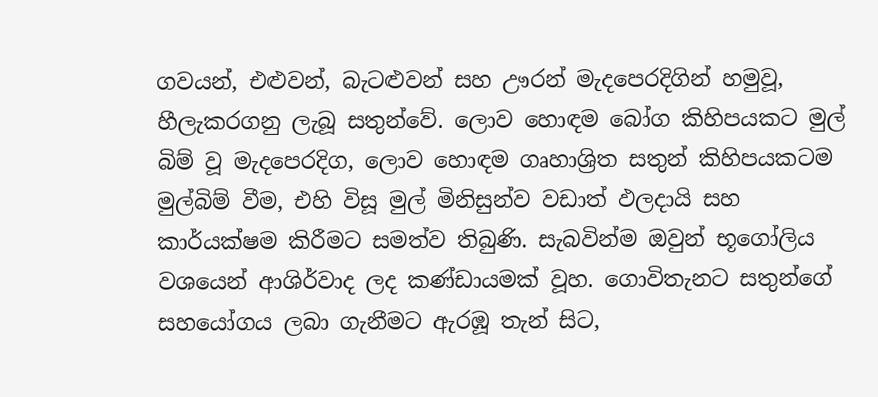ගවයන්, එළුවන්, බැටළුවන් සහ ඌරන් මැදපෙරදිගින් හමුවූ, හීලැකරගනු ලැබූ සතුන්වේ. ලොව හොඳම බෝග කිහිපයකට මුල් බිම් වූ මැදපෙරදිග, ලොව හොඳම ගෘහාශ්‍රිත සතුන් කිහිපයකටම මුල්බිම් වීම, එහි විසූ මුල් මිනිසුන්ව වඩාත් ඵලදායි සහ කාර්යක්ෂම කිරීමට සමත්ව තිබුණි. සැබවින්ම ඔවුන් භූගෝලිය වශයෙන් ආශිර්වාද ලද කණ්ඩායමක් වූහ. ගොවිතැනට සතුන්ගේ සහයෝගය ලබා ගැනීමට ඇරඹූ තැන් සිට,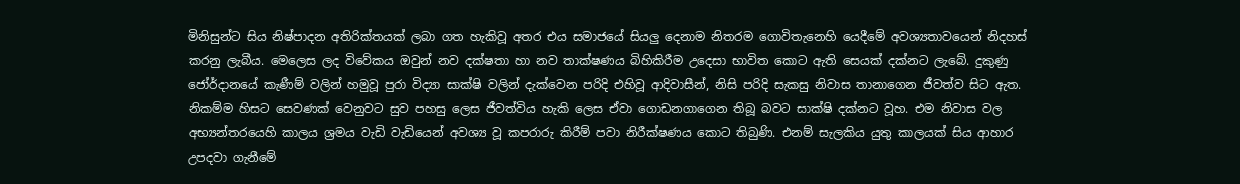මිනිසුන්ට සිය නිෂ්පාදන අතිරික්තයක් ලබා ගත හැකිවූ අතර එය සමාජයේ සියලු දෙනාම නිතරම ගොවිතැනෙහි යෙදීමේ අවශ්‍යතාවයෙන් නිදහස් කරනු ලැබීය. මෙලෙස ලද විවේකය ඔවුන් නව දක්ෂතා හා නව තාක්ෂණය බිහිකිරීම උදෙසා භාවිත කොට ඇති සෙයක් දක්නට ලැබේ. දුකුණු ජෝර්දානයේ කැණීම් වලින් හමුවූ පුරා විද්‍යා සාක්ෂි වලින් දැක්වෙන පරිදි එහිවූ ආදිවාසීන්, නිසි පරිදි සැකසු නිවාස තානාගෙන ජීවත්ව සිට ඇත. නිකම්ම හිසට සෙවණක් වෙනුවට සුව පහසු ලෙස ජීවත්විය හැකි ලෙස ඒවා ගොඩනගාගෙන තිබූ බවට සාක්ෂි දක්නට වූහ. එම නිවාස වල අභ්‍යන්තරයෙහි කාලය ශ්‍රමය වැඩි වැඩියෙන් අවශ්‍ය වූ කපරාරු කිරීම් පවා නිරීක්ෂණය කොට තිබුණි. එනම් සැලකිය යුතු කාලයක් සිය ආහාර උපදවා ගැනීමේ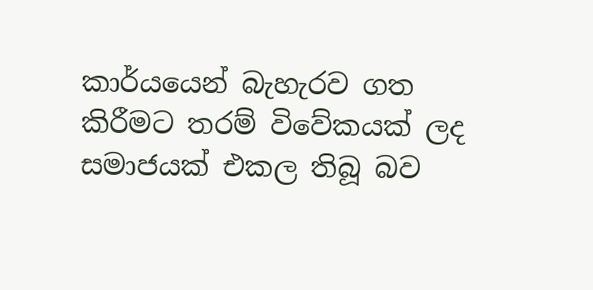කාර්යයෙන් බැහැරව ගත කිරීමට තරම් විවේකයක් ලද සමාජයක් එකල තිබූ බව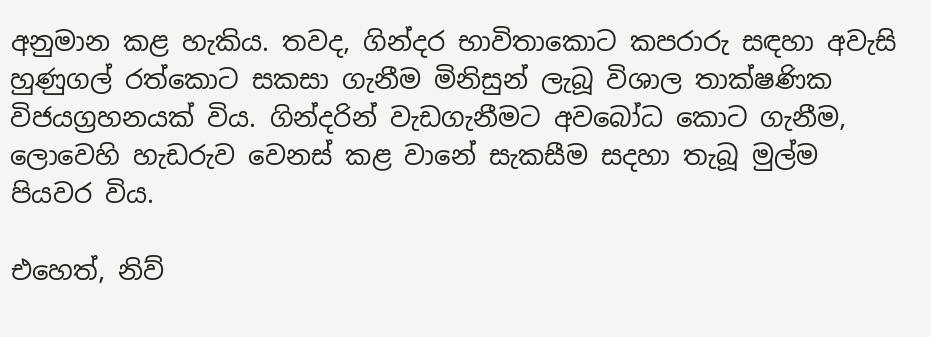අනුමාන කළ හැකිය. තවද, ගින්දර භාවිතාකොට කපරාරු සඳහා අවැසි හුණුගල් රත්කොට සකසා ගැනීම මිනිසුන් ලැබූ විශාල තාක්ෂණික විජයග්‍රහනයක් විය. ගින්දරින් වැඩගැනීමට අවබෝධ කොට ගැනීම, ලොවෙහි හැඩරුව වෙනස් කළ වානේ සැකසීම සදහා තැබූ මුල්ම පියවර විය.

එහෙත්, නිව්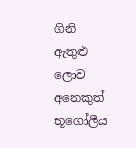ගිනි ඇතුළු ලොව අනෙකුත් භූගෝලීය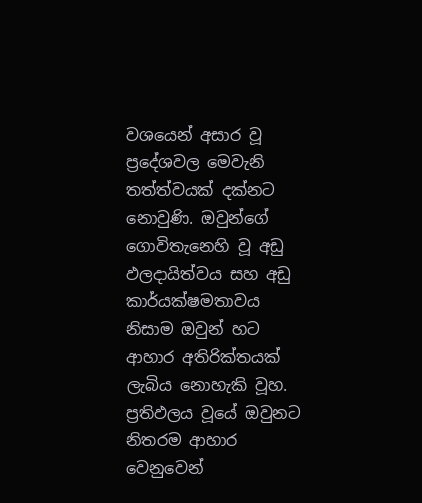වශයෙන් අසාර වූ ප්‍රදේශවල මෙවැනි තත්ත්වයක් දක්නට නොවුණි. ඔවුන්ගේ ගොවිතැනෙහි වූ අඩු ඵලදායිත්වය සහ අඩු කාර්යක්ෂමතාවය නිසාම ඔවුන් හට ආහාර අතිරික්තයක් ලැබිය නොහැකි වූහ. ප්‍රතිඵලය වූයේ ඔවුනට නිතරම ආහාර වෙනුවෙන්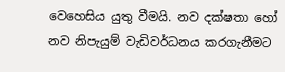වෙහෙසිය යුතු වීමයි. නව දක්ෂතා හෝ නව නිපැයුම් වැඩිවර්ධනය කරගැනීමට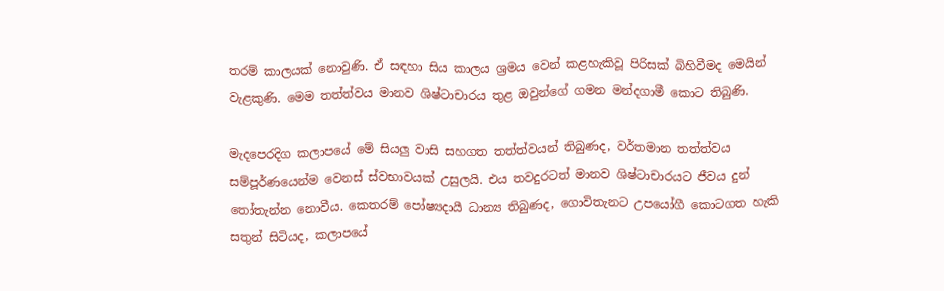තරම් කාලයක් නොවුණි. ඒ සඳහා සිය කාලය ශ්‍රමය වෙන් කළහැකිවූ පිරිසක් බිහිවීමද මෙයින් වැළකුණි. මෙම තත්ත්වය මානව ශිෂ්ටාචාරය තුළ ඔවුන්ගේ ගමන මන්දගාමී කොට තිබුණි.

මැදපෙරදිග කලාපයේ මේ සියලු වාසි සහගත තත්ත්වයන් තිබුණද, වර්තමාන තත්ත්වය සම්පූර්ණයෙන්ම වෙනස් ස්වභාවයක් උසුලයි. එය තවදුරටත් මානව ශිෂ්ටාචාරයට ජීවය දුන් තෝතැන්න නොවීය. කෙතරම් පෝෂ්‍යදායී ධාන්‍ය තිබුණද, ගොවිතැනට උපයෝගී කොටගත හැකි සතුන් සිටියද, කලාපයේ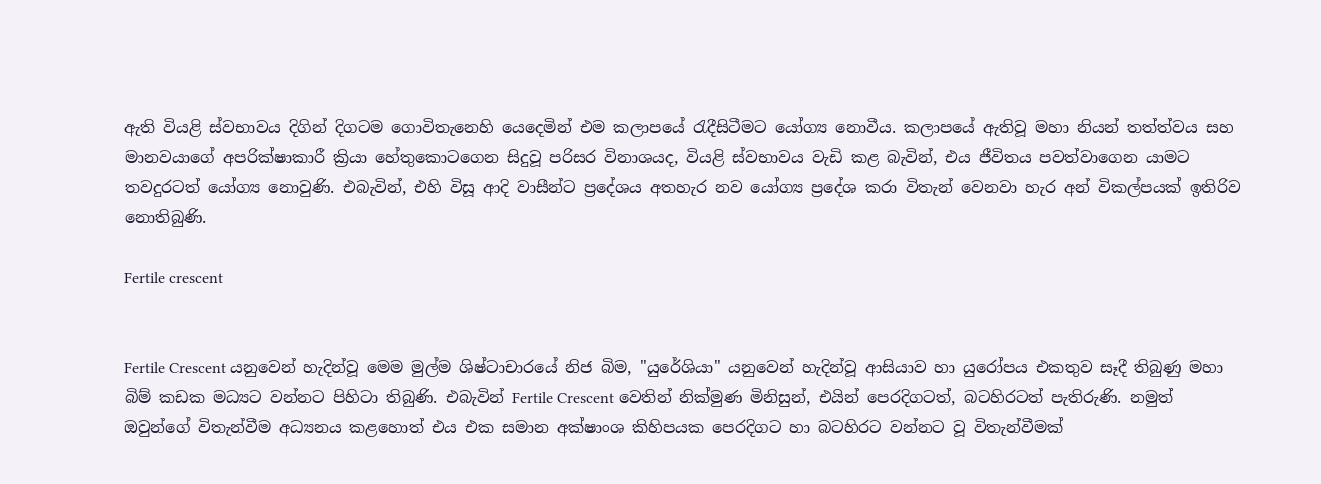ඇති වියළි ස්වභාවය දිගින් දිගටම ගොවිතැනෙහි යෙදෙමින් එම කලාපයේ රැදීසිටීමට යෝග්‍ය නොවීය. කලාපයේ ඇතිවූ මහා නියන් තත්ත්වය සහ මානවයාගේ අපරික්ෂාකාරී ක්‍රියා හේතුකොටගෙන සිදුවූ පරිසර විනාශයද, වියළි ස්වභාවය වැඩි කළ බැවින්, එය ජීවිතය පවත්වාගෙන යාමට තවදුරටත් යෝග්‍ය නොවුණි. එබැවින්, එහි විසූ ආදි වාසීන්ට ප්‍රදේශය අතහැර නව යෝග්‍ය ප්‍රදේශ කරා විතැන් වෙනවා හැර අන් විකල්පයක් ඉතිරිව නොතිබුණි.

Fertile crescent


Fertile Crescent යනුවෙන් හැදින්වූ මෙම මුල්ම ශිෂ්ටාචාරයේ නිජ බිම, "යුරේශියා" යනුවෙන් හැදින්වූ ආසියාව හා යුරෝපය එකතුව සෑදී තිබුණු මහා බිම් කඩක මධ්‍යට වන්නට පිහිටා තිබුණි. එබැවින් Fertile Crescent වෙතින් නික්මුණ මිනිසුන්, එයින් පෙරදිගටත්, බටහිරටත් පැතිරුණි. නමුත් ඔවුන්ගේ විතැන්වීම අධ්‍යනය කළහොත් එය එක සමාන අක්ෂාංශ කිහිපයක පෙරදිගට හා බටහිරට වන්නට වූ විතැන්වීමක්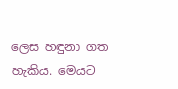ලෙස හඳුනා ගත හැකිය. මෙයට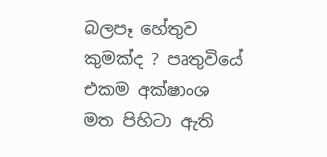බලපෑ හේතුව කුමක්ද ? පෘතුවියේ එකම අක්ෂාංශ මත පිහිටා ඇති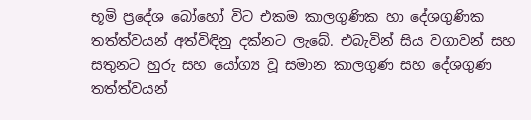භූමි ප්‍රදේශ බෝහෝ විට එකම කාලගුණික හා දේශගුණික තත්ත්වයන් අත්විඳිනු දක්නට ලැබේ. එබැවින් සිය වගාවන් සහ සතුනට හුරු සහ යෝග්‍ය වූ සමාන කාලගුණ සහ දේශගුණ තත්ත්වයන්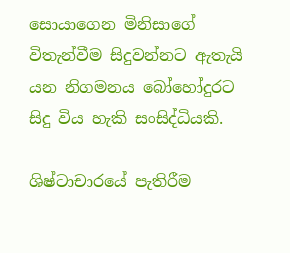සොයාගෙන මිනිසාගේ විතැන්වීම සිදුවන්නට ඇතැයි යන නිගමනය බෝහෝදුරට සිදු විය හැකි සංසිද්ධියකි.

ශිෂ්ටාචාරයේ පැතිරීම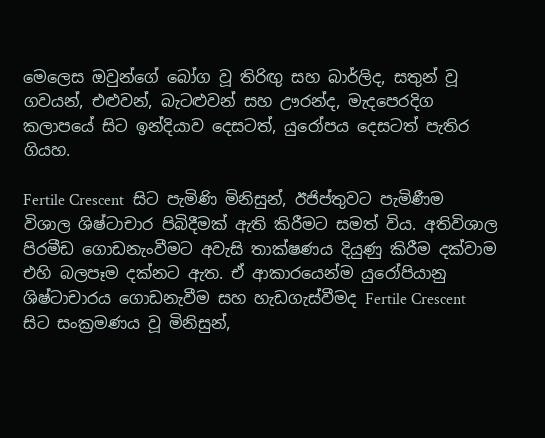මෙලෙස ඔවුන්ගේ බෝග වූ තිරිඟු සහ බාර්ලිද, සතුන් වූ ගවයන්, එළුවන්, බැටළුවන් සහ ඌරන්ද, මැදපෙරදිග කලාපයේ සිට ඉන්දියාව දෙසටත්, යුරෝපය දෙසටත් පැතිර ගියහ.

Fertile Crescent  සිට පැමිණි මිනිසුන්, ඊජිප්තුවට පැමිණීම විශාල ශිෂ්ටාචාර පිබිදීමක් ඇති කිරීමට සමත් විය. අතිවිශාල පිරමීඩ ගොඩනැංවීමට අවැසි තාක්ෂණය දියුණු කිරීම දක්වාම එහි බලපෑම දක්නට ඇත. ඒ ආකාරයෙන්ම යුරෝපියානු ශිෂ්ටාචාරය ගොඩනැවීම සහ හැඩගැස්වීමද Fertile Crescent  සිට සංක්‍රමණය වූ මිනිසුන්,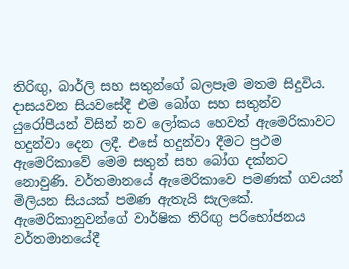තිරිඟු, බාර්ලි සහ සතුන්ගේ බලපෑම මතම සිදුවිය. දාසයවන සියවසේදී එම බෝග සහ සතුන්ව යුරෝපීයන් විසින් නව ලෝකය හෙවත් ඇමෙරිකාවට හදුන්වා දෙන ලදී. එසේ හදුන්වා දීමට ප්‍රථම ඇමෙරිකාවේ මෙම සතුන් සහ බෝග දක්නට නොවුණි. වර්තමානයේ ඇමෙරිකාවෙ පමණක් ගවයන් මිලියන සියයක් පමණ ඇතැයි සැලකේ. ඇමෙරිකානුවන්ගේ වාර්ෂික තිරිඟු පරිභෝජනය වර්තමානයේදී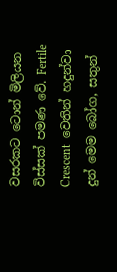වසරකට ටොන් මිලියන විස්සක් පමණ වේ. Fertile Crescent  වෙතින් හදුන්වා දුන් මෙම බෝග, සතුන්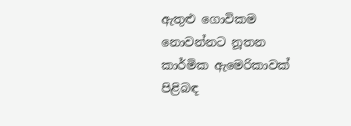ඇතුළු ගොවිකම නොවන්නට නූතන කාර්මික ඇමෙරිකාවක් පිළිබඳ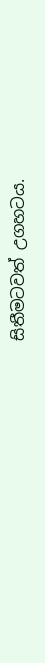සිතීමටවත් උගහටය.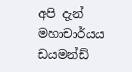අපි දැන් මහාචාර්යය ඩයමන්ඩ්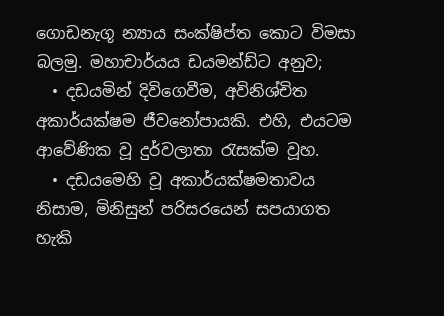ගොඩනැගූ න්‍යාය සංක්ෂිප්ත කොට විමසා බලමු. මහාචාර්යය ඩයමන්ඩ්ට අනුව;
  • දඩයමින් දිවිගෙවීම, අවිනිශ්චිත අකාර්යක්ෂම ජීවනෝපායකි. එහි, එයටම ආවේණික වූ දුර්වලාතා රැසක්ම වූහ.
  • දඩයමෙහි වූ අකාර්යක්ෂමතාවය නිසාම, මිනිසුන් පරිසරයෙන් සපයාගත හැකි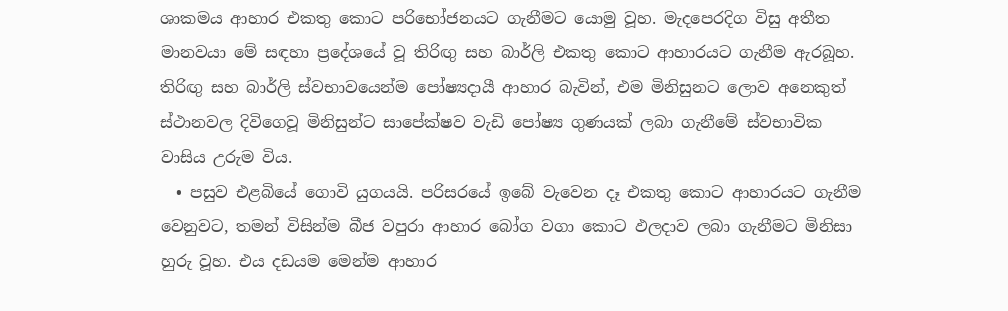ශාකමය ආහාර එකතු කොට පරිභෝජනයට ගැනීමට යොමු වූහ. මැදපෙරදිග විසු අතීත මානවයා මේ සඳහා ප්‍රදේශයේ වූ තිරිඟු සහ බාර්ලි එකතු කොට ආහාරයට ගැනීම ඇරබූහ. තිරිඟු සහ බාර්ලි ස්වභාවයෙන්ම පෝෂ්‍යදායී ආහාර බැවින්, එම මිනිසුනට ලොව අනෙකුත් ස්ථානවල දිවිගෙවූ මිනිසුන්ට සාපේක්ෂව වැඩි පෝෂ්‍ය ගුණයක් ලබා ගැනීමේ ස්වභාවික වාසිය උරුම විය.
  • පසුව එළබියේ ගොවි යුගයයි. පරිසරයේ ඉබේ වැවෙන දෑ එකතු කොට ආහාරයට ගැනීම වෙනුවට, තමන් විසින්ම බීජ වපුරා ආහාර බෝග වගා කොට ඵලදාව ලබා ගැනීමට මිනිසා හුරු වූහ. එය දඩයම මෙන්ම ආහාර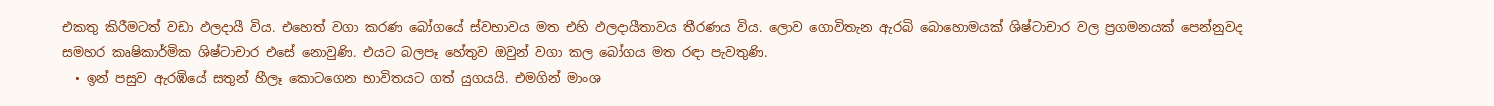එකතු කිරීමටත් වඩා ඵලදායී විය. එහෙත් වගා කරණ බෝගයේ ස්වභාවය මත එහි ඵලදායීතාවය තීරණය විය. ලොව ගොවිතැන ඇරබි බොහොමයක් ශිෂ්ටාචාර වල ප්‍රගමනයක් පෙන්නුවද සමහර කෘෂිකාර්මික ශිෂ්ටාචාර එසේ නොවුණි. එයට බලපෑ හේතුව ඔවුන් වගා කල බෝගය මත රඳා පැවතුණි.
  • ඉන් පසුව ඇරඹියේ සතුන් හීලෑ කොටගෙන භාවිතයට ගත් යුගයයි. එමගින් මාංශ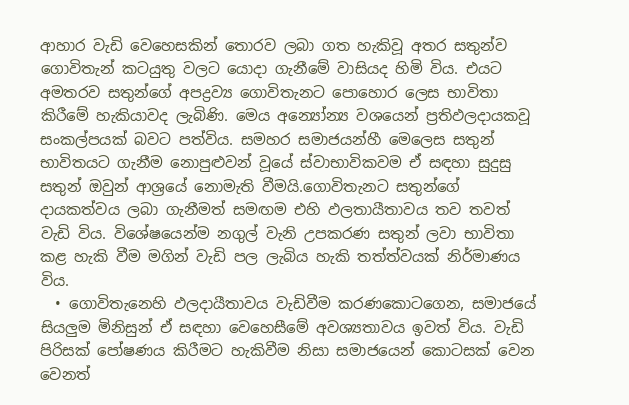ආහාර වැඩි වෙහෙසකින් තොරව ලබා ගත හැකිවූ අතර සතුන්ව ගොවිතැන් කටයුතු වලට යොදා ගැනීමේ වාසියද හිමි විය. එයට අමතරව සතුන්ගේ අපද්‍රව්‍ය ගොවිතැනට පොහොර ලෙස භාවිතා කිරීමේ හැකියාවද ලැබිණි. මෙය අන්‍යෝන්‍ය වශයෙන් ප්‍රතිඵලදායකවූ සංකල්පයක් බවට පත්විය. සමහර සමාජයන්හී මෙලෙස සතුන් භාවිතයට ගැනීම නොපුළුවන් වූයේ ස්වාභාවිකවම ඒ සඳහා සුදුසු සතුන් ඔවුන් ආශ්‍රයේ නොමැති වීමයි.ගොවිතැනට සතුන්ගේ දායකත්වය ලබා ගැනීමත් සමඟම එහි ඵලතායීතාවය තව තවත් වැඩි විය. විශේෂයෙන්ම නගුල් වැනි උපකරණ සතුන් ලවා භාවිතා කළ හැකි වීම මගින් වැඩි පල ලැබිය හැකි තත්ත්වයක් නිර්මාණය විය.
  • ගොවිතැනෙහි ඵලදායීතාවය වැඩිවීම කරණකොටගෙන, සමාජයේ සියලුම මිනිසුන් ඒ සඳහා වෙහෙසීමේ අවශ්‍යතාවය ඉවත් විය. වැඩි පිරිසක් පෝෂණය කිරීමට හැකිවීම නිසා සමාජයෙන් කොටසක් වෙන වෙනත්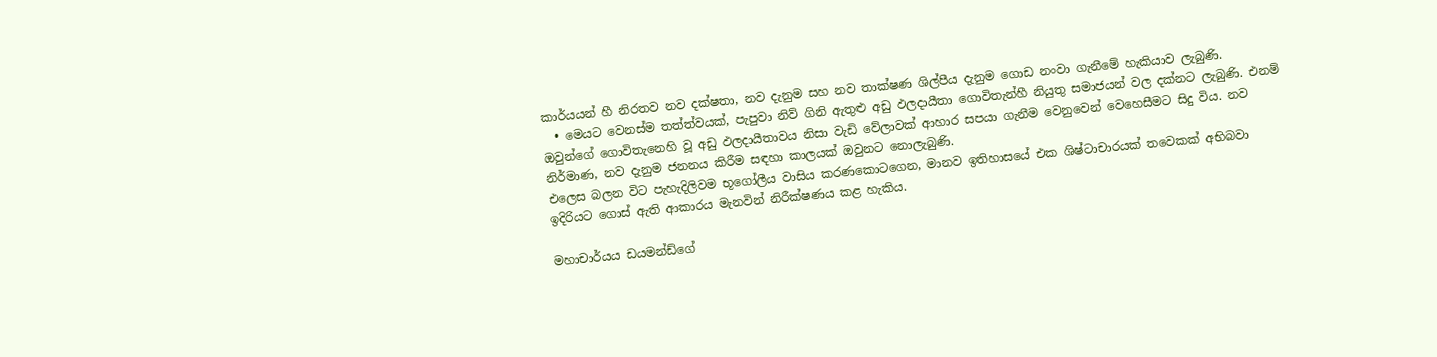කාර්යයන් හී නිරතව නව දක්ෂතා, නව දැනුම සහ නව තාක්ෂණ ශිල්පීය දැනුම ගොඩ නංවා ගැනීමේ හැකියාව ලැබුණි.
  • මෙයට වෙනස්ම තත්ත්වයක්, පැපුවා නිව් ගිනි ඇතුළු අඩු ඵලදායීතා ගොවිතැන්හී නියුතු සමාජයන් වල දක්නට ලැබුණි. එනම් ඔවුන්ගේ ගොවිතැනෙහි වූ අඩු ඵලදායීතාවය නිසා වැඩි වේලාවක් ආහාර සපයා ගැනීම වෙනුවෙන් වෙහෙසීමට සිදු විය. නව නිර්මාණ, නව දැනුම ජනනය කිරීම සඳහා කාලයක් ඔවුනට නොලැබුණි.
එලෙස බලන විට පැහැදිලිවම භූගෝලීය වාසිය කරණකොටගෙන, මානව ඉතිහාසයේ එක ශිෂ්ටාචාරයක් තවෙකක් අභිබවා ඉදිරියට ගොස් ඇති ආකාරය මැනවින් නිරීක්ෂණය කළ හැකිය.

මහාචාර්යය ඩයමන්ඩ්ගේ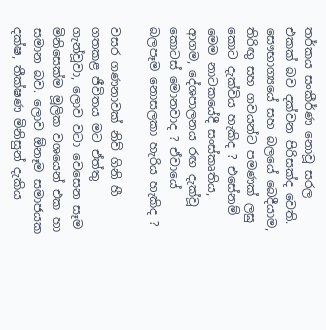තර්කය සංකීර්ණ නොවූ සරල එකක් බව දක්වන පිරිසක්ද වෙති. සෞභාග්‍යයේ සහ බලයේ බෙදීයාම, තිරිඟු සහ ගවයන්ට පමණක් ලඝු කොට දැක්විය හැකිද ? එසේනම් මෙම නාටකයේදී සංස්කෘතිය, ආගම, දේශපාලනය රඟ දැක්වූ කොටස් මොනවාද ? ඒවායේ බලපෑම නොසලකා හැරිය හැකිද ?

වසර ගණනාවක් නිව් ගිනි හී ගතකළ ජීවිතය මට ඒත්තු ගැන්වූවා, ලොව වටා වෙසෙන සෑම මිනිසෙක්ම මූලික වශයෙන් එක හා සමාන බව. ලොව ඕනෑම සමාජයක දක්ෂ, තීක්ෂණ මිනිසුන් දැකිය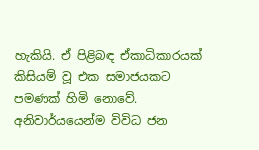හැකියි. ඒ පිළිබඳ ඒකාධිකාරයක් කිසියම් වූ එක සමාජයකට පමණක් හිමි නොවේ. අනිවාර්යයෙන්ම විවිධ ජන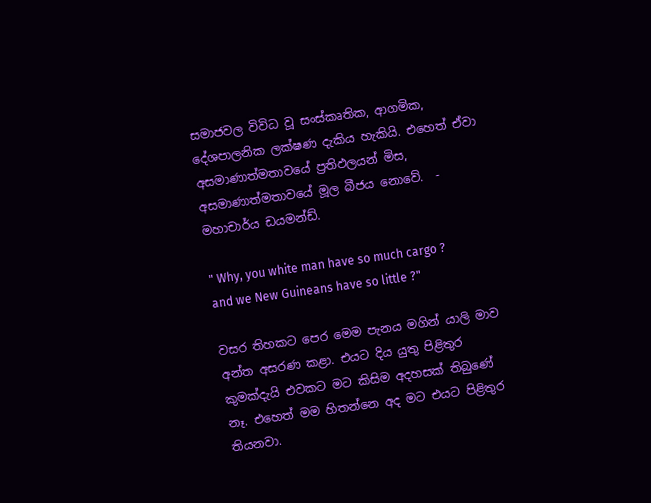සමාජවල විවිධ වූ සංස්කෘතික, ආගමික, දේශපාලනික ලක්ෂණ දැකිය හැකියි. එහෙත් ඒවා අසමාණාත්මතාවයේ ප්‍රතිඵලයන් මිස, අසමාණාත්මතාවයේ මූල බීජය නොවේ.  - මහාචාර්ය ඩයමන්ඩ්.

" Why, you white man have so much cargo ? and we New Guineans have so little ?"

වසර තිහකට පෙර මෙම පැනය මගින් යාලි මාව අන්ත අසරණ කළා. එයට දිය යුතු පිළිතුර කුමක්දැයි එවකට මට කිසිම අදහසක් තිබුණේ නෑ. එහෙත් මම හිතන්නෙ අද මට එයට පිළිතුර තියනවා.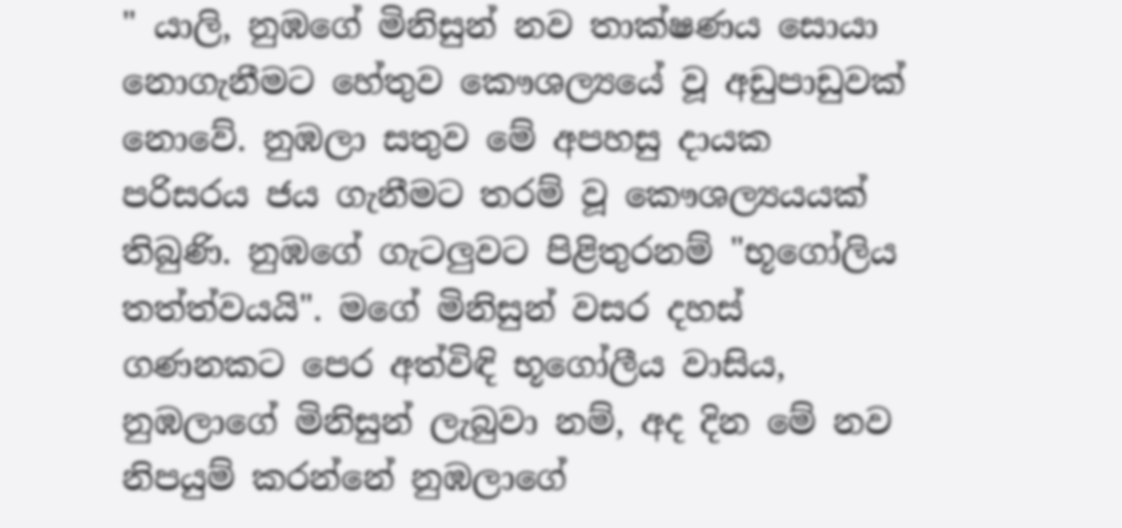" යාලි, නුඹගේ මිනිසුන් නව තාක්ෂණය සොයා නොගැනීමට හේතුව කෞශල්‍යයේ වූ අඩුපාඩුවක් නොවේ. නුඹලා සතුව මේ අපහසු දායක පරිසරය ජය ගැනීමට තරම් වූ කෞශල්‍යයයක් තිබුණි. නුඹගේ ගැටලුවට පිළිතුරනම් "භූගෝලිය තත්ත්වයයි". මගේ මිනිසුන් වසර දහස් ගණනකට පෙර අත්විඳි භූගෝලීය වාසිය, නුඹලාගේ මිනිසුන් ලැබුවා නම්, අද දින මේ නව නිපයුම් කරන්නේ නුඹලාගේ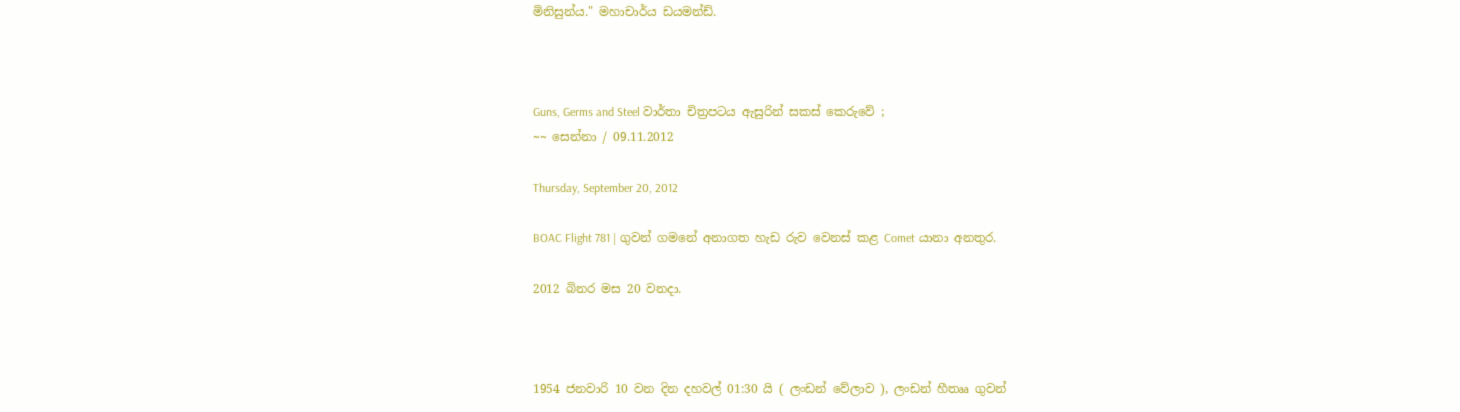මිනිසුන්ය." මහාචාර්ය ඩයමන්ඩ්.



Guns, Germs and Steel වාර්තා චිත්‍රපටය ඇසුරින් සකස් කෙරුවේ ;
~~ සෙන්නා / 09.11.2012

Thursday, September 20, 2012

BOAC Flight 781 | ගුවන් ගමනේ අනාගත හැඩ රුව වෙනස් කළ Comet යානා අනතුර.

2012 බිනර මස 20 වනදා.



1954 ජනවාරි 10 වන දින දහවල් 01:30 යි ( ලංඩන් වේලාව ), ලංඩන් හීතෲ ගුවන්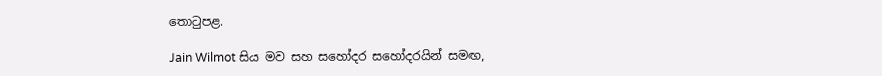තොටුපළ.

Jain Wilmot සිය මව සහ සහෝදර සහෝදරයින් සමඟ,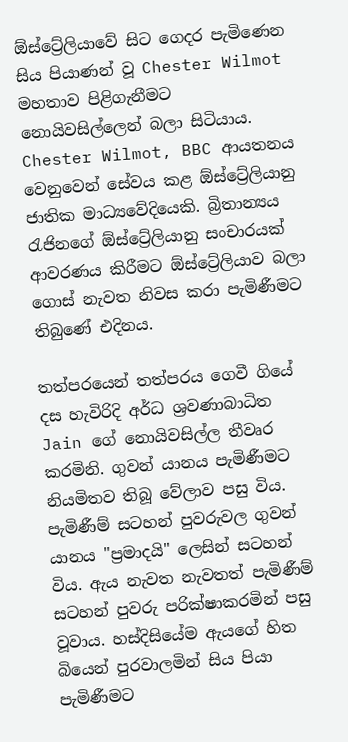ඕස්ට්‍රේලියාවේ සිට ගෙදර පැමිණෙන සිය පියාණන් වූ Chester Wilmot මහතාව පිළිගැනීමට නොයිවසිල්ලෙන් බලා සිටියාය. Chester Wilmot, BBC ආයතනය වෙනුවෙන් සේවය කළ ඕස්ට්‍රේලියානු ජාතික මාධ්‍යවේදියෙකි. බ්‍රිතාන්‍යය රැජිනගේ ඕස්ට්‍රේලියානු සංචාරයක් ආවරණය කිරීමට ඕස්ට්‍රේලියාව බලා ගොස් නැවත නිවස කරා පැමිණීමට තිබුණේ එදිනය.

තත්පරයෙන් තත්පරය ගෙවී ගියේ දස හැවිරිදි අර්ධ ශ්‍රවණාබාධිත Jain ගේ නොයිවසිල්ල තීවෘර කරමිනි. ගුවන් යානය පැමිණීමට නියමිතව තිබූ වේලාව පසු විය. පැමිණීම් සටහන් පුවරුවල ගුවන් යානය "ප්‍රමාදයි" ලෙසින් සටහන් විය. ඇය නැවත නැවතත් පැමිණීම් සටහන් පුවරු පරික්ෂාකරමින් පසු වූවාය. හස්දිසියේම ඇයගේ හිත බියෙන් පුරවාලමින් සිය පියා පැමිණීමට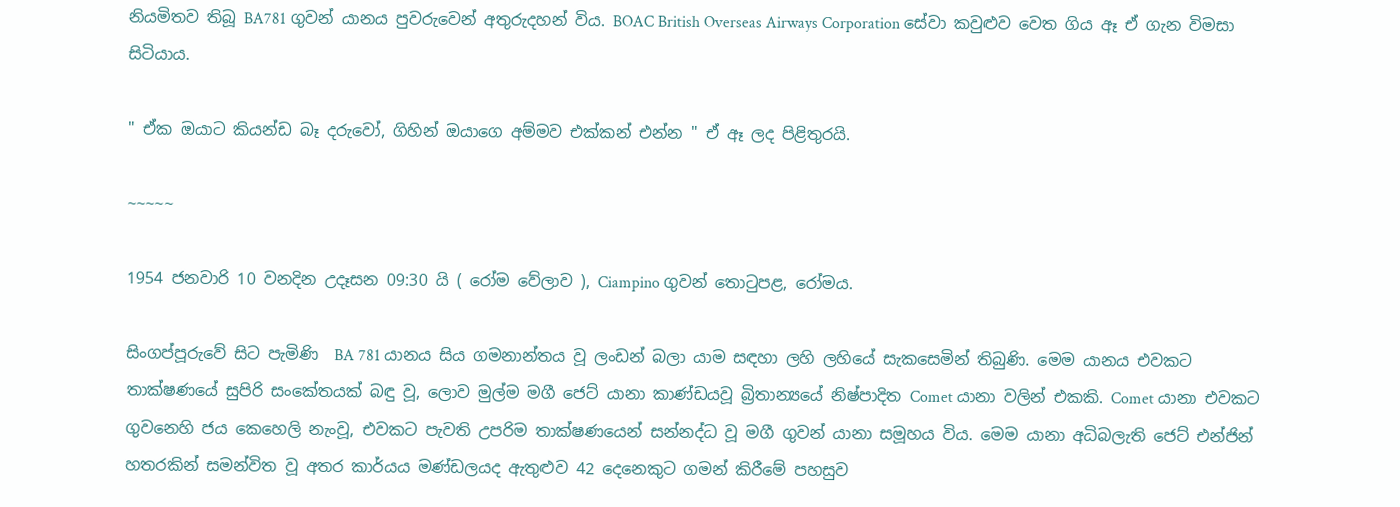නියමිතව තිබූ BA781 ගුවන් යානය පුවරුවෙන් අතුරුදහන් විය. BOAC British Overseas Airways Corporation සේවා කවුළුව වෙත ගිය ඈ ඒ ගැන විමසා සිටියාය.

" ඒක ඔයාට කියන්ඩ බෑ දරුවෝ, ගිහින් ඔයාගෙ අම්මව එක්කන් එන්න " ඒ ඈ ලද පිළිතුරයි.

~~~~~

1954 ජනවාරි 10 වනදින උදෑසන 09:30 යි ( රෝම වේලාව ), Ciampino ගුවන් තොටුපළ, රෝමය.

සිංගප්පූරුවේ සිට පැමිණි  BA 781 යානය සිය ගමනාන්තය වූ ලංඩන් බලා යාම සඳහා ලහි ලහියේ සැකසෙමින් තිබුණි. මෙම යානය එවකට තාක්ෂණයේ සුපිරි සංකේතයක් බඳු වූ, ලොව මුල්ම මගී ජෙට් යානා කාණ්ඩයවූ බ්‍රිතාන්‍යයේ නිෂ්පාදිත Comet යානා වලින් එකකි. Comet යානා එවකට ගුවනෙහි ජය කෙහෙලි නැංවූ, එවකට පැවති උපරිම තාක්ෂණයෙන් සන්නද්ධ වූ මගී ගුවන් යානා සමූහය විය. මෙම යානා අධිබලැති ජෙට් එන්ජින් හතරකින් සමන්විත වූ අතර කාර්යය මණ්ඩලයද ඇතුළුව 42 දෙනෙකුට ගමන් කිරීමේ පහසුව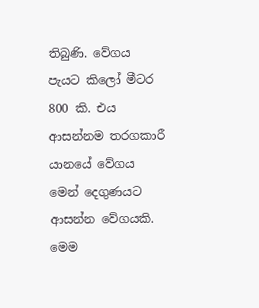තිබුණි. වේගය පැයට කිලෝ මීටර 800 කි. එය ආසන්නම තරගකාරී යානයේ වේගය මෙන් දෙගුණයට ආසන්න වේගයකි. මෙම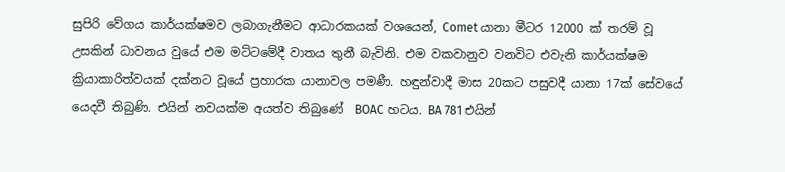සුපිරි වේගය කාර්යක්ෂමව ලබාගැනීමට ආධාරකයක් වශයෙන්, Comet යානා මීටර 12000 ක් තරම් වූ උසකින් ධාවනය වුයේ එම මට්ටමේදී වාතය තුනී බැවිනි. එම වකවානුව වනවිට එවැනි කාර්යක්ෂම ක්‍රියාකාරිත්වයක් දක්නට වූයේ ප්‍රහාරක යානාවල පමණී. හඳුන්වාදී මාස 20කට පසුවදී යානා 17ක් සේවයේ යෙදවී තිබුණි. එයින් නවයක්ම අයත්ව තිබුණේ  BOAC හටය. BA 781 එයින්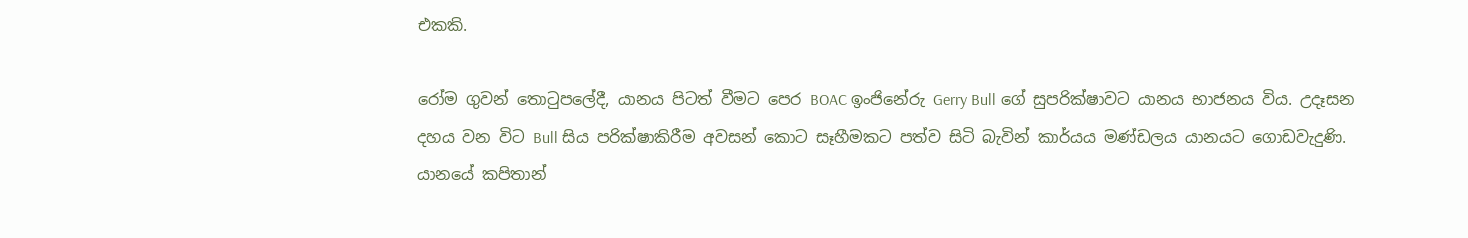එකකි.

රෝම ගුවන් තොටුපලේදී, යානය පිටත් වීමට පෙර BOAC ඉංජිනේරු Gerry Bull ගේ සුපරික්ෂාවට යානය භාජනය විය. උදෑසන දහය වන විට Bull සිය පරික්ෂාකිරීම අවසන් කොට සෑහීමකට පත්ව සිටි බැවින් කාර්යය මණ්ඩලය යානයට ගොඩවැදුණි. යානයේ කපිතාන්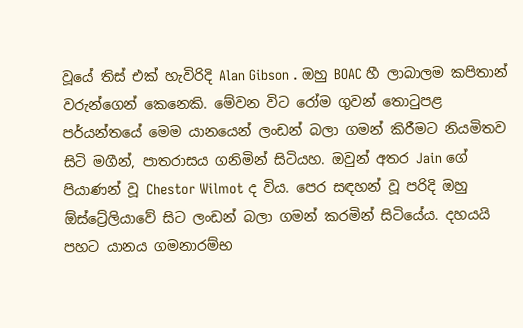වූයේ තිස් එක් හැවිරිදි Alan Gibson . ඔහු BOAC හී ලාබාලම කපිතාන් වරුන්ගෙන් කෙනෙකි. මේවන විට රෝම ගුවන් තොටුපළ පර්යන්තයේ මෙම යානයෙන් ලංඩන් බලා ගමන් කිරීමට නියමිතව සිටි මගීන්, පාතරාසය ගනිමින් සිටියහ. ඔවුන් අතර Jain ගේ පියාණන් වූ Chestor Wilmot ද විය. පෙර සඳහන් වූ පරිදි ඔහු ඕස්ට්‍රේලියාවේ සිට ලංඩන් බලා ගමන් කරමින් සිටියේය. දහයයි පහට යානය ගමනාරම්භ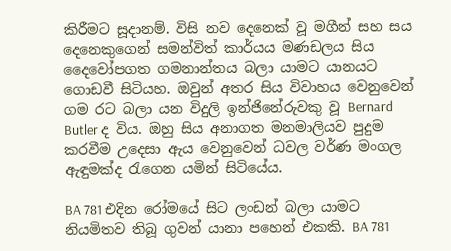කිරීමට සූදානම්. විසි නව දෙනෙක් වූ මගීන් සහ සය දෙනෙකුගෙන් සමන්විත් කාර්යය මණඩලය සිය දෛවෝපගත ගමනාන්තය බලා යාමට යානයට ගොඩවී සිටියහ. ඔවුන් අතර සිය විවාහය වෙනුවෙන් ගම රට බලා යන විදුලි ඉන්ජිනේරුවකු වූ Bernard Butler ද විය. ඔහු සිය අනාගත මනමාලියව පුදුම කරවීම උදෙසා ඇය වෙනුවෙන් ධවල වර්ණ මංගල ඇඳුමක්ද රැගෙන යමින් සිටියේය.

BA 781 එදින රෝමයේ සිට ලංඩන් බලා යාමට නියමිතව තිබූ ගුවන් යානා පහෙන් එකකි. BA 781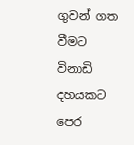ගුවන් ගත වීමට විනාඩි දහයකට පෙර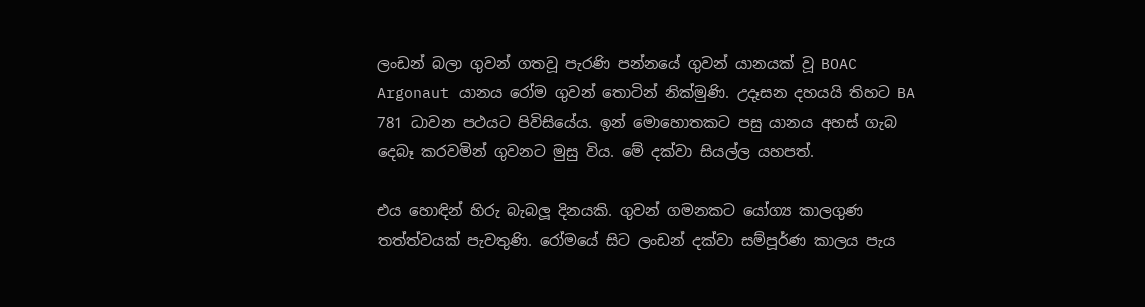ලංඩන් බලා ගුවන් ගතවූ පැරණි පන්නයේ ගුවන් යානයක් වූ BOAC Argonaut යානය රෝම ගුවන් තොටින් නික්මුණි. උදෑසන දහයයි තිහට BA 781 ධාවන පථයට පිවිසියේය. ඉන් මොහොතකට පසු යානය අහස් ගැබ දෙබෑ කරවමින් ගුවනට මුසු විය. මේ දක්වා සියල්ල යහපත්.

එය හොඳින් හිරු බැබලූ දිනයකි. ගුවන් ගමනකට යෝග්‍ය කාලගුණ තත්ත්වයක් පැවතුණි. රෝමයේ සිට ලංඩන් දක්වා සම්පූර්ණ කාලය පැය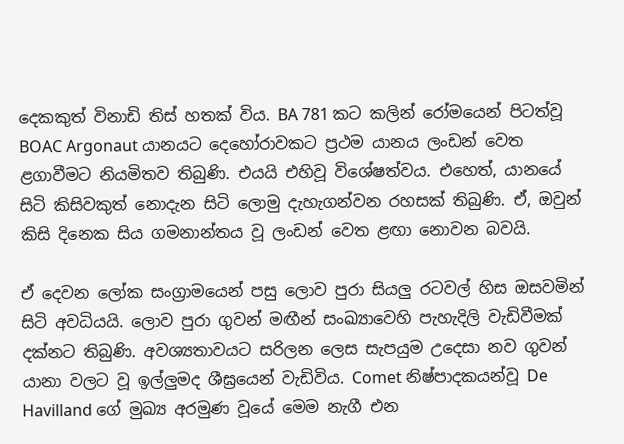දෙකකුත් විනාඩි තිස් හතක් විය. BA 781 කට කලින් රෝමයෙන් පිටත්වූ BOAC Argonaut යානයට දෙහෝරාවකට ප්‍රථම යානය ලංඩන් වෙත ළගාවීමට නියමිතව තිබුණි. එයයි එහිවූ විශේෂත්වය. එහෙත්, යානයේ සිටි කිසිවකුත් නොදැන සිටි ලොමු දැහැගන්වන රහසක් තිබුණි. ඒ, ඔවුන් කිසි දිනෙක සිය ගමනාන්තය වූ ලංඩන් වෙත ළඟා නොවන බවයි.

ඒ දෙවන ලෝක සංග්‍රාමයෙන් පසු ලොව පුරා සියලු රටවල් හිස ඔසවමින් සිටි අවධියයි. ලොව පුරා ගුවන් මඟීන් සංඛ්‍යාවෙහි පැහැදිලි වැඩිවීමක් දක්නට තිබුණි. අවශ්‍යතාවයට සරිලන ලෙස සැපයුම උදෙසා නව ගුවන් යානා වලට වූ ඉල්ලුමද ශීඝ්‍රයෙන් වැඩිවිය. Comet නිෂ්පාදකයන්වූ De Havilland ගේ මුඛ්‍ය අරමුණ වූයේ මෙම නැගී එන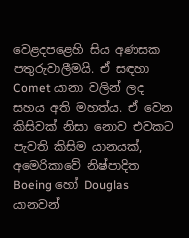වෙළදපළෙහි සිය අණසක පතුරුවාලීමයි. ඒ සඳහා Comet යානා වලින් ලද සහය අති මහත්ය. ඒ වෙන කිසිවක් නිසා නොව එවකට පැවති කිසිම යානයක්, අමෙරිකාවේ නිෂ්පාදිත Boeing හෝ Douglas යානවන්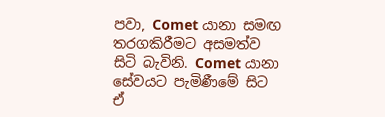පවා, Comet යානා සමඟ තරගකිරීමට අසමත්ව සිටි බැවිනි. Comet යානා සේවයට පැමිණීමේ සිට ඒ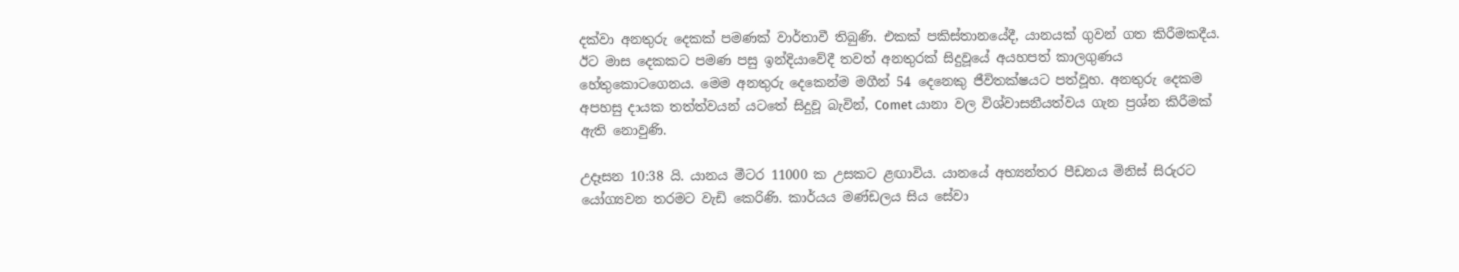දක්වා අනතුරු දෙකක් පමණක් වාර්තාවී තිබුණි. එකක් පකිස්තානයේදී, යානයක් ගුවන් ගත කිරීමකදීය. ඊට මාස දෙකකට පමණ පසු ඉන්දියාවේදී තවත් අනතුරක් සිදුවූයේ අයහපත් කාලගුණය හේතුකොටගෙනය. මෙම අනතුරු දෙකෙන්ම මගීන් 54 දෙනෙකු ජීවිතක්ෂයට පත්වූහ. අනතුරු දෙකම අපහසු දායක තත්ත්වයන් යටතේ සිදුවූ බැවින්, Comet යානා වල විශ්වාසනීයත්වය ගැන ප්‍රශ්න කිරීමක් ඇති නොවුණි.

උදෑසන 10:38 යි. යානය මීටර 11000 ක උසකට ළඟාවිය. යානයේ අභ්‍යන්තර පීඩනය මිනිස් සිරුරට යෝග්‍යවන තරමට වැඩි කෙරිණි. කාර්යය මණ්ඩලය සිය සේවා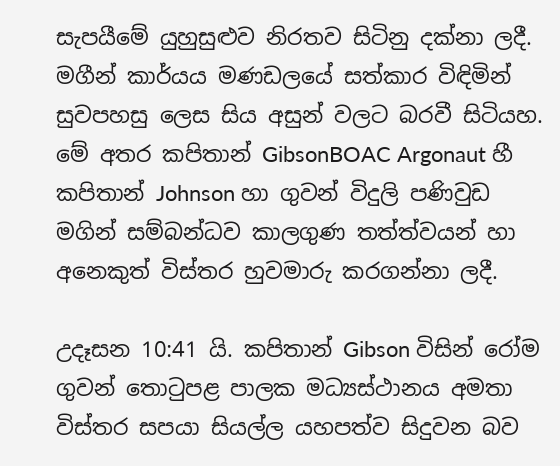සැපයීමේ යුහුසුළුව නිරතව සිටිනු දක්නා ලදී. මගීන් කාර්යය මණඩලයේ සත්කාර විඳිමින් සුවපහසු ලෙස සිය අසුන් වලට බරවී සිටියහ. මේ අතර කපිතාන් GibsonBOAC Argonaut හී කපිතාන් Johnson හා ගුවන් විදුලි පණිවුඩ මගින් සම්බන්ධව කාලගුණ තත්ත්වයන් හා අනෙකුත් විස්තර හුවමාරු කරගන්නා ලදී.

උදෑසන 10:41 යි. කපිතාන් Gibson විසින් රෝම ගුවන් තොටුපළ පාලක මධ්‍යස්ථානය අමතා විස්තර සපයා සියල්ල යහපත්ව සිදුවන බව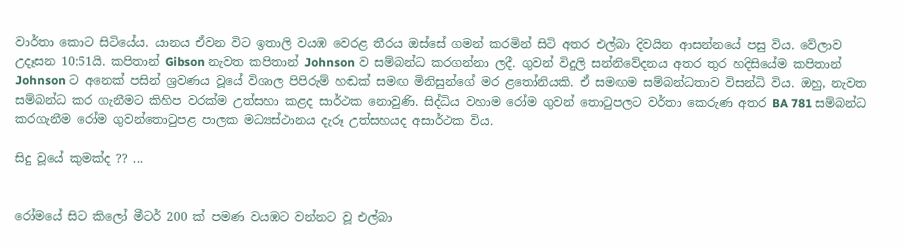වාර්තා කොට සිටියේය. යානය ඒවන විට ඉතාලි වයඹ වෙරළ තීරය ඔස්සේ ගමන් කරමින් සිටි අතර එල්බා දිවයින ආසන්නයේ පසු විය. වේලාව උදෑසන 10:51යි. කපිතාන් Gibson නැවත කපිතාන් Johnson ව සම්බන්ධ කරගන්නා ලදී. ගුවන් විදුලි සන්නිවේදනය අතර තුර හදිසියේම කපිතාන් Johnson ට අනෙක් පසින් ශ්‍රවණය වූයේ විශාල පිපිරුම් හඬක් සමඟ මිනිසුන්ගේ මර ළතෝනියකි. ඒ සමඟම සම්බන්ධතාව විසන්ධි විය. ඔහු, නැවත සම්බන්ධ කර ගැනීමට කිහිප වරක්ම උත්සහා කළද සාර්ථක නොවුණි. සිද්ධිය වහාම රෝම ගුවන් තොටුපලට වර්තා කෙරුණ අතර BA 781 සම්බන්ධ කරගැනීම රෝම ගුවන්තොටුපළ පාලක මධ්‍යස්ථානය දැරූ උත්සහයද අසාර්ථක විය.

සිදු වූයේ කුමක්ද ?? ...


රෝමයේ සිට කිලෝ මීටර් 200 ක් පමණ වයඹට වන්නට වූ එල්බා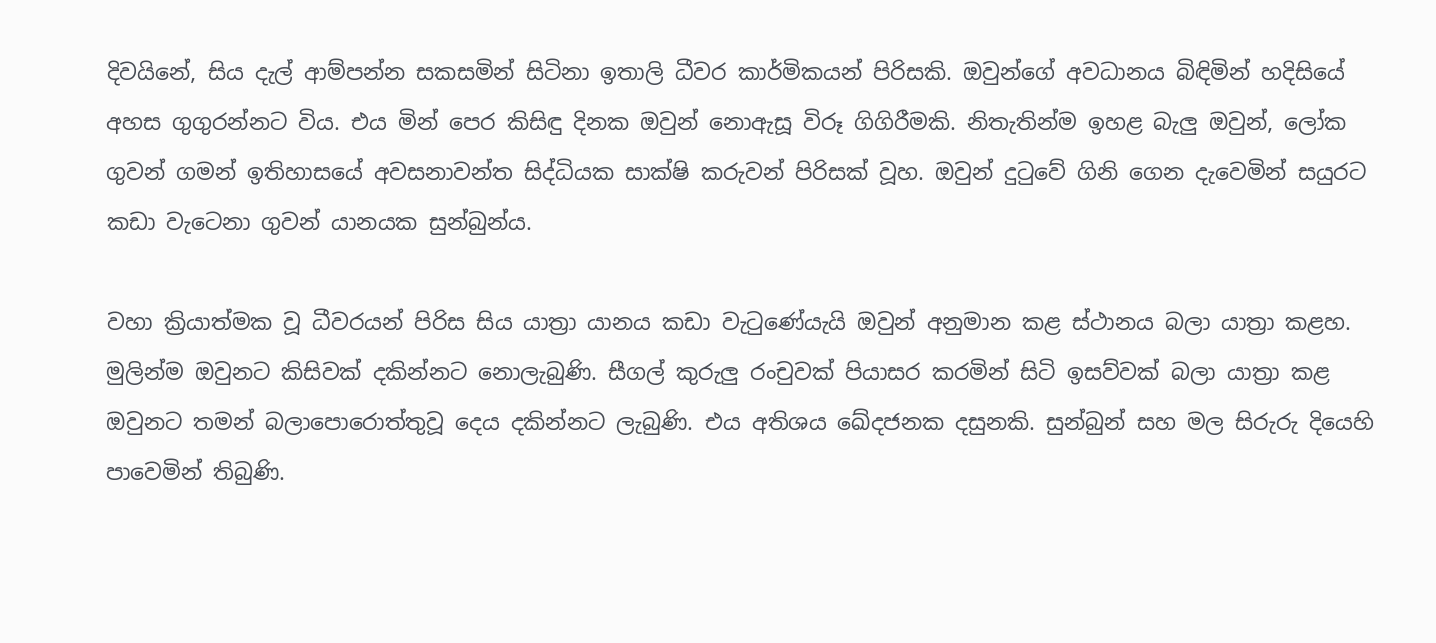දිවයිනේ, සිය දැල් ආම්පන්න සකසමින් සිටිනා ඉතාලි ධීවර කාර්මිකයන් පිරිසකි. ඔවුන්ගේ අවධානය බිඳිමින් හදිසියේ අහස ගුගුරන්නට විය. එය මින් පෙර කිසිඳු දිනක ඔවුන් නොඇසූ විරූ ගිගිරීමකි. නිතැතින්ම ඉහළ බැලු ඔවුන්, ලෝක ගුවන් ගමන් ඉතිහාසයේ අවසනාවන්ත සිද්ධියක සාක්ෂි කරුවන් පිරිසක් වූහ. ඔවුන් දුටුවේ ගිනි ගෙන දැවෙමින් සයුරට කඩා වැටෙනා ගුවන් යානයක සුන්බුන්ය.

වහා ක්‍රියාත්මක වූ ධීවරයන් පිරිස සිය යාත්‍රා යානය කඩා වැටුණේයැයි ඔවුන් අනුමාන කළ ස්ථානය බලා යාත්‍රා කළහ. මුලින්ම ඔවුනට කිසිවක් දකින්නට නොලැබුණි. සීගල් කුරුලු රංචුවක් පියාසර කරමින් සිටි ඉසව්වක් බලා යාත්‍රා කළ ඔවුනට තමන් බලාපොරොත්තුවූ දෙය දකින්නට ලැබුණි. එය අතිශය ඛේදජනක දසුනකි. සුන්බුන් සහ මල සිරුරු දියෙහි පාවෙමින් තිබුණි.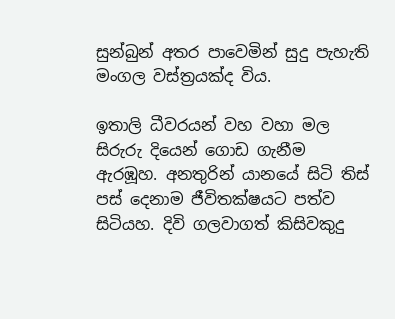සුන්බුන් අතර පාවෙමින් සුදු පැහැති මංගල වස්ත්‍රයක්ද විය.

ඉතාලි ධීවරයන් වහ වහා මල සිරුරු දියෙන් ගොඩ ගැනීම ඇරඹූහ. අනතුරින් යානයේ සිටි තිස් පස් දෙනාම ජීවිතක්ෂයට පත්ව සිටියහ. දිවි ගලවාගත් කිසිවකුදු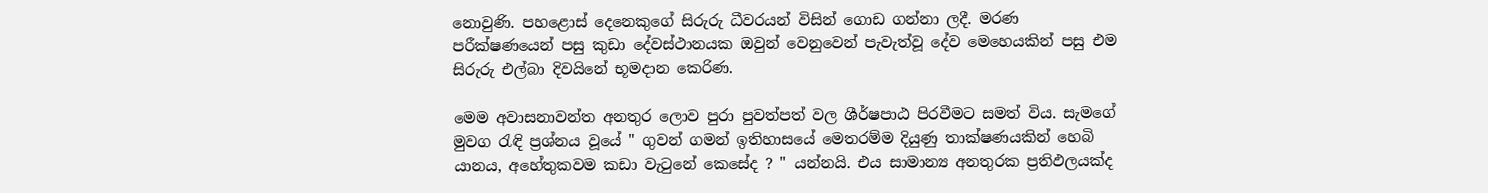නොවුණි. පහළොස් දෙනෙකුගේ සිරුරු ධීවරයන් විසින් ගොඩ ගන්නා ලදී. මරණ පරීක්ෂණයෙන් පසු කුඩා දේවස්ථානයක ඔවුන් වෙනුවෙන් පැවැත්වූ දේව මෙහෙයකින් පසු එම සිරුරු එල්බා දිවයිනේ භූමදාන කෙරිණ.

මෙම අවාසනාවන්ත අනතුර ලොව පුරා පුවත්පත් වල ශීර්ෂපාඨ පිරවීමට සමත් විය. සැමගේ මුවග රැඳි ප්‍රශ්නය වූයේ " ගුවන් ගමන් ඉතිහාසයේ මෙතරම්ම දියුණු තාක්ෂණයකින් හෙබි යානය, අහේතුකවම කඩා වැටුනේ කෙසේද ? " යන්නයි. එය සාමාන්‍ය අනතුරක ප්‍රතිඵලයක්ද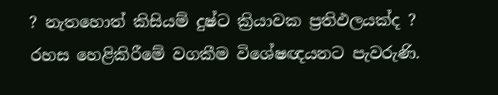? නැතහොත් කිසියම් දුෂ්ට ක්‍රියාවක ප්‍රතිඵලයක්ද ? රහස හෙළිකිරීමේ වගකීම විශේෂඥයනට පැවරුණි.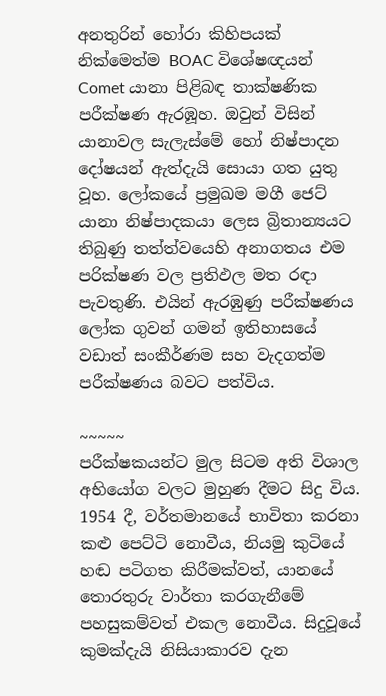අනතුරින් හෝරා කිහිපයක් නික්මෙත්ම BOAC විශේෂඥයන් Comet යානා පිළිබඳ තාක්ෂණික පරීක්ෂණ ඇරඹූහ. ඔවුන් විසින් යානාවල සැලැස්මේ හෝ නිෂ්පාදන දෝෂයන් ඇත්දැයි සොයා ගත යුතු වූහ. ලෝකයේ ප්‍රමුඛම මගී ජෙට් යානා නිෂ්පාදකයා ලෙස බ්‍රිතාන්‍යයට තිබුණු තත්ත්වයෙහි අනාගතය එම පරික්ෂණ වල ප්‍රතිඵල මත රඳා පැවතුණි. එයින් ඇරඹුණු පරීක්ෂණය ලෝක ගුවන් ගමන් ඉතිහාසයේ වඩාත් සංකීර්ණම සහ වැදගත්ම පරීක්ෂණය බවට පත්විය.

~~~~~
පරීක්ෂකයන්ට මුල සිටම අති විශාල අභියෝග වලට මුහුණ දීමට සිදු විය. 1954 දී, වර්තමානයේ භාවිතා කරනා කළු පෙට්ටි නොවීය, නියමු කුටියේ හඬ පටිගත කිරීමක්වත්, යානයේ තොරතුරු වාර්තා කරගැනීමේ පහසුකම්වත් එකල නොවීය. සිදුවූයේ කුමක්දැයි නිසියාකාරව දැන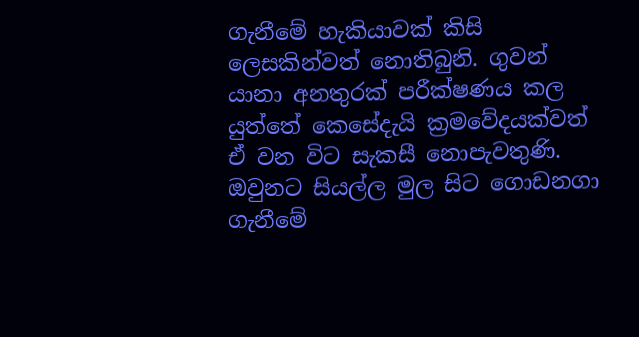ගැනීමේ හැකියාවක් කිසි ලෙසකින්වත් නොතිබුනි. ගුවන් යානා අනතුරක් පරීක්ෂණය කල යුත්තේ කෙසේදැයි ක්‍රමවේදයක්වත් ඒ වන විට සැකසී නොපැවතුණි. ඔවුනට සියල්ල මුල සිට ගොඩනගා ගැනීමේ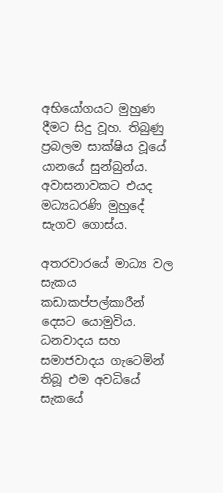අභියෝගයට මුහුණ දීමට සිදු වූහ. තිබුණු ප්‍රබලම සාක්ෂිය වූයේ යානයේ සුන්බුන්ය. අවාසනාවකට එයද මධ්‍යධරණි මුහුදේ සැගව ගොස්ය.

අතරවාරයේ මාධ්‍ය වල සැකය කඩාකප්පල්කාරීන් දෙසට යොමුවිය. ධනවාදය සහ සමාජවාදය ගැටෙමින් තිබූ එම අවධියේ සැකයේ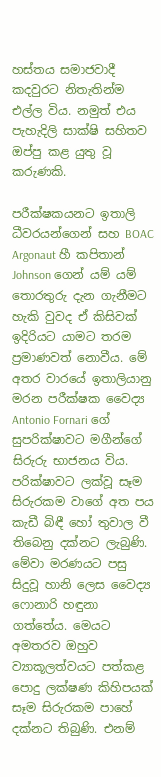හස්තය සමාජවාදී කදවුරට නිතැතින්ම එල්ල විය. නමුත් එය පැහැදිලි සාක්ෂි සහිතව ඔප්පු කළ යුතු වූ කරුණකි.

පරීක්ෂකයනට ඉතාලි ධීවරයන්ගෙන් සහ BOAC Argonaut හී කපිතාන් Johnson ගෙන් යම් යම් තොරතුරු දැන ගැනීමට හැකි වුවද ඒ කිසිවක් ඉදිරියට යාමට තරම ප්‍රමාණවත් නොවීය. මේ අතර වාරයේ ඉතාලියානු මරන පරීක්ෂක වෛද්‍ය Antonio Fornari ගේ සුපරික්ෂාවට මගීන්ගේ සිරුරු භාජනය විය. පරික්ෂාවට ලක්වූ සෑම සිරුරකම වාගේ අත පය කැඩී බිඳී හෝ තුවාල වී තිබෙනු දක්නට ලැබුණි. මේවා මරණයට පසු සිදුවූ හානි ලෙස වෛද්‍ය  ෆොනාරි හඳුනා ගත්තේය. මෙයට අමතරව ඔහුව ව්‍යාකූලත්වයට පත්කළ පොදු ලක්ෂණ කිහිපයක් සෑම සිරුරකම පාහේ දක්නට තිබුණි. එනම්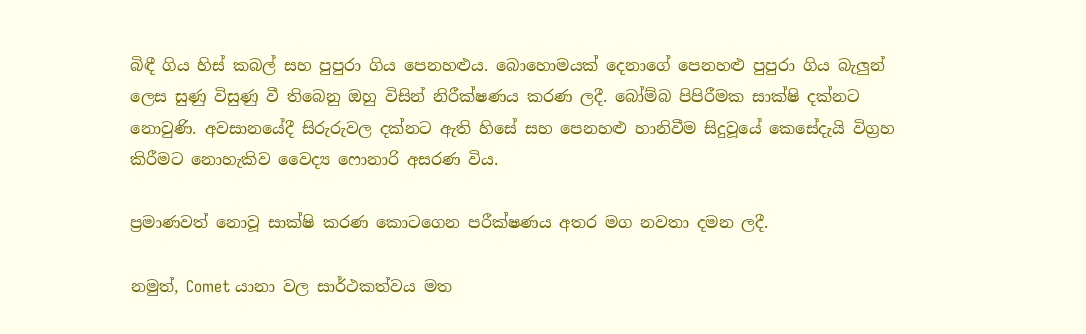බිඳී ගිය හිස් කබල් සහ පුපුරා ගිය පෙනහළුය. බොහොමයක් දෙනාගේ පෙනහළු පුපුරා ගිය බැලුන් ලෙස සුණු විසුණු වී තිබෙනු ඔහු විසින් නිරීක්ෂණය කරණ ලදී. බෝම්බ පිපිරීමක සාක්ෂි දක්නට නොවුණි. අවසානයේදී සිරුරුවල දක්නට ඇති හිසේ සහ පෙනහළු හානිවීම සිදුවූයේ කෙසේදැයි විග්‍රහ කිරීමට නොහැකිව වෛද්‍ය ෆොනාරි අසරණ විය.

ප්‍රමාණවත් නොවූ සාක්ෂි කරණ කොටගෙන පරීක්ෂණය අතර මග නවතා දමන ලදී.

නමුත්, Comet යානා වල සාර්ථකත්වය මත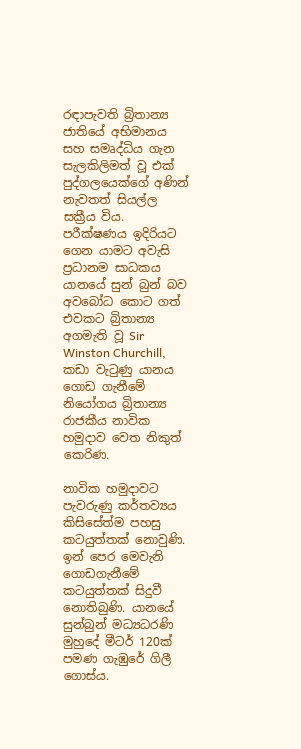රඳාපැවති බ්‍රිතාන්‍ය ජාතියේ අභිමානය සහ සමෘද්ධිය ගැන සැලකිලිමත් වූ එක් පුද්ගලයෙක්ගේ අණින් නැවතත් සියල්ල සක්‍රීය විය. පරීක්ෂණය ඉදිරියට ගෙන යාමට අවැසි ප්‍රධානම සාධකය යානයේ සුන් බුන් බව අවබෝධ කොට ගත් එවකට බ්‍රිතාන්‍ය අගමැති වූ Sir Winston Churchill, කඩා වැටුණු යානය ගොඩ ගැනීමේ නියෝගය බ්‍රිතාන්‍ය රාජකීය නාවික හමුදාව වෙත නිකුත් කෙරිණ.

නාවික හමුදාවට පැවරුණු කර්තව්‍යය කිසිසේත්ම පහසු කටයුත්තක් නොවුණි. ඉන් පෙර මෙවැනි ගොඩගැනීමේ කටයුත්තක් සිදුවී නොතිබුණි. යානයේ සුන්බුන් මධ්‍යධරණි මුහුදේ මීටර් 120ක් පමණ ගැඹුරේ ගිලී ගොස්ය.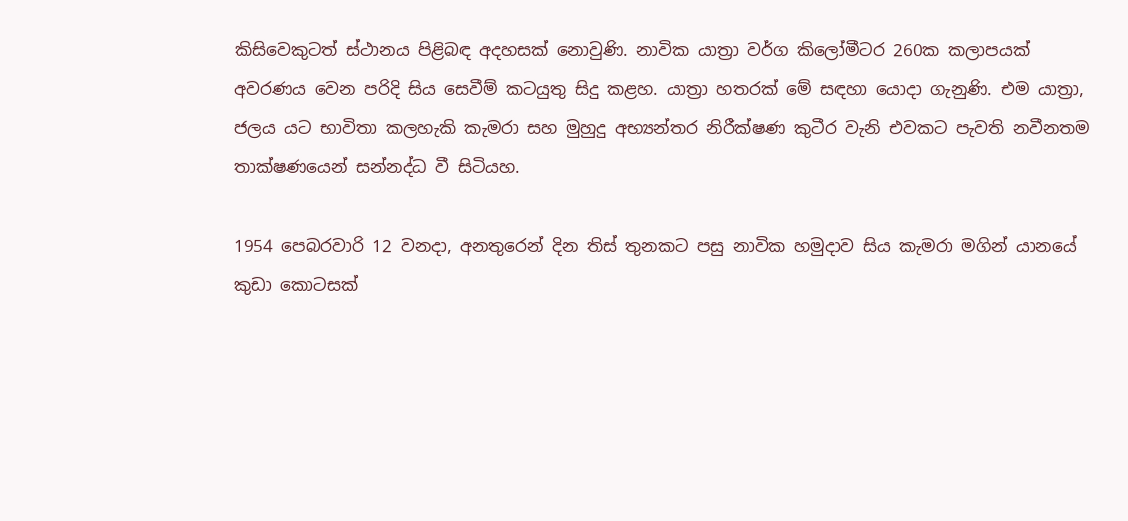කිසිවෙකුටත් ස්ථානය පිළිබඳ අදහසක් නොවුණි. නාවික යාත්‍රා වර්ග කිලෝමීටර 260ක කලාපයක් අවරණය වෙන පරිදි සිය සෙවීම් කටයුතු සිදු කළහ. යාත්‍රා හතරක් මේ සඳහා යොදා ගැනුණි. එම යාත්‍රා, ජලය යට භාවිතා කලහැකි කැමරා සහ මුහුදු අභ්‍යන්තර නිරීක්ෂණ කුටීර වැනි එවකට පැවති නවීනතම තාක්ෂණයෙන් සන්නද්ධ වී සිටියහ.

1954 පෙබරවාරි 12 වනදා, අනතුරෙන් දින තිස් තුනකට පසු නාවික හමුදාව සිය කැමරා මගින් යානයේ කුඩා කොටසක්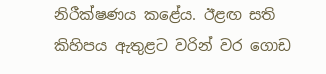නිරීක්ෂණය කළේය. ඊළඟ සති කිහිපය ඇතුළට වරින් වර ගොඩ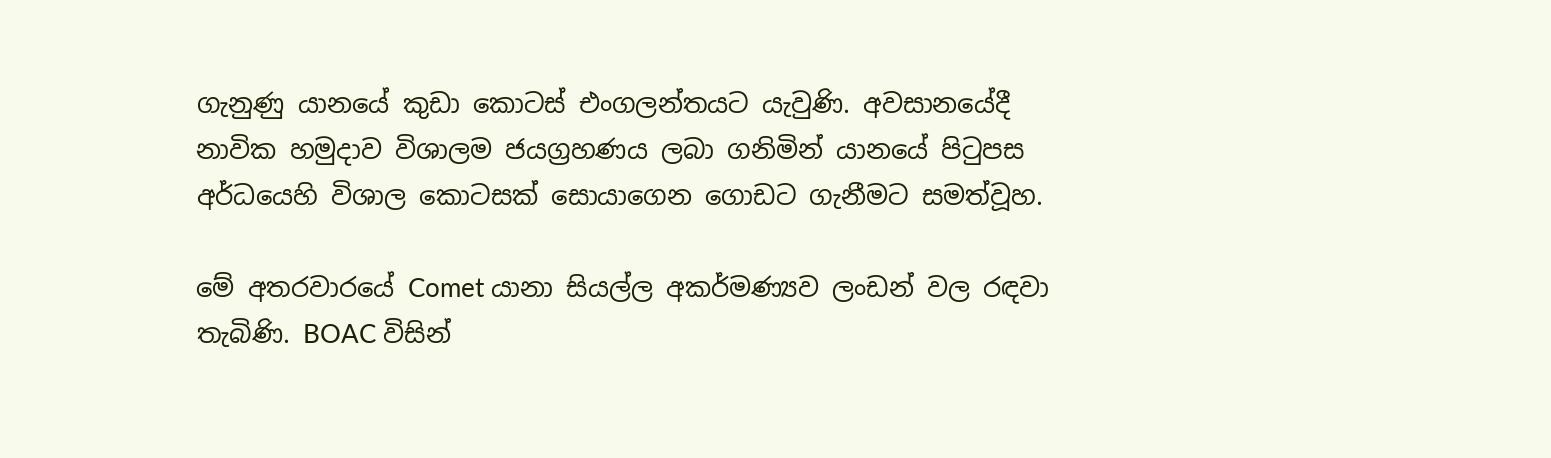ගැනුණු යානයේ කුඩා කොටස් එංගලන්තයට යැවුණි. අවසානයේදී නාවික හමුදාව විශාලම ජයග්‍රහණය ලබා ගනිමින් යානයේ පිටුපස අර්ධයෙහි විශාල කොටසක් සොයාගෙන ගොඩට ගැනීමට සමත්වූහ.

මේ අතරවාරයේ Comet යානා සියල්ල අකර්මණ්‍යව ලංඩන් වල රඳවා තැබිණි. BOAC විසින්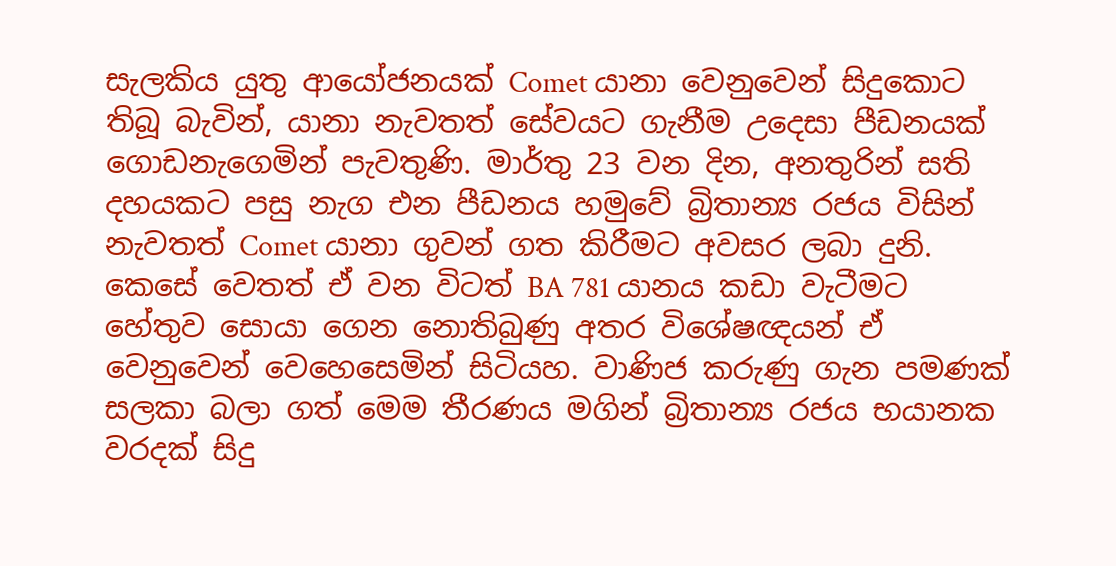සැලකිය යුතු ආයෝජනයක් Comet යානා වෙනුවෙන් සිදුකොට තිබූ බැවින්, යානා නැවතත් සේවයට ගැනීම උදෙසා පීඩනයක් ගොඩනැගෙමින් පැවතුණි. මාර්තු 23 වන දින, අනතුරින් සති දහයකට පසු නැග එන පීඩනය හමුවේ බ්‍රිතාන්‍ය රජය විසින් නැවතත් Comet යානා ගුවන් ගත කිරීමට අවසර ලබා දුනි. කෙසේ වෙතත් ඒ වන විටත් BA 781 යානය කඩා වැටීමට හේතුව සොයා ගෙන නොතිබුණු අතර විශේෂඥයන් ඒ වෙනුවෙන් වෙහෙසෙමින් සිටියහ. වාණිජ කරුණු ගැන පමණක් සලකා බලා ගත් මෙම තීරණය මගින් බ්‍රිතාන්‍ය රජය භයානක වරදක් සිදු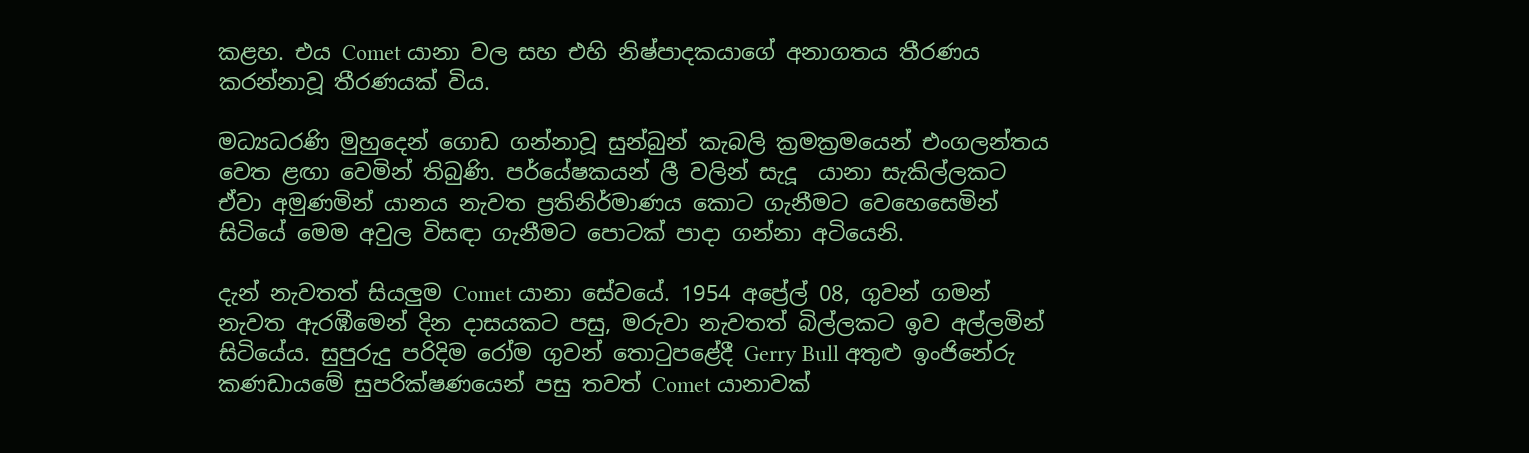කළහ. එය Comet යානා වල සහ එහි නිෂ්පාදකයාගේ අනාගතය තීරණය කරන්නාවූ තීරණයක් විය.

මධ්‍යධරණි මුහුදෙන් ගොඩ ගන්නාවූ සුන්බුන් කැබලි ක්‍රමක්‍රමයෙන් එංගලන්තය වෙත ළඟා වෙමින් තිබුණි. පර්යේෂකයන් ලී වලින් සැදූ  යානා සැකිල්ලකට ඒවා අමුණමින් යානය නැවත ප්‍රතිනිර්මාණය කොට ගැනීමට වෙහෙසෙමින් සිටියේ මෙම අවුල විසඳා ගැනීමට පොටක් පාදා ගන්නා අටියෙනි.

දැන් නැවතත් සියලුම Comet යානා සේවයේ. 1954 අප්‍රේල් 08, ගුවන් ගමන් නැවත ඇරඹීමෙන් දින දාසයකට පසු, මරුවා නැවතත් බිල්ලකට ඉව අල්ලමින් සිටියේය. සුපුරුදු පරිදිම රෝම ගුවන් තොටුපළේදී Gerry Bull අතුළු ඉංජිනේරු කණඩායමේ සුපරික්ෂණයෙන් පසු තවත් Comet යානාවක්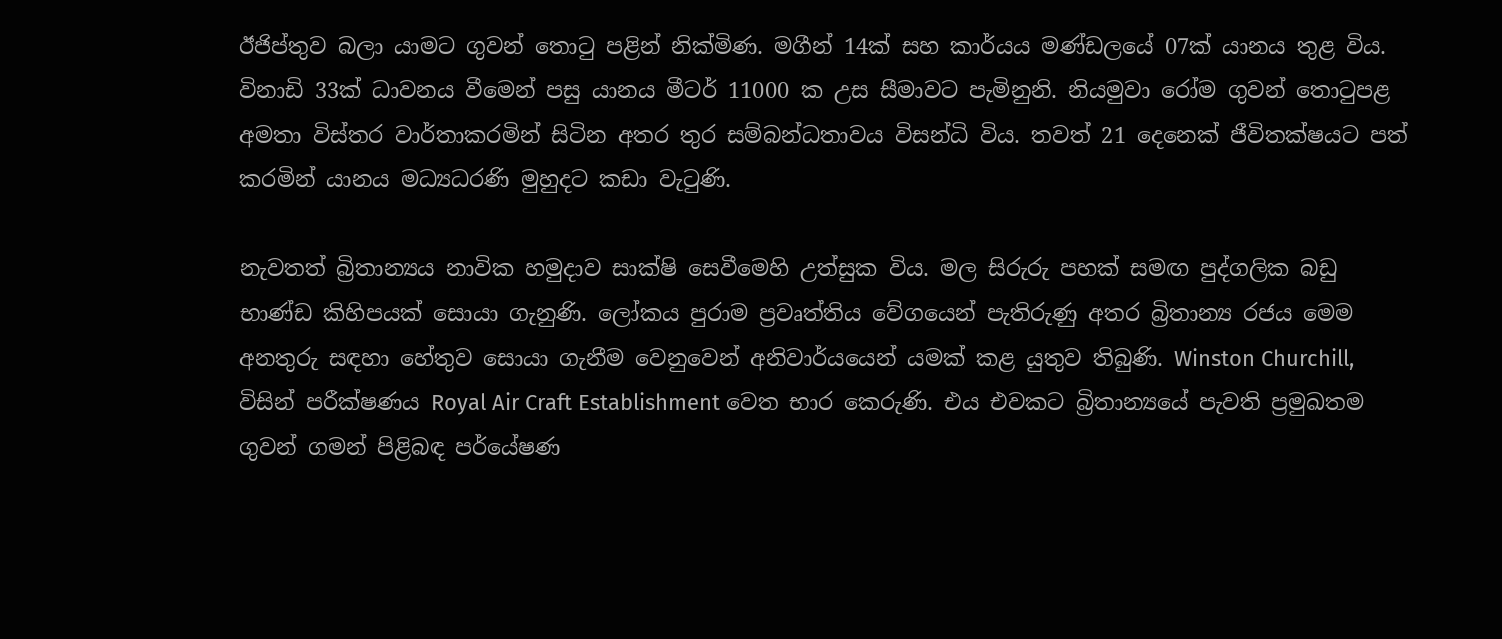ඊජිප්තුව බලා යාමට ගුවන් තොටු පළින් නික්මිණ. මගීන් 14ක් සහ කාර්යය මණ්ඩලයේ 07ක් යානය තුළ විය. විනාඩි 33ක් ධාවනය වීමෙන් පසු යානය මීටර් 11000 ක උස සීමාවට පැමිනුනි. නියමුවා රෝම ගුවන් තොටුපළ අමතා විස්තර වාර්තාකරමින් සිටින අතර තුර සම්බන්ධතාවය විසන්ධි විය. තවත් 21 දෙනෙක් ජීවිතක්ෂයට පත් කරමින් යානය මධ්‍යධරණි මුහුදට කඩා වැටුණි.

නැවතත් බ්‍රිතාන්‍යය නාවික හමුදාව සාක්ෂි සෙවීමෙහි උත්සුක විය. මල සිරුරු පහක් සමඟ පුද්ගලික බඩු භාණ්ඩ කිහිපයක් සොයා ගැනුණි. ලෝකය පුරාම ප්‍රවෘත්තිය වේගයෙන් පැතිරුණු අතර බ්‍රිතාන්‍ය රජය මෙම අනතුරු සඳහා හේතුව සොයා ගැනීම වෙනුවෙන් අනිවාර්යයෙන් යමක් කළ යුතුව තිබුණි. Winston Churchill, විසින් පරීක්ෂණය Royal Air Craft Establishment වෙත භාර කෙරුණි. එය එවකට බ්‍රිතාන්‍යයේ පැවති ප්‍රමුඛතම ගුවන් ගමන් පිළිබඳ පර්යේෂණ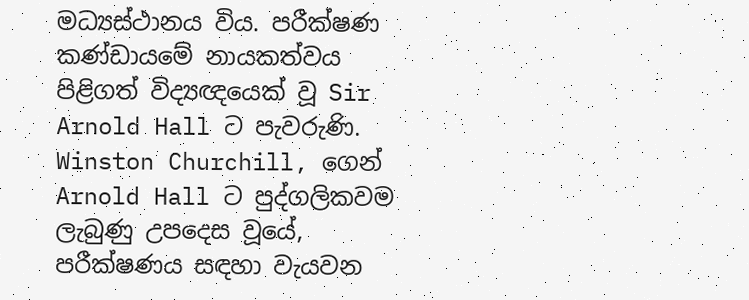මධ්‍යස්ථානය විය. පරීක්ෂණ කණ්ඩායමේ නායකත්වය පිළිගත් විද්‍යඥයෙක් වූ Sir Arnold Hall ට පැවරුණි. Winston Churchill, ගෙන් Arnold Hall ට පුද්ගලිකවම ලැබුණු උපදෙස වූයේ, පරීක්ෂණය සඳහා වැයවන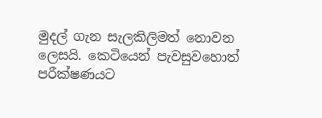මුදල් ගැන සැලකිලිමත් නොවන ලෙසයි. කෙටියෙන් පැවසුවහොත් පරීක්ෂණයට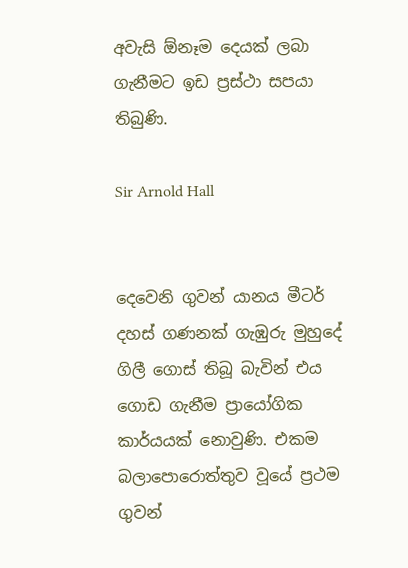අවැසි ඕනෑම දෙයක් ලබා ගැනීමට ඉඩ ප්‍රස්ථා සපයා තිබුණි.

Sir Arnold Hall


දෙවෙනි ගුවන් යානය මීටර් දහස් ගණනක් ගැඹුරු මුහුදේ ගිලී ගොස් තිබූ බැවින් එය ගොඩ ගැනීම ප්‍රායෝගික කාර්යයක් නොවුණි. එකම බලාපොරොත්තුව වූයේ ප්‍රථම ගුවන්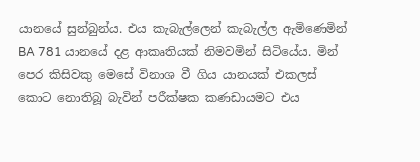යානයේ සුන්බුන්ය. එය කැබැල්ලෙන් කැබැල්ල ඇමිණෙමින් BA 781 යානයේ දළ ආකෘතියක් නිමවමින් සිටියේය. මින් පෙර කිසිවකු මෙසේ විනාශ වී ගිය යානයක් එකලස් කොට නොතිබූ බැවින් පරීක්ෂක කණඩායමට එය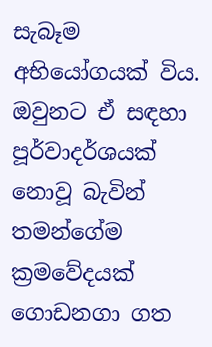සැබෑම අභියෝගයක් විය. ඔවුනට ඒ සඳහා පූර්වාදර්ශයක් නොවූ බැවින් තමන්ගේම ක්‍රමවේදයක් ගොඩනගා ගත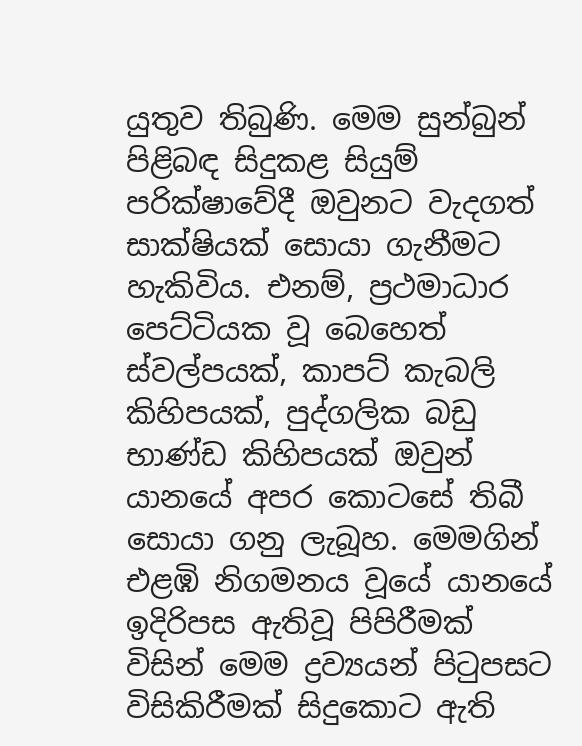යුතුව තිබුණි. මෙම සුන්බුන් පිළිබඳ සිදුකළ සියුම් පරික්ෂාවේදී ඔවුනට වැදගත් සාක්ෂියක් සොයා ගැනීමට හැකිවිය. එනම්, ප්‍රථමාධාර පෙට්ටියක වූ බෙහෙත් ස්වල්පයක්, කාපට් කැබලි කිහිපයක්, පුද්ගලික බඩු භාණ්ඩ කිහිපයක් ඔවුන් යානයේ අපර කොටසේ තිබී සොයා ගනු ලැබූහ. මෙමගින් එළඹි නිගමනය වූයේ යානයේ ඉදිරිපස ඇතිවූ පිපිරීමක් විසින් මෙම ද්‍රව්‍යයන් පිටුපසට විසිකිරීමක් සිදුකොට ඇති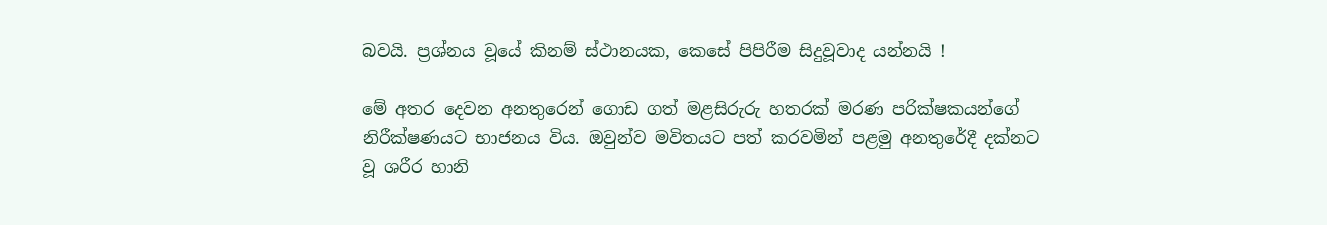බවයි. ප්‍රශ්නය වූයේ කිනම් ස්ථානයක, කෙසේ පිපිරීම සිදුවූවාද යන්නයි !

මේ අතර දෙවන අනතුරෙන් ගොඩ ගත් මළසිරුරු හතරක් මරණ පරික්ෂකයන්ගේ නිරීක්ෂණයට භාජනය විය. ඔවුන්ව මවිතයට පත් කරවමින් පළමු අනතුරේදී දක්නට වූ ශරීර හානි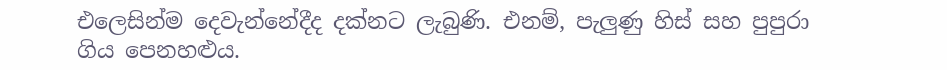එලෙසින්ම දෙවැන්නේදීද දක්නට ලැබුණි. එනම්, පැලුණු හිස් සහ පුපුරා ගිය පෙනහළුය.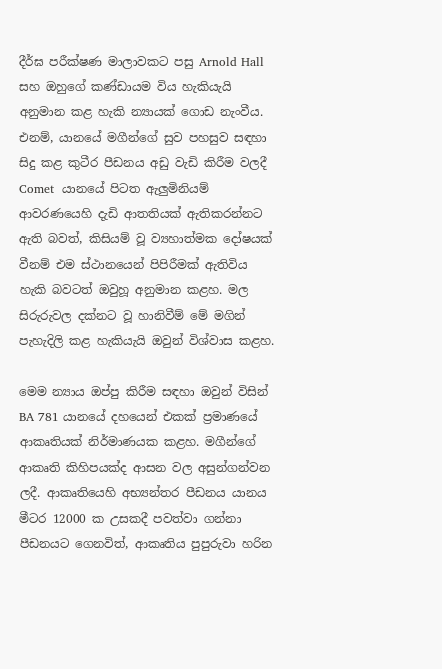දීර්ඝ පරීක්ෂණ මාලාවකට පසු Arnold Hall සහ ඔහුගේ කණ්ඩායම විය හැකියැයි අනුමාන කළ හැකි න්‍යායක් ගොඩ නැංවීය. එනම්, යානයේ මගීන්ගේ සුව පහසුව සඳහා සිදු කළ කුටීර පීඩනය අඩු වැඩි කිරීම වලදී Comet  යානයේ පිටත ඇලුමිනියම් ආවරණයෙහි දැඩි ආතතියක් ඇතිකරන්නට ඇති බවත්, කිසියම් වූ ව්‍යහාත්මක දෝෂයක් වීනම් එම ස්ථානයෙන් පිපිරීමක් ඇතිවිය හැකි බවටත් ඔවුහූ අනුමාන කළහ. මල සිරුරුවල දක්නට වූ හානිවීම් මේ මගින් පැහැදිලි කළ හැකියැයි ඔවුන් විශ්වාස කළහ.

මෙම න්‍යාය ඔප්පු කිරීම සඳහා ඔවුන් විසින් BA 781 යානයේ දහයෙන් එකක් ප්‍රමාණයේ ආකෘතියක් නිර්මාණයක කළහ. මගීන්ගේ ආකෘති කිහිපයක්ද ආසන වල අසුන්ගන්වන ලදී. ආකෘතියෙහි අභ්‍යන්තර පීඩනය යානය මීටර 12000 ක උසකදී පවත්වා ගන්නා පීඩනයට ගෙනවිත්, ආකෘතිය පුපුරුවා හරින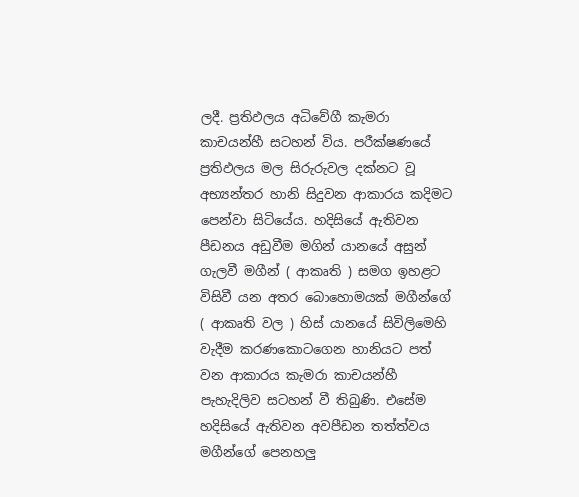ලදී. ප්‍රතිඵලය අධිවේගී කැමරා කාචයන්හී සටහන් විය. පරීක්ෂණයේ ප්‍රතිඵලය මල සිරුරුවල දක්නට වූ අභ්‍යන්තර හානි සිදුවන ආකාරය කදිමට පෙන්වා සිටියේය. හදිසියේ ඇතිවන පීඩනය අඩුවීම මගින් යානයේ අසුන් ගැලවී මගීන් ( ආකෘති ) සමග ඉහළට විසිවී යන අතර බොහොමයක් මගීන්ගේ ( ආකෘති වල ) හිස් යානයේ සිවිලිමෙහි වැදීම කරණකොටගෙන හානියට පත් වන ආකාරය කැමරා කාචයන්හී පැහැදිලිව සටහන් වී තිබුණි. එසේම හදිසියේ ඇතිවන අවපීඩන තත්ත්වය මගීන්ගේ පෙනහලු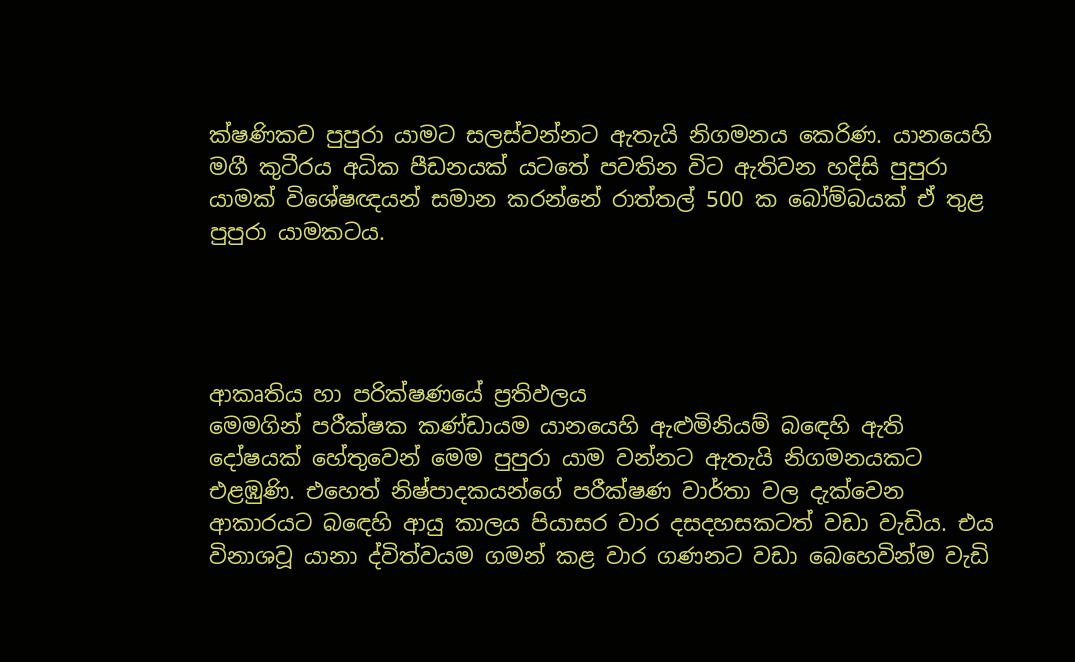ක්ෂණිකව පුපුරා යාමට සලස්වන්නට ඇතැයි නිගමනය කෙරිණ. යානයෙහි මගී කුටීරය අධික පීඩනයක් යටතේ පවතින විට ඇතිවන හදිසි පුපුරා යාමක් විශේෂඥයන් සමාන කරන්නේ රාත්තල් 500 ක බෝම්බයක් ඒ තුළ පුපුරා යාමකටය.




ආකෘතිය හා පරික්ෂණයේ ප්‍රතිඵලය
මෙමගින් පරීක්ෂක කණ්ඩායම යානයෙහි ඇළුමිනියම් බඳෙහි ඇති දෝෂයක් හේතුවෙන් මෙම පුපුරා යාම වන්නට ඇතැයි නිගමනයකට එළඹුණි. එහෙත් නිෂ්පාදකයන්ගේ පරීක්ෂණ වාර්තා වල දැක්වෙන ආකාරයට බඳෙහි ආයු කාලය පියාසර වාර දසදහසකටත් වඩා වැඩිය. එය විනාශවූ යානා ද්විත්වයම ගමන් කළ වාර ගණනට වඩා බෙහෙවින්ම වැඩි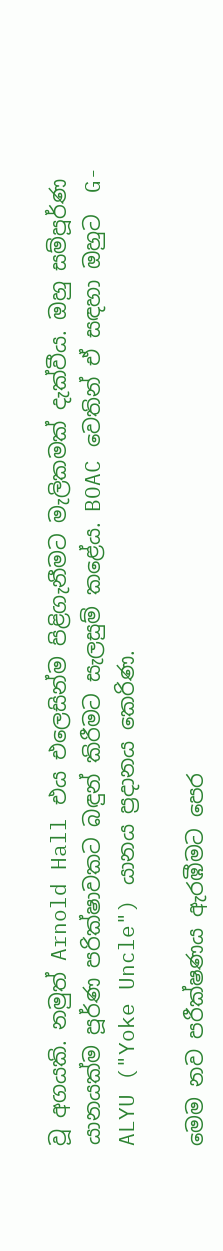වූ අගයකි. නමුත් Arnold Hall එය එලෙසින්ම පිළිගැනීමට මැලිකමක් දැක්වීය. ඔහු සම්පූර්ණ යානයක්ම පූර්ණ පරික්ෂාවකට බඳුන් කිරීමට සැලසුම් කළේය. BOAC වෙතින් ඒ සඳහා ඔහුට  G-ALYU ("Yoke Uncle") යානය ප්‍රදානය කෙරිණ.

මෙම නව පරීක්ෂණය ඇරඹීමට පෙර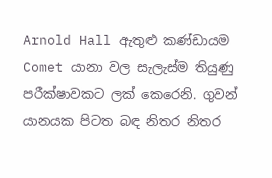Arnold Hall ඇතුළු කණ්ඩායම Comet යානා වල සැලැස්ම තියුණු පරීක්ෂාවකට ලක් කෙරෙනි. ගුවන් යානයක පිටත බඳ නිතර නිතර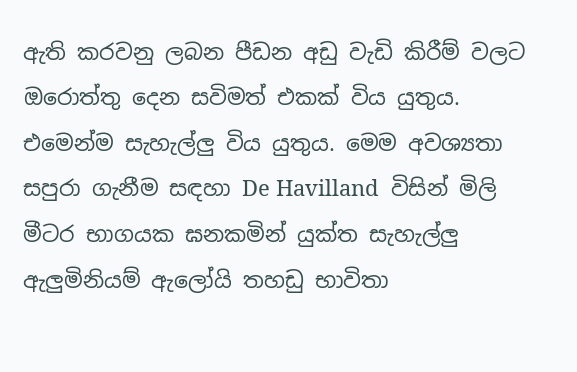ඇති කරවනු ලබන පීඩන අඩු වැඩි කිරීම් වලට ඔරොත්තු දෙන සවිමත් එකක් විය යුතුය. එමෙන්ම සැහැල්ලු විය යුතුය. මෙම අවශ්‍යතා සපුරා ගැනීම සඳහා De Havilland  විසින් මිලි මීටර භාගයක ඝනකමින් යුක්ත සැහැල්ලු ඇලුමිනියම් ඇලෝයි තහඩු භාවිතා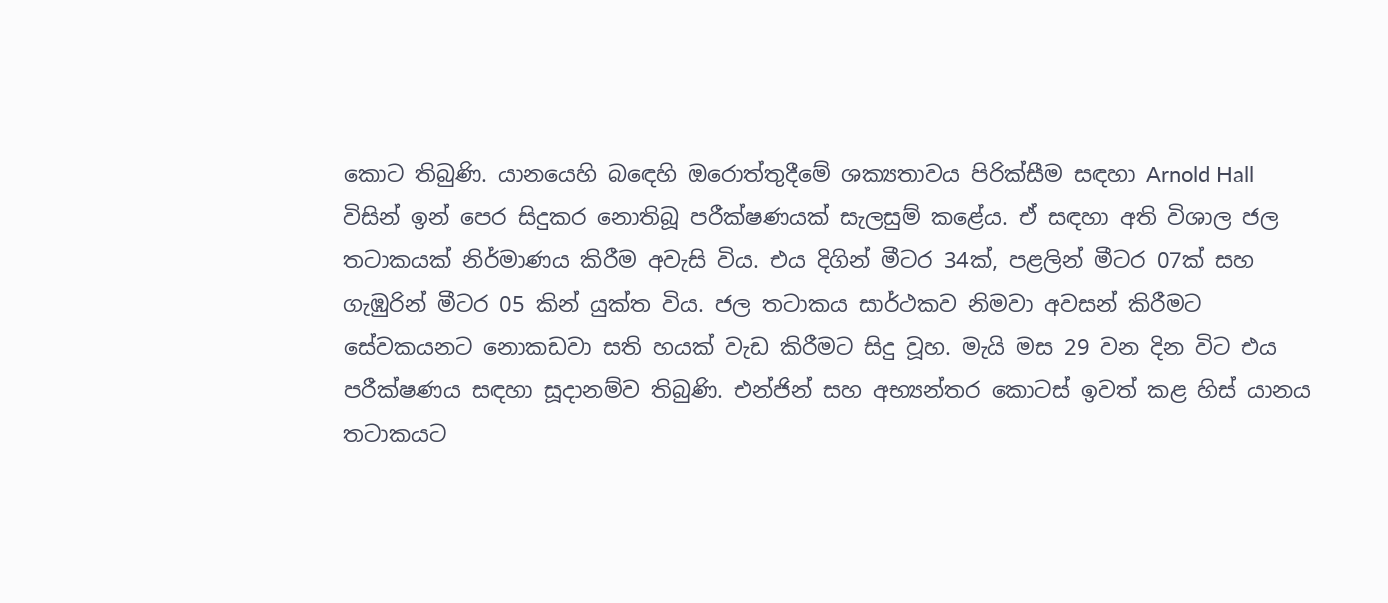කොට තිබුණි. යානයෙහි බඳෙහි ඔරොත්තුදීමේ ශක්‍යතාවය පිරික්සීම සඳහා Arnold Hall  විසින් ඉන් පෙර සිදුකර නොතිබූ පරීක්ෂණයක් සැලසුම් කළේය. ඒ සඳහා අති විශාල ජල තටාකයක් නිර්මාණය කිරීම අවැසි විය. එය දිගින් මීටර 34ක්, පළලින් මීටර 07ක් සහ ගැඹුරින් මීටර 05 කින් යුක්ත විය. ජල තටාකය සාර්ථකව නිමවා අවසන් කිරීමට සේවකයනට නොකඩවා සති හයක් වැඩ කිරීමට සිදු වූහ. මැයි මස 29 වන දින විට එය පරීක්ෂණය සඳහා සූදානම්ව තිබුණි. එන්ජින් සහ අභ්‍යන්තර කොටස් ඉවත් කළ හිස් යානය තටාකයට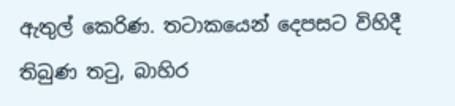ඇතුල් කෙරිණ. තටාකයෙන් දෙපසට විහිදී තිබුණ තටු, බාහිර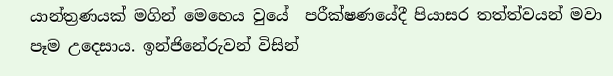යාන්ත්‍රණයක් මගින් මෙහෙය වුයේ  පරීක්ෂණයේදී පියාසර තත්ත්වයන් මවා පෑම උදෙසාය. ඉන්ජිනේරුවන් විසින්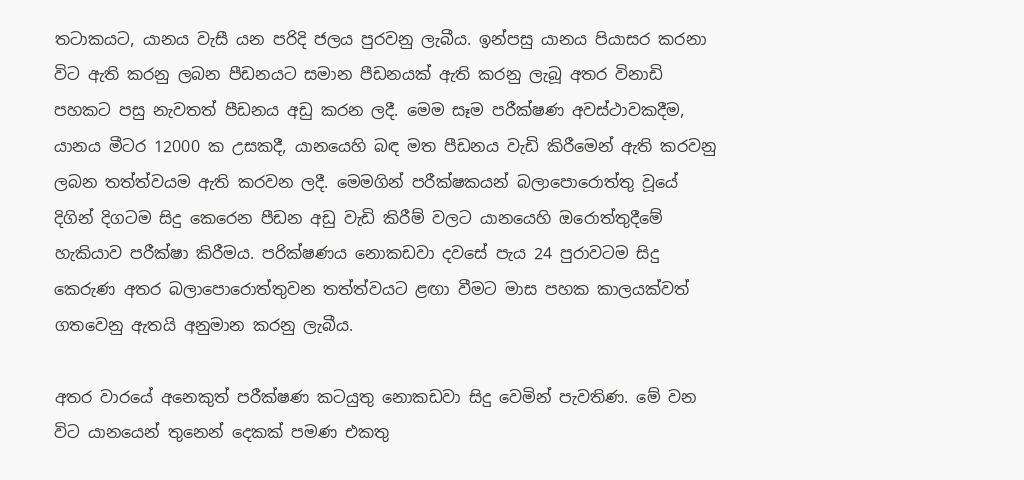තටාකයට, යානය වැසී යන පරිදි ජලය පුරවනු ලැබීය. ඉන්පසු යානය පියාසර කරනා විට ඇති කරනු ලබන පීඩනයට සමාන පීඩනයක් ඇති කරනු ලැබූ අතර විනාඩි පහකට පසු නැවතත් පීඩනය අඩු කරන ලදී. මෙම සෑම පරීක්ෂණ අවස්ථාවකදීම, යානය මීටර 12000 ක උසකදී, යානයෙහි බඳ මත පීඩනය වැඩි කිරීමෙන් ඇති කරවනු ලබන තත්ත්වයම ඇති කරවන ලදී. මෙමගින් පරීක්ෂකයන් බලාපොරොත්තු වූයේ දිගින් දිගටම සිදු කෙරෙන පීඩන අඩු වැඩි කිරීම් වලට යානයෙහි ඔරොත්තුදීමේ හැකියාව පරීක්ෂා කිරීමය. පරික්ෂණය නොකඩවා දවසේ පැය 24 පුරාවටම සිදු කෙරුණ අතර බලාපොරොත්තුවන තත්ත්වයට ළඟා වීමට මාස පහක කාලයක්වත් ගතවෙනු ඇතයි අනුමාන කරනු ලැබීය.

අතර වාරයේ අනෙකුත් පරීක්ෂණ කටයුතු නොකඩවා සිදු වෙමින් පැවතිණ. මේ වන විට යානයෙන් තුනෙන් දෙකක් පමණ එකතු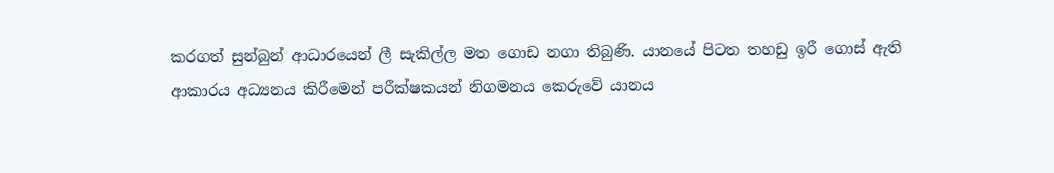කරගත් සුන්බුන් ආධාරයෙන් ලී සැකිල්ල මත ගොඩ නගා තිබුණි. යානයේ පිටත තහඩු ඉරී ගොස් ඇති ආකාරය අධ්‍යනය කිරීමෙන් පරීක්ෂකයන් නිගමනය කෙරුවේ යානය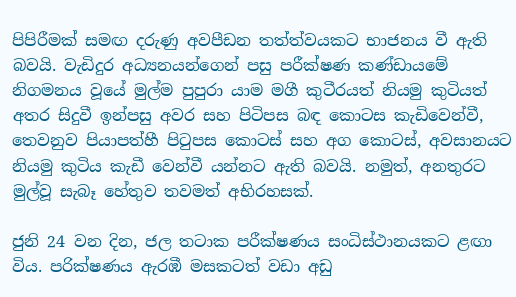පිපිරීමක් සමඟ දරුණු අවපීඩන තත්ත්වයකට භාජනය වී ඇති බවයි. වැඩිදුර අධ්‍යනයන්ගෙන් පසු පරීක්ෂණ කණ්ඩායමේ නිගමනය වූයේ මුල්ම පුපුරා යාම මගී කුටීරයත් නියමු කුටියත් අතර සිදුවී ඉන්පසු අවර සහ පිටිපස බඳ කොටස කැඩිවෙන්වී, තෙවනුව පියාපත්හී පිටුපස කොටස් සහ අග කොටස්, අවසානයට නියමු කුටිය කැඩී වෙන්වී යන්නට ඇති බවයි. නමුත්, අනතුරට මුල්වූ සැබෑ හේතුව තවමත් අභිරහසක්.

ජුනි 24 වන දින, ජල තටාක පරීක්ෂණය සංධිස්ථානයකට ළඟා විය. පරික්ෂණය ඇරඹී මසකටත් වඩා අඩු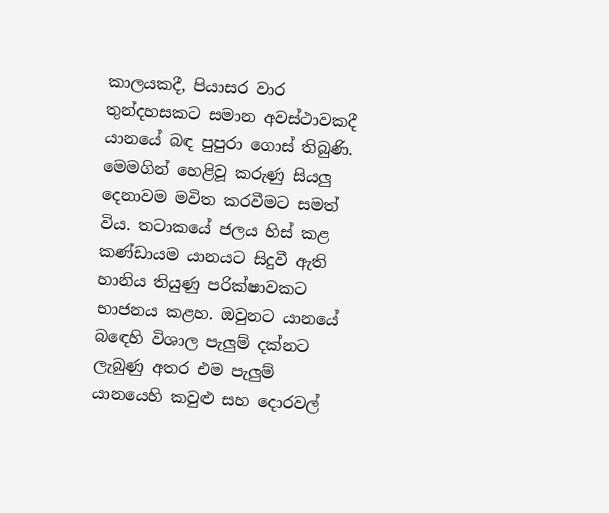කාලයකදී, පියාසර වාර තුන්දහසකට සමාන අවස්ථාවකදී යානයේ බඳ පුපුරා ගොස් තිබුණි. මෙමගින් හෙළිවූ කරුණු සියලු දෙනාවම මවිත කරවීමට සමත් විය. තටාකයේ ජලය හිස් කළ කණ්ඩායම යානයට සිදුවී ඇති හානිය තියුණු පරික්ෂාවකට භාජනය කළහ. ඔවුනට යානයේ බඳෙහි විශාල පැලුම් දක්නට ලැබුණු අතර එම පැලුම් යානයෙහි කවුළු සහ දොරවල්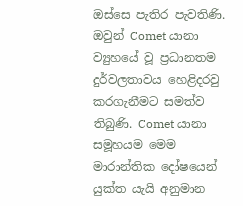ඔස්සෙ පැතිර පැවතිණි. ඔවුන් Comet යානා ව්‍යුහයේ වූ ප්‍රධානතම දුර්වලතාවය හෙළිදරවු කරගැනීමට සමත්ව තිබුණි. Comet යානා සමූහයම මෙම මාරාන්තික දෝෂයෙන් යුක්ත යැයි අනුමාන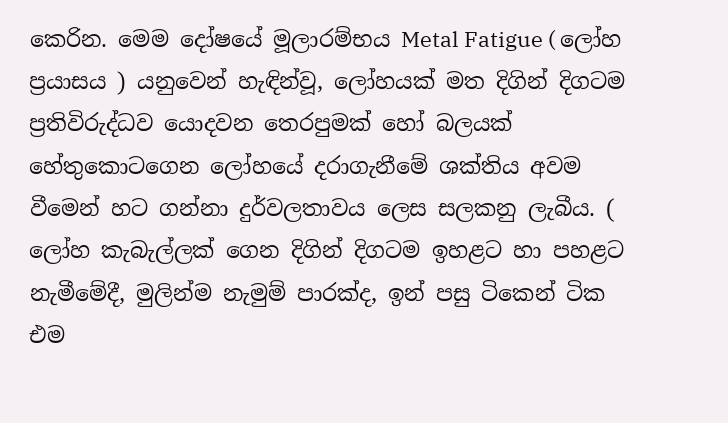කෙරින. මෙම දෝෂයේ මූලාරම්භය Metal Fatigue ( ලෝහ ප්‍රයාසය ) යනුවෙන් හැඳින්වූ, ලෝහයක් මත දිගින් දිගටම ප්‍රතිවිරුද්ධව යොදවන තෙරපුමක් හෝ බලයක් හේතුකොටගෙන ලෝහයේ දරාගැනීමේ ශක්තිය අවම වීමෙන් හට ගන්නා දුර්වලතාවය ලෙස සලකනු ලැබීය. ( ලෝහ කැබැල්ලක් ගෙන දිගින් දිගටම ඉහළට හා පහළට නැමීමේදී, මුලින්ම නැමුම් පාරක්ද, ඉන් පසු ටිකෙන් ටික එම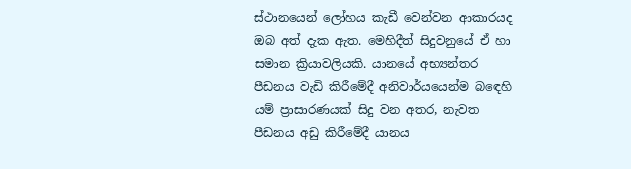ස්ථානයෙන් ලෝහය කැඩී වෙන්වන ආකාරයද ඔබ අත් දැක ඇත. මෙහිදීත් සිදුවනුයේ ඒ හා සමාන ක්‍රියාවලියකි. යානයේ අභ්‍යන්තර පීඩනය වැඩි කිරීමේදී අනිවාර්යයෙන්ම බඳෙහි යම් ප්‍රාසාරණයක් සිදු වන අතර, නැවත පීඩනය අඩු කිරීමේදී යානය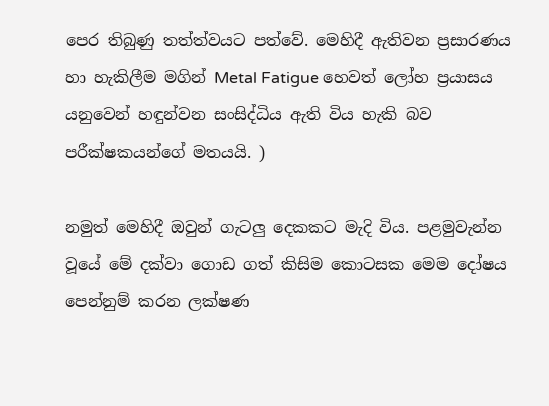පෙර තිබුණු තත්ත්වයට පත්වේ. මෙහිදී ඇතිවන ප්‍රසාරණය හා හැකිලීම මගින් Metal Fatigue හෙවත් ලෝහ ප්‍රයාසය යනුවෙන් හඳුන්වන සංසිද්ධිය ඇති විය හැකි බව පරීක්ෂකයන්ගේ මතයයි. )

නමුත් මෙහිදී ඔවුන් ගැටලු දෙකකට මැදි විය. පළමුවැන්න වූයේ මේ දක්වා ගොඩ ගත් කිසිම කොටසක මෙම දෝෂය පෙන්නුම් කරන ලක්ෂණ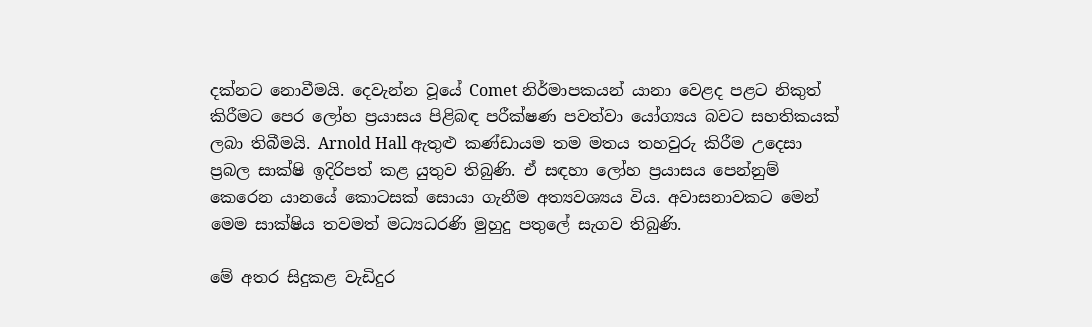දක්නට නොවීමයි. දෙවැන්න වූයේ Comet නිර්මාපකයන් යානා වෙළද පළට නිකුත් කිරීමට පෙර ලෝහ ප්‍රයාසය පිළිබඳ පරීක්ෂණ පවත්වා යෝග්‍යය බවට සහතිකයක් ලබා තිබීමයි. Arnold Hall ඇතුළු කණ්ඩායම තම මතය තහවුරු කිරීම උදෙසා ප්‍රබල සාක්ෂි ඉදිරිපත් කළ යුතුව තිබුණි. ඒ සඳහා ලෝහ ප්‍රයාසය පෙන්නුම් කෙරෙන යානයේ කොටසක් සොයා ගැනීම අත්‍යවශ්‍යය විය. අවාසනාවකට මෙන් මෙම සාක්ෂිය තවමත් මධ්‍යධරණි මුහුදු පතුලේ සැගව තිබුණි.

මේ අතර සිදුකළ වැඩිදුර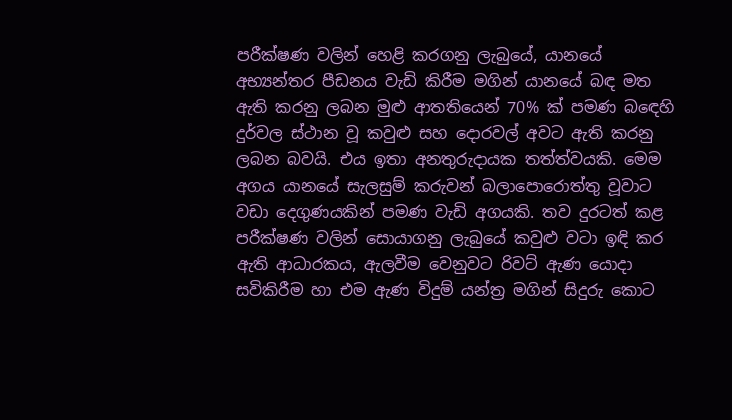පරීක්ෂණ වලින් හෙළි කරගනු ලැබුයේ, යානයේ අභ්‍යන්තර පීඩනය වැඩි කිරීම මගින් යානයේ බඳ මත ඇති කරනු ලබන මුළු ආතතියෙන් 70% ක් පමණ බඳෙහි දුර්වල ස්ථාන වූ කවුළු සහ දොරවල් අවට ඇති කරනු ලබන බවයි. එය ඉතා අනතුරුදායක තත්ත්වයකි. මෙම අගය යානයේ සැලසුම් කරුවන් බලාපොරොත්තු වූවාට වඩා දෙගුණයකින් පමණ වැඩි අගයකි. තව දුරටත් කළ පරීක්ෂණ වලින් සොයාගනු ලැබුයේ කවුළු වටා ඉඳි කර ඇති ආධාරකය, ඇලවීම වෙනුවට රිවට් ඇණ යොදා සවිකිරීම හා එම ඇණ විදුම් යන්ත්‍ර මගින් සිදුරු කොට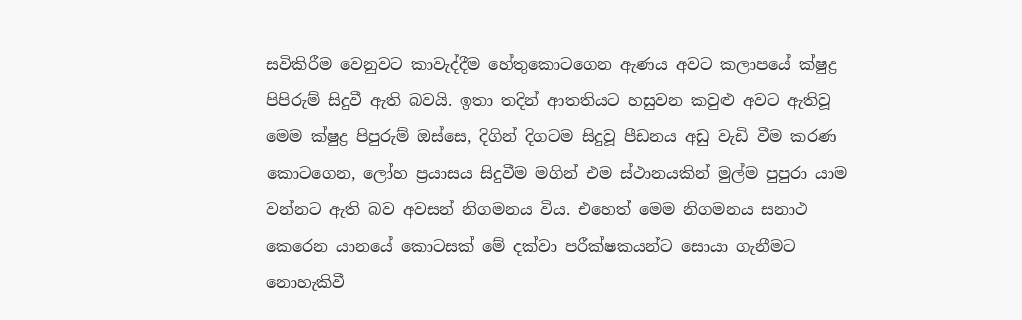සවිකිරීම වෙනුවට කාවැද්දීම හේතුකොටගෙන ඇණය අවට කලාපයේ ක්ෂුද්‍ර පිපිරුම් සිදුවී ඇති බවයි. ඉතා තදින් ආතතියට හසුවන කවුළු අවට ඇතිවූ මෙම ක්ෂුද්‍ර පිපුරුම් ඔස්සෙ, දිගින් දිගටම සිදුවූ පීඩනය අඩු වැඩි වීම කරණ කොටගෙන, ලෝහ ප්‍රයාසය සිදුවීම මගින් එම ස්ථානයකින් මුල්ම පුපුරා යාම වන්නට ඇති බව අවසන් නිගමනය විය. එහෙත් මෙම නිගමනය සනාථ කෙරෙන යානයේ කොටසක් මේ දක්වා පරීක්ෂකයන්ට සොයා ගැනීමට නොහැකිවී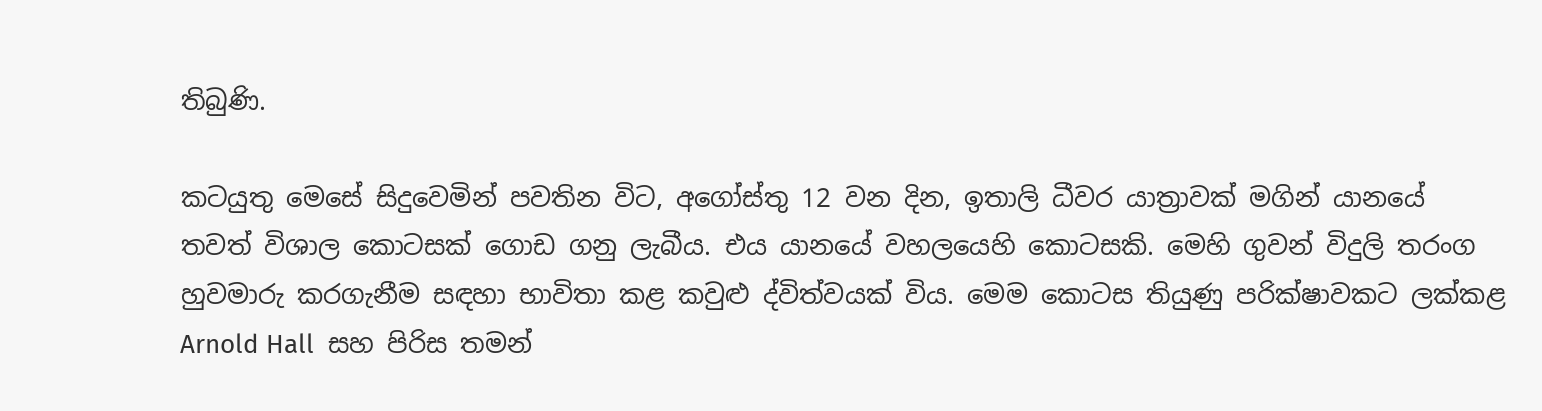තිබුණි.

කටයුතු මෙසේ සිදුවෙමින් පවතින විට, අගෝස්තු 12 වන දින, ඉතාලි ධීවර යාත්‍රාවක් මගින් යානයේ තවත් විශාල කොටසක් ගොඩ ගනු ලැබීය. එය යානයේ වහලයෙහි කොටසකි. මෙහි ගුවන් විදුලි තරංග හුවමාරු කරගැනීම සඳහා භාවිතා කළ කවුළු ද්විත්වයක් විය. මෙම කොටස තියුණු පරික්ෂාවකට ලක්කළ Arnold Hall  සහ පිරිස තමන්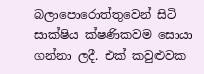බලාපොරොත්තුවෙන් සිටි සාක්ෂිය ක්ෂණිකවම සොයා ගන්නා ලදී. එක් කවුළුවක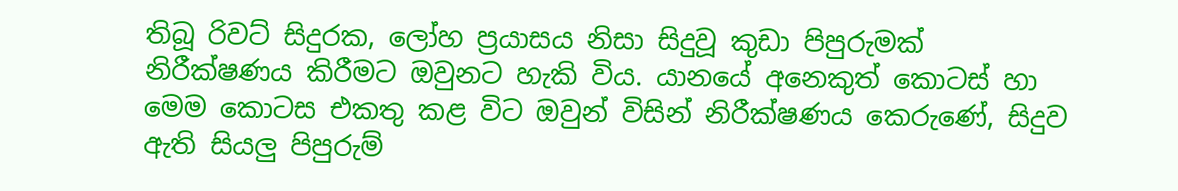තිබූ රිවට් සිදුරක, ලෝහ ප්‍රයාසය නිසා සිදුවූ කුඩා පිපුරුමක් නිරීක්ෂණය කිරීමට ඔවුනට හැකි විය. යානයේ අනෙකුත් කොටස් හා මෙම කොටස එකතු කළ විට ඔවුන් විසින් නිරීක්ෂණය කෙරුණේ, සිදුව ඇති සියලු පිපුරුම්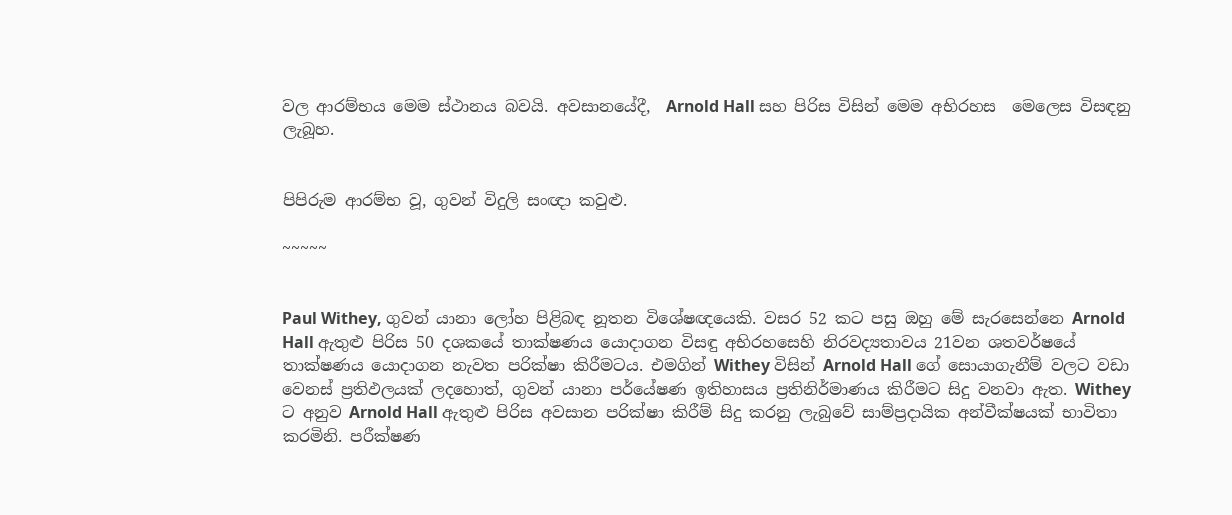වල ආරම්භය මෙම ස්ථානය බවයි. අවසානයේදී,  Arnold Hall සහ පිරිස විසින් මෙම අභිරහස  මෙලෙස විසඳනු  ලැබූහ.


පිපිරුම ආරම්භ වූ, ගුවන් විදුලි සංඥා කවුළු.

~~~~~


Paul Withey, ගුවන් යානා ලෝහ පිළිබඳ නූතන විශේෂඥයෙකි. වසර 52 කට පසු ඔහු මේ සැරසෙන්නෙ Arnold Hall ඇතුළු පිරිස 50 දශකයේ තාක්ෂණය යොදාගන විසඳු අභිරහසෙහි නිරවද්‍යතාවය 21වන ශතවර්ෂයේ තාක්ෂණය යොදාගන නැවත පරික්ෂා කිරීමටය. එමගින් Withey විසින් Arnold Hall ගේ සොයාගැනීම් වලට වඩා වෙනස් ප්‍රතිඵලයක් ලදහොත්, ගුවන් යානා පර්යේෂණ ඉතිහාසය ප්‍රතිනිර්මාණය කිරීමට සිදු වනවා ඇත. Withey ට අනුව Arnold Hall ඇතුළු පිරිස අවසාන පරික්ෂා කිරීම් සිදු කරනු ලැබුවේ සාම්ප්‍රදායික අන්වීක්ෂයක් භාවිතා කරමිනි. පරීක්ෂණ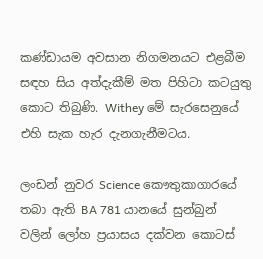කණ්ඩායම අවසාන නිගමනයට එළබීම සඳහ සිය අත්දැකීම් මත පිහිටා කටයුතු කොට තිබුණි. Withey මේ සැරසෙනුයේ එහි සැක හැර දැනගැනීමටය.

ලංඩන් නුවර Science කෞතුකාගාරයේ තබා ඇති BA 781 යානයේ සුන්බුන් වලින් ලෝහ ප්‍රයාසය දක්වන කොටස්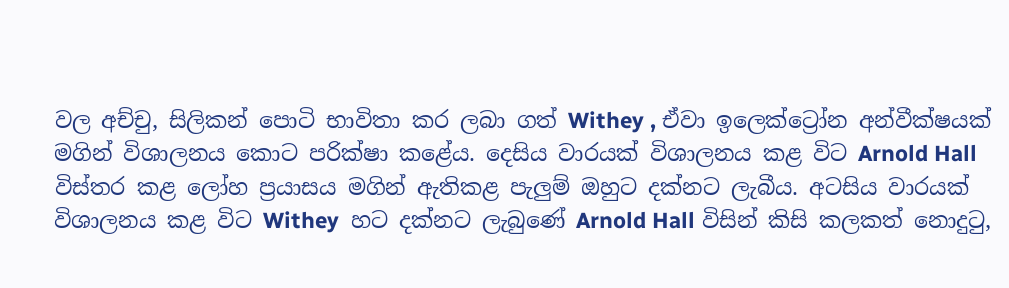වල අච්චු, සිලිකන් පොටි භාවිතා කර ලබා ගත් Withey , ඒවා ඉලෙක්ට්‍රෝන අන්වීක්ෂයක් මගින් විශාලනය කොට පරික්ෂා කළේය. දෙසිය වාරයක් විශාලනය කළ විට Arnold Hall විස්තර කළ ලෝහ ප්‍රයාසය මගින් ඇතිකළ පැලුම් ඔහුට දක්නට ලැබීය. අටසිය වාරයක් විශාලනය කළ විට Withey  හට දක්නට ලැබුණේ Arnold Hall විසින් කිසි කලකත් නොදුටු,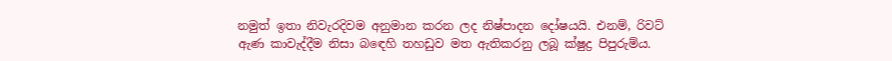නමුත් ඉතා නිවැරදිවම අනුමාන කරන ලද නිෂ්පාදන දෝෂයයි. එනම්, රිවට් ඇණ කාවැද්දීම නිසා බඳෙහි තහඩුව මත ඇතිකරනු ලබූ ක්ෂුද්‍ර පිපුරුම්ය.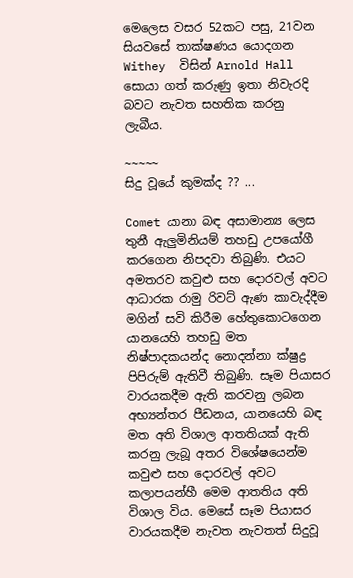මෙලෙස වසර 52කට පසු, 21වන සියවසේ තාක්ෂණය යොදගන Withey  විසින් Arnold Hall සොයා ගත් කරුණු ඉතා නිවැරදි බවට නැවත සහතික කරනු ලැබීය.

~~~~~
සිදු වූයේ කුමක්ද ?? ...

Comet යානා බඳ අසාමාන්‍ය ලෙස තුනී ඇලුමිනියම් තහඩු උපයෝගී කරගෙන නිපදවා තිබුණි. එයට අමතරව කවුළු සහ දොරවල් අවට ආධාරක රාමු රිවට් ඇණ කාවැද්දීම මගින් සවි කිරීම හේතුකොටගෙන යානයෙහි තහඩු මත නිෂ්පාදකයන්ද නොදන්නා ක්ෂුද්‍ර පිපිරුම් ඇතිවී තිබුණි. සෑම පියාසර වාරයකදීම ඇති කරවනු ලබන අභ්‍යන්තර පීඩනය, යානයෙහි බඳ මත අති විශාල ආතතියක් ඇති කරනු ලැබූ අතර විශේෂයෙන්ම කවුළු සහ දොරවල් අවට කලාපයන්හී මෙම ආතතිය අති විශාල විය. මෙසේ සෑම පියාසර වාරයකදීම නැවත නැවතත් සිදුවූ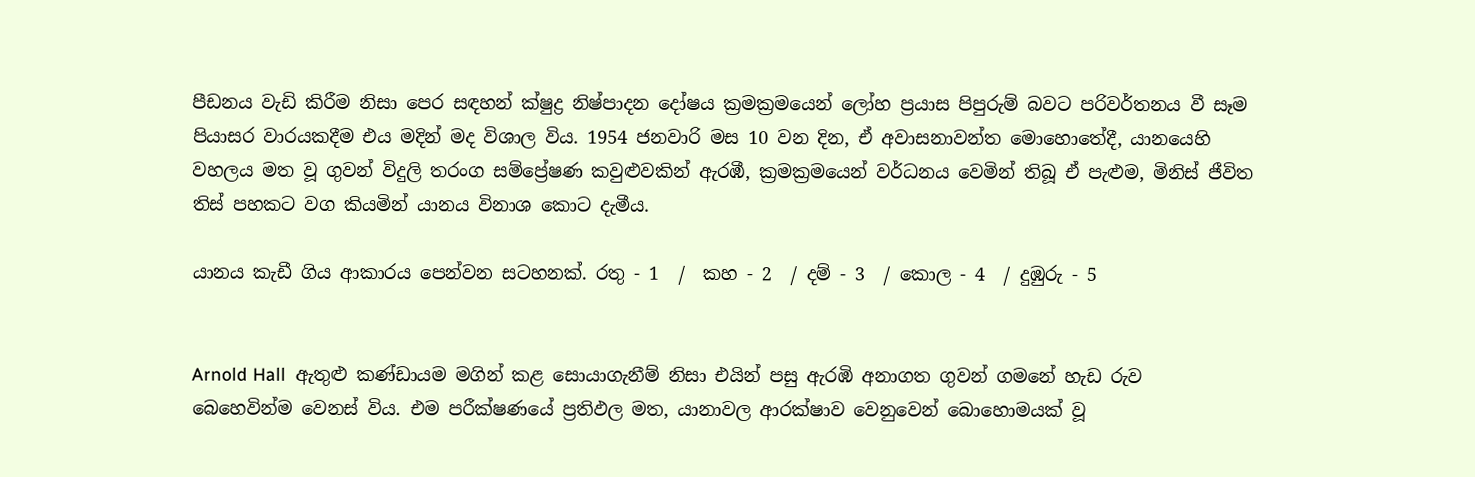පීඩනය වැඩි කිරීම නිසා පෙර සඳහන් ක්ෂුද්‍ර නිෂ්පාදන දෝෂය ක්‍රමක්‍රමයෙන් ලෝහ ප්‍රයාස පිපුරුම් බවට පරිවර්තනය වී සෑම පියාසර වාරයකදීම එය මදින් මද විශාල විය. 1954 ජනවාරි මස 10 වන දින, ඒ අවාසනාවන්ත මොහොතේදී, යානයෙහි වහලය මත වූ ගුවන් විදුලි තරංග සම්ප්‍රේෂණ කවුළුවකින් ඇරඹී, ක්‍රමක්‍රමයෙන් වර්ධනය වෙමින් තිබූ ඒ පැළුම, මිනිස් ජීවිත තිස් පහකට වග කියමින් යානය විනාශ කොට දැමීය.

යානය කැඩී ගිය ආකාරය පෙන්වන සටහනක්. රතු - 1  /  කහ - 2  / දම් - 3  / කොල - 4  / දුඹුරු - 5


Arnold Hall  ඇතුළු කණ්ඩායම මගින් කළ සොයාගැනීම් නිසා එයින් පසු ඇරඹි අනාගත ගුවන් ගමනේ හැඩ රුව බෙහෙවින්ම වෙනස් විය. එම පරීක්ෂණයේ ප්‍රතිඵල මත, යානාවල ආරක්ෂාව වෙනුවෙන් බොහොමයක් වූ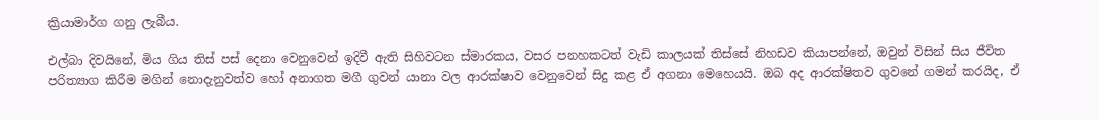ක්‍රියාමාර්ග ගනු ලැබීය.

එල්බා දිවයිනේ, මිය ගිය තිස් පස් දෙනා වෙනුවෙන් ඉදිවී ඇති සිහිවටන ස්මාරකය, වසර පනහකටත් වැඩි කාලයක් තිස්සේ නිහඩව කියාපන්නේ, ඔවුන් විසින් සිය ජීවිත පරිත්‍යාග කිරීම මගින් නොදැනුවත්ව හෝ අනාගත මගී ගුවන් යානා වල ආරක්ෂාව වෙනුවෙන් සිදු කළ ඒ අගනා මෙහෙයයි. ඔබ අද ආරක්ෂිතව ගුවනේ ගමන් කරයිද, ඒ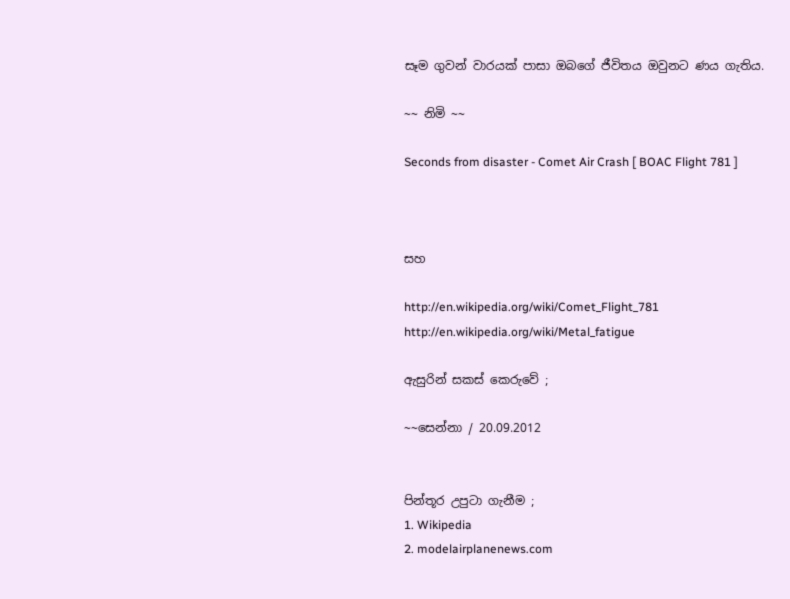සෑම ගුවන් වාරයක් පාසා ඔබගේ ජීවිතය ඔවුනට ණය ගැතිය.

~~ නිමි ~~

Seconds from disaster - Comet Air Crash [ BOAC Flight 781 ]



සහ

http://en.wikipedia.org/wiki/Comet_Flight_781
http://en.wikipedia.org/wiki/Metal_fatigue

ඇසුරින් සකස් කෙරුවේ ;

~~සෙන්නා / 20.09.2012


පින්තූර උපුටා ගැනීම ;
1. Wikipedia
2. modelairplanenews.com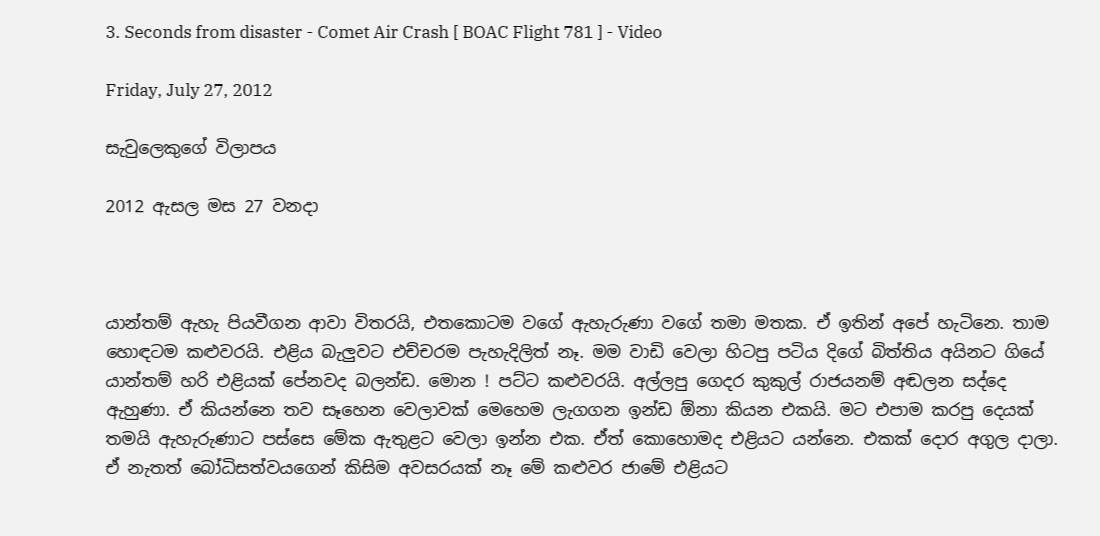3. Seconds from disaster - Comet Air Crash [ BOAC Flight 781 ] - Video

Friday, July 27, 2012

සැවුලෙකුගේ විලාපය

2012 ඇසල මස 27 වනදා



යාන්තම් ඇහැ පියවීගන ආවා විතරයි, එතකොටම වගේ ඇහැරුණා වගේ තමා මතක. ඒ ඉතින් අපේ හැටිනෙ. තාම හොඳටම කළුවරයි. එළිය බැලුවට එච්චරම පැහැදිලිත් නෑ. මම වාඩි වෙලා හිටපු පටිය දිගේ බිත්තිය අයිනට ගියේ යාන්තම් හරි එළියක් පේනවද බලන්ඩ. මොන ! පට්ට කළුවරයි. අල්ලපු ගෙදර කුකුල් රාජයනම් අඬලන සද්දෙ ඇහුණා. ඒ කියන්නෙ තව සෑහෙන වෙලාවක් මෙහෙම ලැගගන ඉන්ඩ ඕනා කියන එකයි. මට එපාම කරපු දෙයක් තමයි ඇහැරුණාට පස්සෙ මේක ඇතුළට වෙලා ඉන්න එක. ඒත් කොහොමද එළියට යන්නෙ. එකක් දොර අගුල දාලා. ඒ නැතත් බෝධිසත්වයගෙන් කිසිම අවසරයක් නෑ මේ කළුවර ජාමේ එළියට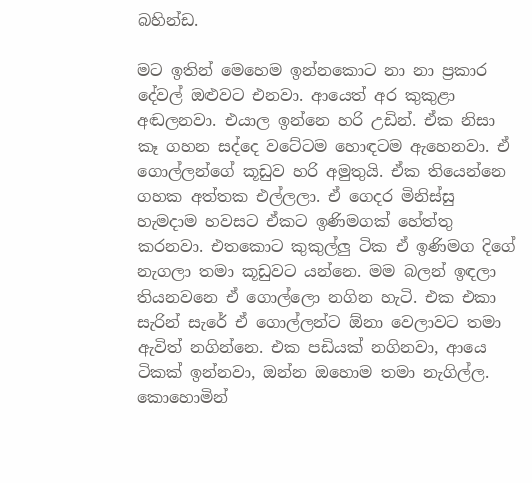බහින්ඩ.

මට ඉතින් මෙහෙම ඉන්නකොට නා නා ප්‍රකාර දේවල් ඔළුවට එනවා. ආයෙත් අර කුකුළා අඬලනවා. එයාල ඉන්නෙ හරි උඩින්. ඒක නිසා කෑ ගහන සද්දෙ වටේටම හොඳටම ඇහෙනවා. ඒ ගොල්ලන්ගේ කූඩුව හරි අමුතුයි. ඒක තියෙන්නෙ ගහක අත්තක එල්ලලා. ඒ ගෙදර මිනිස්සු හැමදාම හවසට ඒකට ඉණිමගක් හේත්තු කරනවා. එතකොට කුකුල්ලු ටික ඒ ඉණිමග දිගේ නැගලා තමා කූඩුවට යන්නෙ. මම බලන් ඉඳලා තියනවනෙ ඒ ගොල්ලො නගින හැටි. එක එකා සැරින් සැරේ ඒ ගොල්ලන්ට ඕනා වෙලාවට තමා ඇවිත් නගින්නෙ. එක පඩියක් නගිනවා, ආයෙ ටිකක් ඉන්නවා, ඔන්න ඔහොම තමා නැගිල්ල. කොහොමින්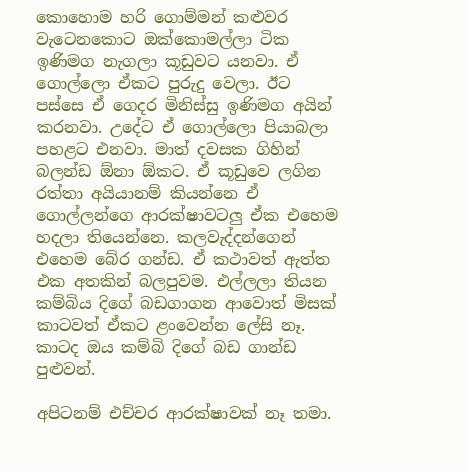කොහොම හරි ගොම්මන් කළුවර වැටෙනකොට ඔක්කොමල්ලා ටික ඉණිමග නැගලා කූඩුවට යනවා. ඒ ගොල්ලො ඒකට පුරුදු වෙලා. ඊට පස්සෙ ඒ ගෙදර මිනිස්සු ඉණිමග අයින් කරනවා. උදේට ඒ ගොල්ලො පියාබලා පහළට එනවා. මාත් දවසක ගිහින් බලන්ඩ ඕනා ඕකට. ඒ කූඩුවෙ ලගින රත්තා අයියානම් කියන්නෙ ඒ ගොල්ලන්ගෙ ආරක්ෂාවටලු ඒක එහෙම හදලා තියෙන්නෙ. කලවැද්දන්ගෙන් එහෙම බේර ගන්ඩ. ඒ කථාවත් ඇත්ත එක අතකින් බලපුවම. එල්ලලා තියන කම්බිය දිගේ බඩගාගන ආවොත් මිසක් කාටවත් ඒකට ළංවෙන්න ලේසි නෑ. කාටද ඔය කම්බි දිගේ බඩ ගාන්ඩ පුළුවන්.

අපිටනම් එච්චර ආරක්ෂාවක් නෑ තමා.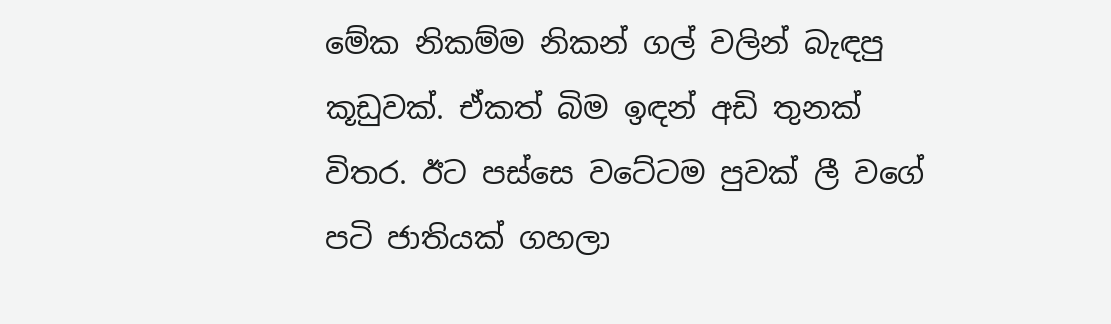මේක නිකම්ම නිකන් ගල් වලින් බැඳපු කූඩුවක්. ඒකත් බිම ඉඳන් අඩි තුනක් විතර. ඊට පස්සෙ වටේටම පුවක් ලී වගේ පටි ජාතියක් ගහලා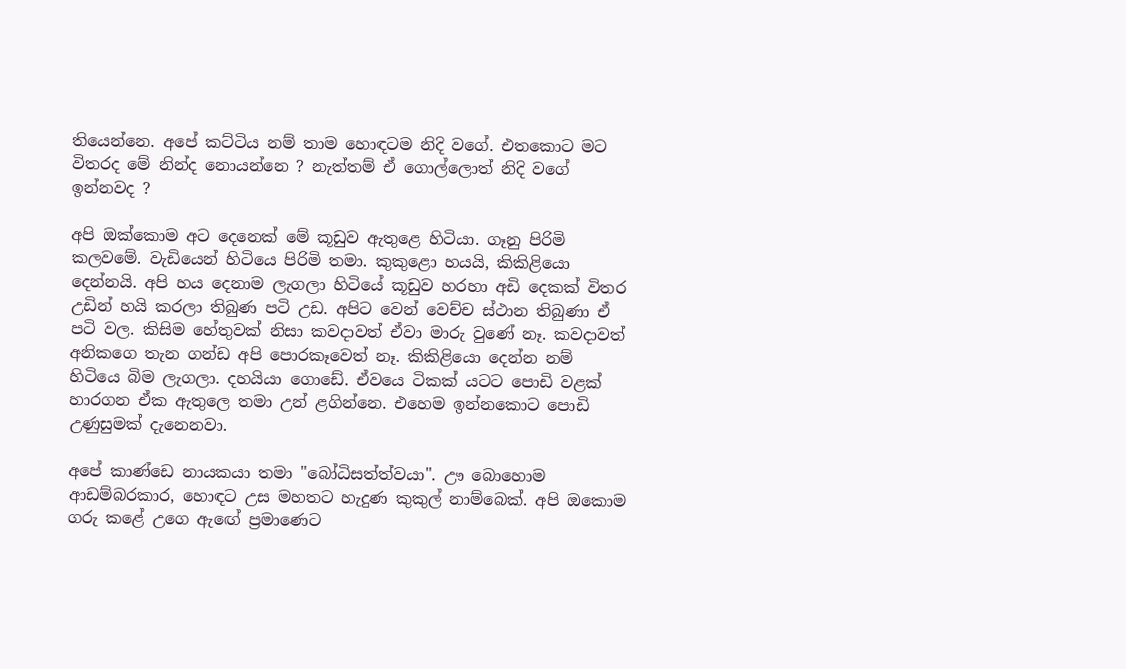තියෙන්නෙ. අපේ කට්ටිය නම් තාම හොඳටම නිදි වගේ. එතකොට මට විතරද මේ නින්ද නොයන්නෙ ? නැත්තම් ඒ ගොල්ලොත් නිදි වගේ ඉන්නවද ?

අපි ඔක්කොම අට දෙනෙක් මේ කූඩුව ඇතුළෙ හිටියා. ගෑනු පිරිමි කලවමේ. වැඩියෙන් හිටියෙ පිරිමි තමා. කුකුළො හයයි, කිකිළියො දෙන්නයි. අපි හය දෙනාම ලැගලා හිටියේ කූඩුව හරහා අඩි දෙකක් විතර උඩින් හයි කරලා තිබුණ පටි උඩ. අපිට වෙන් වෙච්ච ස්ථාන තිබුණා ඒ පටි වල. කිසිම හේතුවක් නිසා කවදාවත් ඒවා මාරු වුණේ නෑ. කවදාවත් අනිකගෙ තැන ගන්ඩ අපි පොරකෑවෙත් නෑ. කිකිළියො දෙන්න නම් හිටියෙ බිම ලැගලා. දහයියා ගොඩේ. ඒවයෙ ටිකක් යටට පොඩි වළක් හාරගන ඒක ඇතුලෙ තමා උන් ළගින්නෙ. එහෙම ඉන්නකොට පොඩි උණුසුමක් දැනෙනවා.

අපේ කාණ්ඩෙ නායකයා තමා "බෝධිසත්ත්වයා". ඌ බොහොම ආඩම්බරකාර, හොඳට උස මහතට හැදුණ කුකුල් නාම්බෙක්. අපි ඔකොම ගරු කළේ උගෙ ඇඟේ ප්‍රමාණෙට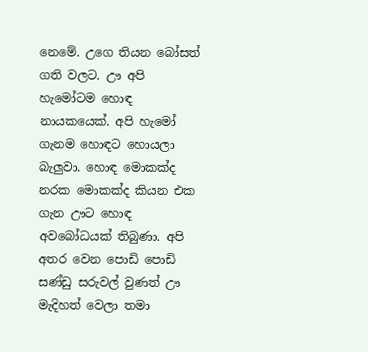නෙමේ. උගෙ තියන බෝසත් ගති වලට. ඌ අපි හැමෝටම හොඳ නායකයෙක්. අපි හැමෝ ගැනම හොඳට හොයලා බැලුවා. හොඳ මොකක්ද නරක මොකක්ද කියන එක ගැන ඌට හොඳ අවබෝධයක් තිබුණා. අපි අතර වෙන පොඩි පොඩි සණ්ඩු සරුවල් වුණත් ඌ මැදිහත් වෙලා තමා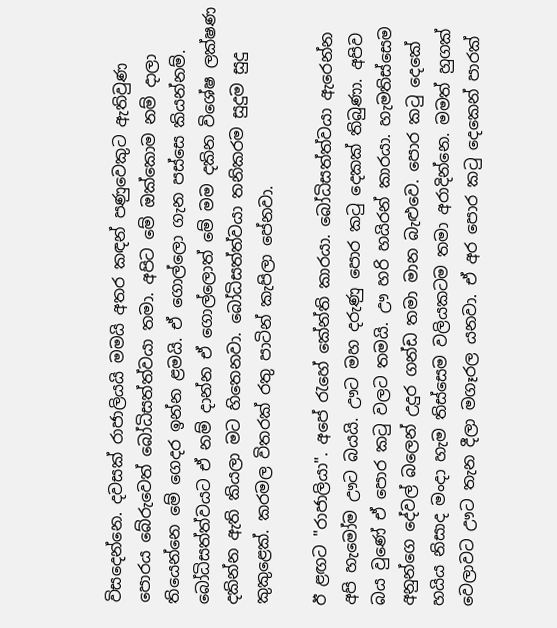විසදෙන්නෙ. දවසක් රාජාලියයි මමයි අතර කඳන් පණුවෙකුට ඇතිවුණ පොරය බේරුවෙත් බෝධිසත්ත්වයා තමා. අපිට මේ ඔක්කොම නම් දාලා තියෙන්නෙ මේ ගෙදර ඉන්න ළමයි. ඒ ගොල්ලො ගැන පස්සෙ කියන්නම්. බෝධිසත්ත්වයට ඒ නම් දාන්න ඒ ගොල්ලොත් මේ මම දකින විශේෂ ලක්ෂණ දකින්න ඇති කියලා මට හිතෙනවා. බෝධිසත්ත්වයා තනිකරම සුදුම සුදු කුකුළෙක්. කරමල විතරක් රතු පාටින් කැපිලා පේනවා.

ඊ ළඟට "රාජාලියා". අපේ රැහේ කේන්ති කාරයා. බෝධිසත්ත්වයා ඇරෙන්න අපි හැමෝම ඌට බයයි. ඌට මහ දරුණු පොර කටු දෙකක් තිබුණා. අපිව බය වුණේ ඒ පොර කටු වලට තමයි. ඌ හරි හයිරන් කාරයා. හැමතිස්සෙම අනුන්ගෙ දේවල් බලෙන් උදුර ගන්ඩ තමා මාන බැළුවෙ. පොර කටු දෙකේ හයිය නිසාද මංදා හැම තිස්සෙම වලියකටම තමා අරාදින්නෙ. මමත් හුගක් වෙලාවට ඌට තැන දීලා මගෑරල යනවා. ඒ අර පොර කටු දෙකෙන් පාරක්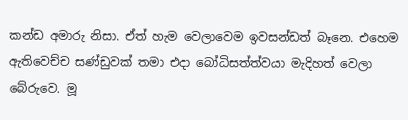කන්ඩ අමාරු නිසා. ඒත් හැම වෙලාවෙම ඉවසන්ඩත් බෑනෙ. එහෙම ඇතිවෙච්ච සණ්ඩුවක් තමා එදා බෝධිසත්ත්වයා මැදිහත් වෙලා බේරුවෙ. මූ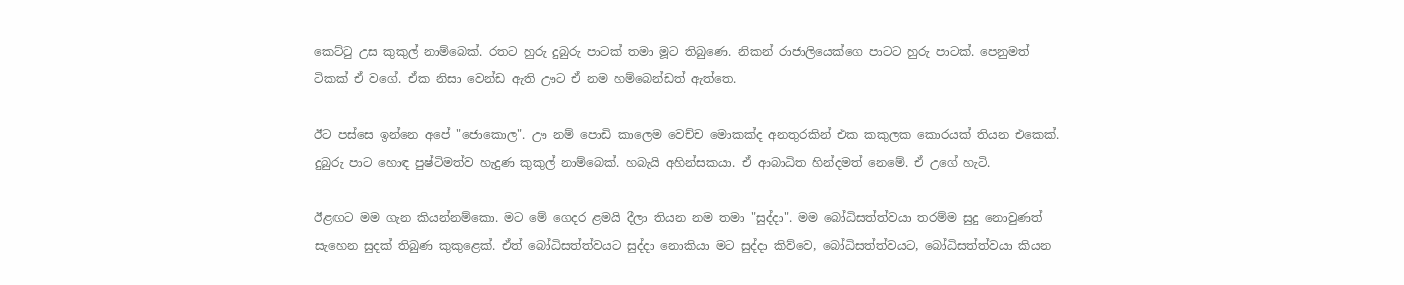කෙට්ටු උස කුකුල් නාම්බෙක්. රතට හුරු දුබුරු පාටක් තමා මූට තිබුණෙ. නිකන් රාජාලියෙක්ගෙ පාටට හුරු පාටක්. පෙනුමත් ටිකක් ඒ වගේ. ඒක නිසා වෙන්ඩ ඇති ඌට ඒ නම හම්බෙන්ඩත් ඇත්තෙ.

ඊට පස්සෙ ඉන්නෙ අපේ "ජොකොල". ඌ නම් පොඩි කාලෙම වෙච්ච මොකක්ද අනතුරකින් එක කකුලක කොරයක් තියන එකෙක්. දුබුරු පාට හොඳ පුෂ්ටිමත්ව හැදුණ කුකුල් නාම්බෙක්. හබැයි අහින්සකයා. ඒ ආබාධිත හින්දමත් නෙමේ. ඒ උගේ හැටි.

ඊළඟට මම ගැන කියන්නම්කො. මට මේ ගෙදර ළමයි දීලා තියන නම තමා "සුද්දා". මම බෝධිසත්ත්වයා තරම්ම සුදු නොවුණත් සැහෙන සුදක් තිබුණ කුකුළෙක්. ඒත් බෝධිසත්ත්වයට සුද්දා නොකියා මට සුද්දා කිව්වෙ, බෝධිසත්ත්වයට, බෝධිසත්ත්වයා කියන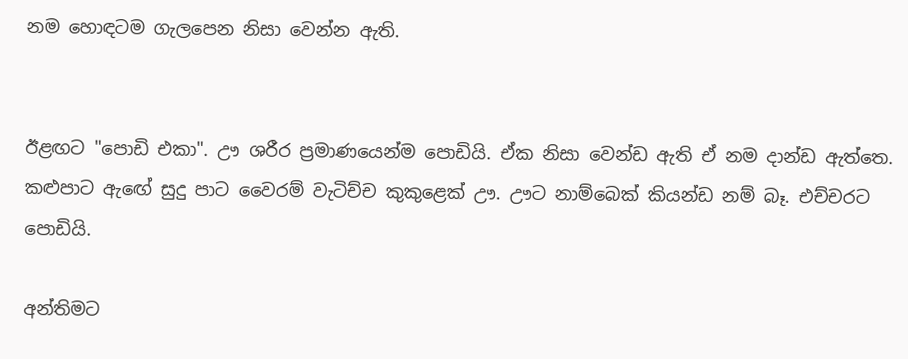නම හොඳටම ගැලපෙන නිසා වෙන්න ඇති.


ඊළඟට "පොඩි එකා". ඌ ශරීර ප්‍රමාණයෙන්ම පොඩියි. ඒක නිසා වෙන්ඩ ඇති ඒ නම දාන්ඩ ඇත්තෙ. කළුපාට ඇඟේ සුදු පාට වෛරම් වැටිච්ච කුකුළෙක් ඌ. ඌට නාම්බෙක් කියන්ඩ නම් බෑ. එච්චරට පොඩියි.

අන්තිමට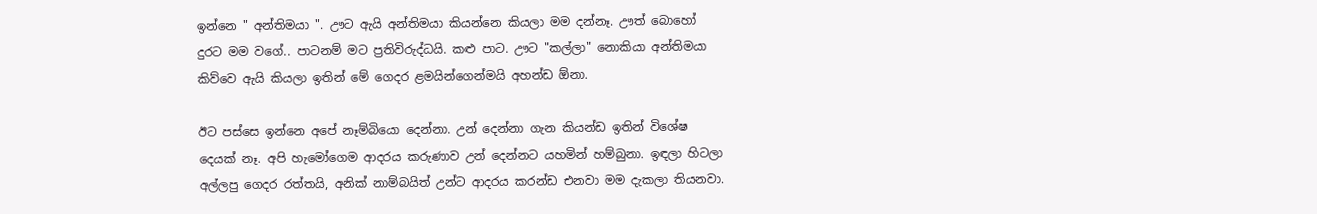ඉන්නෙ " අන්තිමයා ". ඌට ඇයි අන්තිමයා කියන්නෙ කියලා මම දන්නෑ. ඌත් බොහෝ දුරට මම වගේ.. පාටනම් මට ප්‍රතිවිරුද්ධයි. කළු පාට. ඌට "කල්ලා" නොකියා අන්තිමයා කිව්වෙ ඇයි කියලා ඉතින් මේ ගෙදර ළමයින්ගෙන්මයි අහන්ඩ ඕනා.

ඊට පස්සෙ ඉන්නෙ අපේ නෑම්බියො දෙන්නා. උන් දෙන්නා ගැන කියන්ඩ ඉතින් විශේෂ දෙයක් නෑ. අපි හැමෝගෙම ආදරය කරුණාව උන් දෙන්නට යහමින් හම්බුනා. ඉඳලා හිටලා අල්ලපු ගෙදර රත්තයි, අනික් නාම්බයිත් උන්ට ආදරය කරන්ඩ එනවා මම දැකලා තියනවා.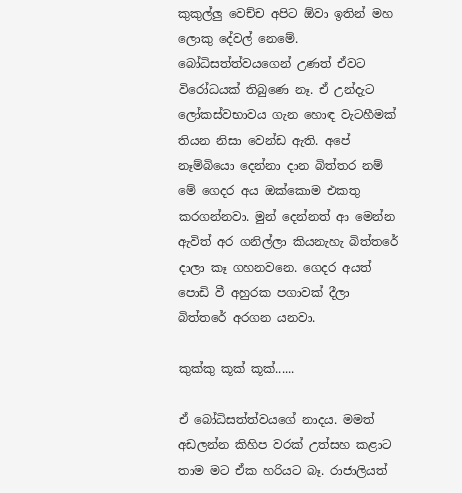කුකුල්ලු වෙච්ච අපිට ඕවා ඉතින් මහ ලොකු දේවල් නෙමේ. බෝධිසත්ත්වයගෙන් උණත් ඒවට විරෝධයක් තිබුණෙ නෑ. ඒ උන්දැට ලෝකස්වභාවය ගැන හොඳ වැටහීමක් තියන නිසා වෙන්ඩ ඇති. අපේ නෑම්බියො දෙන්නා දාන බිත්තර නම් මේ ගෙදර අය ඔක්කොම එකතු කරගන්නවා. මුන් දෙන්නත් ආ මෙන්න ඇවිත් අර ගනිල්ලා කියනැහැ බිත්තරේ දාලා කෑ ගහනවනෙ. ගෙදර අයත් පොඩි වී අහුරක පගාවක් දීලා බිත්තරේ අරගන යනවා.

කුක්කු කූක් කූක්......

ඒ බෝධිසත්ත්වයගේ නාදය. මමත් අඩලන්න කිහිප වරක් උත්සහ කළාට තාම මට ඒක හරියට බෑ. රාජාලියත්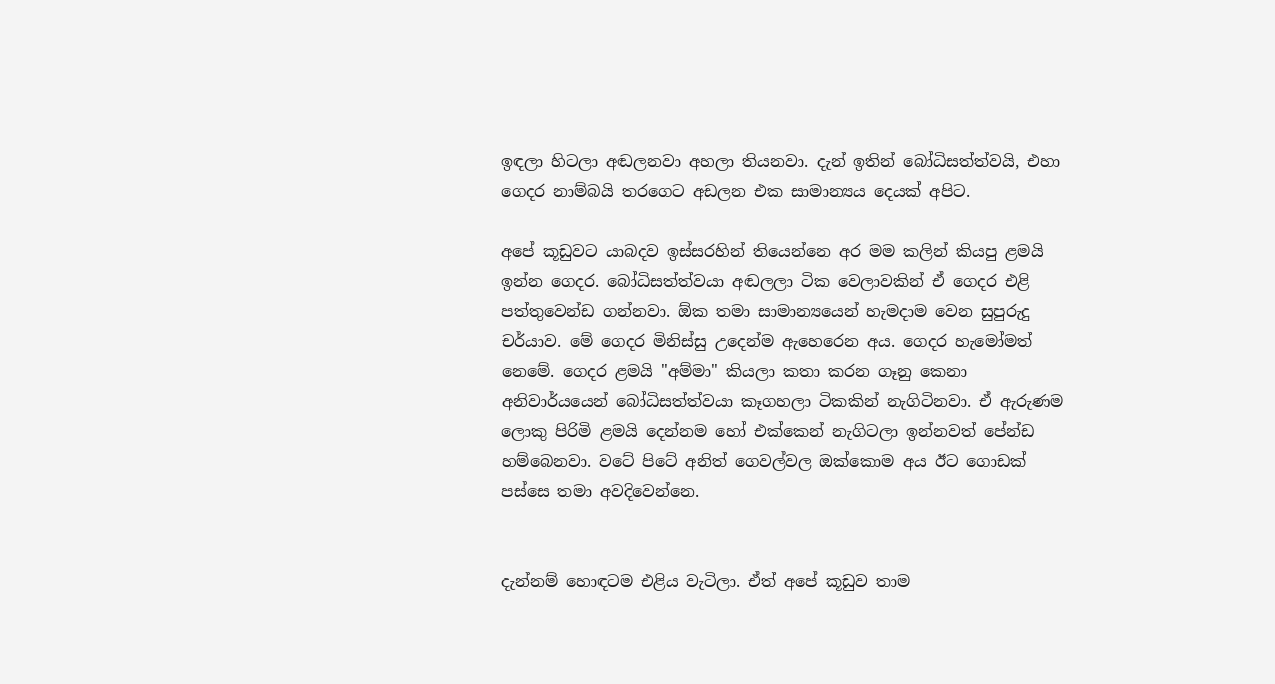ඉඳලා හිටලා අඬලනවා අහලා තියනවා. දැන් ඉතින් බෝධිසත්ත්වයි, එහා ගෙදර නාම්බයි තරගෙට අඩලන එක සාමාන්‍යය දෙයක් අපිට.

අපේ කූඩුවට යාබදව ඉස්සරහින් තියෙන්නෙ අර මම කලින් කියපු ළමයි ඉන්න ගෙදර. බෝධිසත්ත්වයා අඬලලා ටික වෙලාවකින් ඒ ගෙදර එළි පත්තුවෙන්ඩ ගන්නවා. ඕක තමා සාමාන්‍යයෙන් හැමදාම වෙන සුපුරුදු චර්යාව. මේ ගෙදර මිනිස්සු උදෙන්ම ඇහෙරෙන අය. ගෙදර හැමෝමත් නෙමේ. ගෙදර ළමයි "අම්මා" කියලා කතා කරන ගෑනු කෙනා අනිවාර්යයෙන් බෝධිසත්ත්වයා කෑගහලා ටිකකින් නැගිටිනවා. ඒ ඇරුණම ලොකු පිරිමි ළමයි දෙන්නම හෝ එක්කෙන් නැගිටලා ඉන්නවත් පේන්ඩ හම්බෙනවා. වටේ පිටේ අනිත් ගෙවල්වල ඔක්කොම අය ඊට ගොඩක් පස්සෙ තමා අවදිවෙන්නෙ.


දැන්නම් හොඳටම එළිය වැටිලා. ඒත් අපේ කූඩුව තාම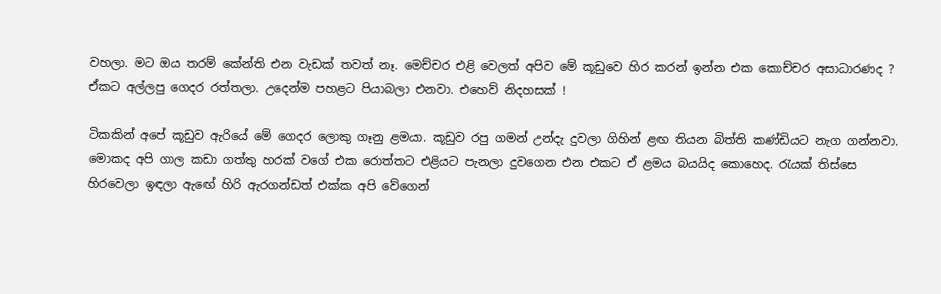වහලා. මට ඔය තරම් කේන්ති එන වැඩක් තවත් නෑ. මෙච්චර එළි වෙලත් අපිව මේ කූඩුවෙ හිර කරන් ඉන්න එක කොච්චර අසාධාරණද ? ඒකට අල්ලපු ගෙදර රත්තලා. උදෙන්ම පහළට පියාබලා එනවා. එහෙව් නිදහසක් !

ටිකකින් අපේ කූඩුව ඇරියේ මේ ගෙදර ලොකු ගෑනු ළමයා. කූඩුව රපු ගමන් උන්දැ දුවලා ගිහින් ළඟ තියන බිත්ති කණ්ඩියට නැග ගන්නවා. මොකද අපි ගාල කඩා ගත්තු හරක් වගේ එක රොත්තට එළියට පැනලා දුවගෙන එන එකට ඒ ළමය බයයිද කොහෙද. රැයක් තිස්සෙ හිරවෙලා ඉඳලා ඇඟේ හිරි ඇරගන්ඩත් එක්ක අපි වේගෙන්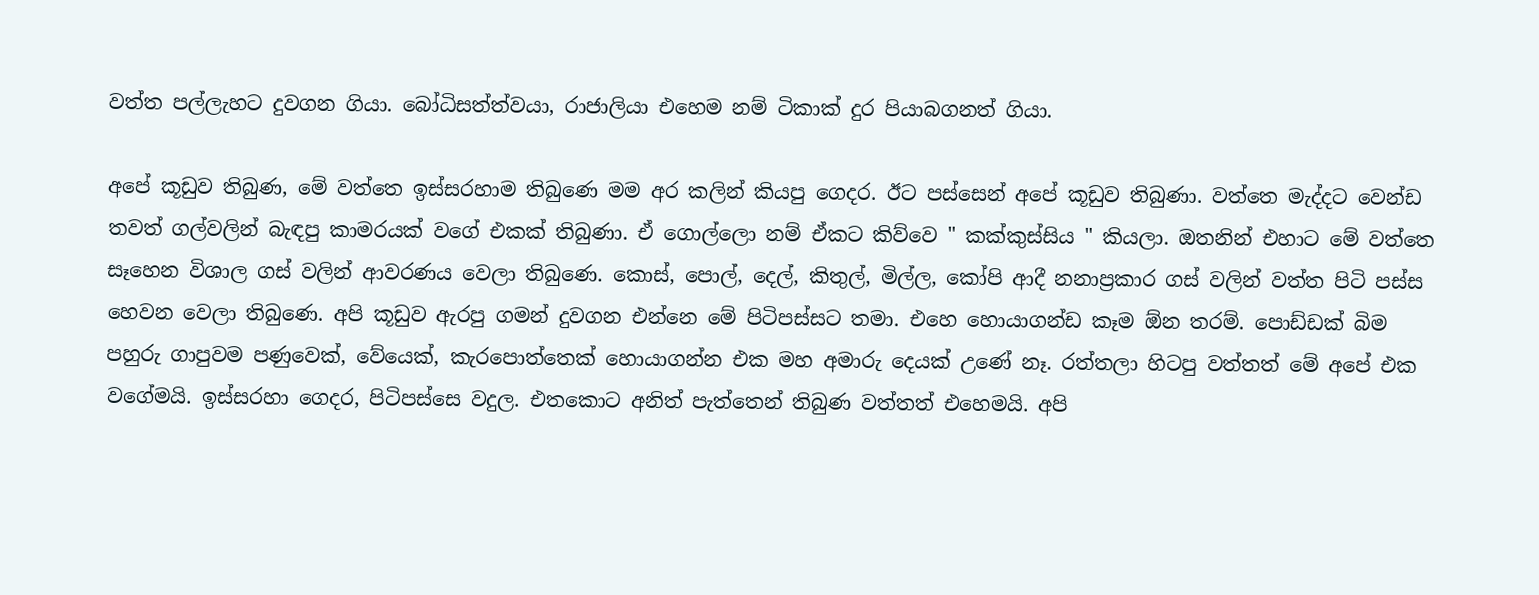වත්ත පල්ලැහට දුවගන ගියා. බෝධිසත්ත්වයා, රාජාලියා එහෙම නම් ටිකාක් දුර පියාබගනත් ගියා.

අපේ කූඩුව තිබුණ, මේ වත්තෙ ඉස්සරහාම තිබුණෙ මම අර කලින් කියපු ගෙදර. ඊට පස්සෙන් අපේ කූඩුව තිබුණා. වත්තෙ මැද්දට වෙන්ඩ තවත් ගල්වලින් බැඳපු කාමරයක් වගේ එකක් තිබුණා. ඒ ගොල්ලො නම් ඒකට කිව්වෙ " කක්කුස්සිය " කියලා. ඔතනින් එහාට මේ වත්තෙ සෑහෙන විශාල ගස් වලින් ආවරණය වෙලා තිබුණෙ. කොස්, පොල්, දෙල්, කිතුල්, මිල්ල, කෝපි ආදී නනාප්‍රකාර ගස් වලින් වත්ත පිටි පස්ස හෙවන වෙලා තිබුණෙ. අපි කූඩුව ඇරපු ගමන් දුවගන එන්නෙ මේ පිටිපස්සට තමා. එහෙ හොයාගන්ඩ කෑම ඕන තරම්. පොඩ්ඩක් බිම පහුරු ගාපුවම පණුවෙක්, වේයෙක්, කැරපොත්තෙක් හොයාගන්න එක මහ අමාරු දෙයක් උණේ නෑ. රත්තලා හිටපු වත්තත් මේ අපේ එක වගේමයි. ඉස්සරහා ගෙදර, පිටිපස්සෙ වදුල. එතකොට අනිත් පැත්තෙන් තිබුණ වත්තත් එහෙමයි. අපි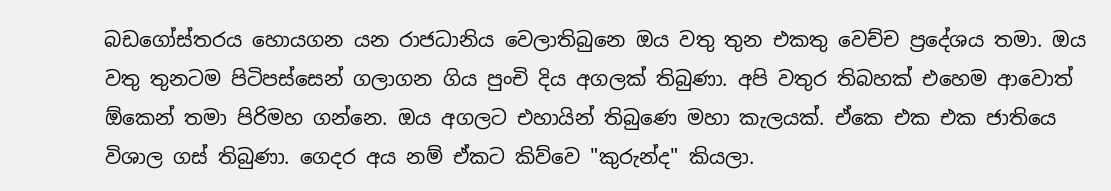බඩගෝස්තරය හොයගන යන රාජධානිය වෙලාතිබුනෙ ඔය වතු තුන එකතු වෙච්ච ප්‍රදේශය තමා. ඔය වතු තුනටම පිටිපස්සෙන් ගලාගන ගිය පුංචි දිය අගලක් තිබුණා. අපි වතුර තිබහක් එහෙම ආවොත් ඕකෙන් තමා පිරිමහ ගන්නෙ. ඔය අගලට එහායින් තිබුණෙ මහා කැලයක්. ඒකෙ එක එක ජාතියෙ විශාල ගස් තිබුණා. ගෙදර අය නම් ඒකට කිව්වෙ "කුරුන්ද" කියලා.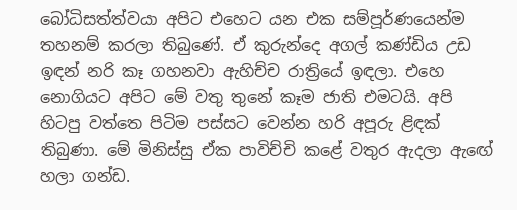බෝධිසත්ත්වයා අපිට එහෙට යන එක සම්පූර්ණයෙන්ම තහනම් කරලා තිබුණේ. ඒ කුරුන්දෙ අගල් කණ්ඩිය උඩ ඉඳන් නරි කෑ ගහනවා ඇහිච්ච රාත්‍රියේ ඉඳලා. එහෙ නොගියට අපිට මේ වතු තුනේ කෑම ජාති එමටයි. අපි හිටපු වත්තෙ පිටිම පස්සට වෙන්න හරි අපූරු ළිඳක් තිබුණා. මේ මිනිස්සු ඒක පාවිච්චි කළේ වතුර ඇදලා ඇඟේ හලා ගන්ඩ.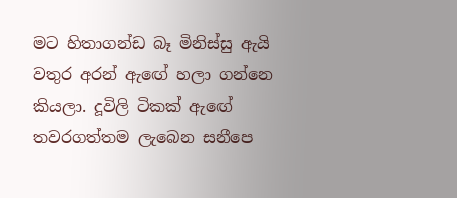මට හිතාගන්ඩ බෑ මිනිස්සු ඇයි වතුර අරන් ඇඟේ හලා ගන්නෙ කියලා. දූවිලි ටිකක් ඇඟේ තවරගත්තම ලැබෙන සනීපෙ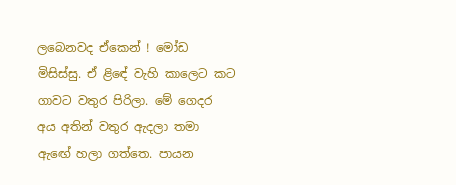ලබෙනවද ඒකෙන් ! මෝඩ මිසිස්සු. ඒ ළිඳේ වැහි කාලෙට කට ගාවට වතුර පිරිලා. මේ ගෙදර අය අතින් වතුර ඇදලා තමා ඇඟේ හලා ගත්තෙ. පායන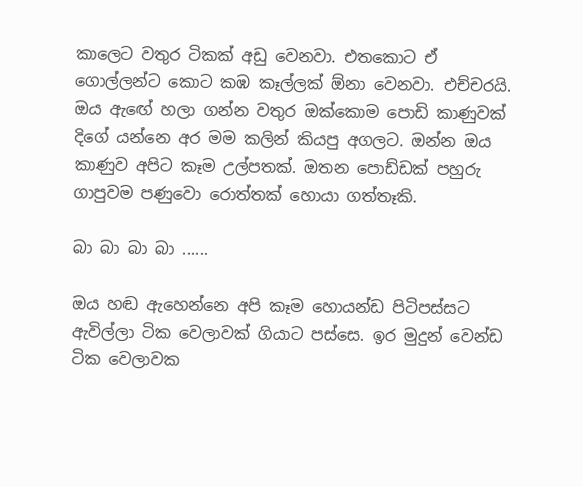කාලෙට වතුර ටිකක් අඩු වෙනවා. එතකොට ඒ ගොල්ලන්ට කොට කඹ කෑල්ලක් ඕනා වෙනවා. එච්චරයි. ඔය ඇඟේ හලා ගන්න වතුර ඔක්කොම පොඩි කාණුවක් දිගේ යන්නෙ අර මම කලින් කියපු අගලට. ඔන්න ඔය කාණුව අපිට කෑම උල්පතක්. ඔතන පොඩ්ඩක් පහුරු ගාපුවම පණුවො රොත්තක් හොයා ගත්තෑකි.

බා බා බා බා ......

ඔය හඬ ඇහෙන්නෙ අපි කෑම හොයන්ඩ පිටිපස්සට ඇවිල්ලා ටික වෙලාවක් ගියාට පස්සෙ. ඉර මුදුන් වෙන්ඩ ටික වෙලාවක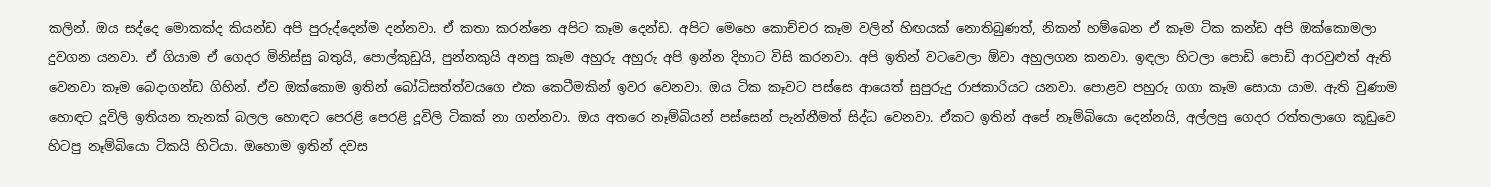කලින්. ඔය සද්දෙ මොකක්ද කියන්ඩ අපි පුරුද්දෙන්ම දන්නවා. ඒ කතා කරන්නෙ අපිට කෑම දෙන්ඩ. අපිට මෙහෙ කොච්චර කෑම වලින් හිඟයක් නොතිබුණත්, නිකන් හම්බෙන ඒ කෑම ටික කන්ඩ අපි ඔක්කොමලා දුවගන යනවා. ඒ ගියාම ඒ ගෙදර මිනිස්සු බතුයි, පොල්කුඩුයි, පුන්නකුයි අනපු කෑම අහුරු අහුරු අපි ඉන්න දිහාට විසි කරනවා. අපි ඉතින් වටවෙලා ඕවා අහුලගන කනවා. ඉඳලා හිටලා පොඩි පොඩි ආරවුළුත් ඇති වෙනවා කෑම බෙදාගන්ඩ ගිහින්. ඒව ඔක්කොම ඉතින් බෝධිසත්ත්වයගෙ එක කෙටීමකින් ඉවර වෙනවා. ඔය ටික කෑවට පස්සෙ ආයෙත් සුපුරුදු රාජකාරියට යනවා. පොළව පහුරු ගගා කෑම සොයා යාම. ඇති වුණාම හොඳට දූවිලි ඉතියන තැනක් බලල හොඳට පෙරළි පෙරළි දූවිලි ටිකක් නා ගන්නවා. ඔය අතරෙ නෑම්බියන් පස්සෙන් පැන්නීමත් සිද්ධ වෙනවා. ඒකට ඉතින් අපේ නෑම්බියො දෙන්නයි, අල්ලපු ගෙදර රත්තලාගෙ කූඩුවෙ හිටපු නෑම්බියො ටිකයි හිටියා. ඔහොම ඉතින් දවස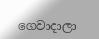ගෙවාදාලා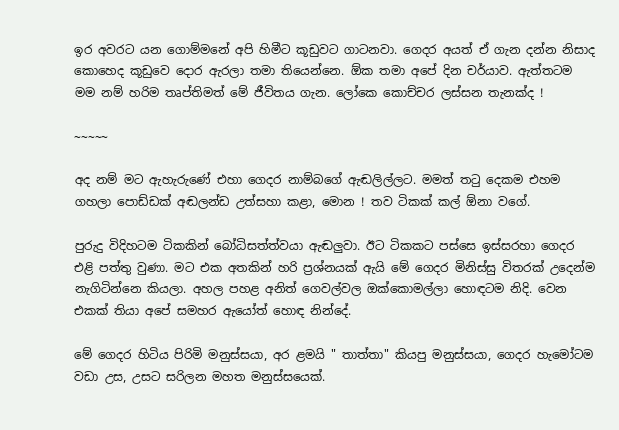ඉර අවරට යන ගොම්මනේ අපි හිමීට කූඩුවට ගාටනවා. ගෙදර අයත් ඒ ගැන දන්න නිසාද කොහෙද කූඩුවෙ දොර ඇරලා තමා තියෙන්නෙ. ඕක තමා අපේ දින චර්යාව. ඇත්තටම මම නම් හරිම තෘප්තිමත් මේ ජීවිතය ගැන. ලෝකෙ කොච්චර ලස්සන තැනක්ද !

~~~~~

අද නම් මට ඇහැරුණේ එහා ගෙදර නාම්බගේ ඇඬලිල්ලට. මමත් තටු දෙකම එහම ගහලා පොඩ්ඩක් අඬලන්ඩ උත්සහා කළා, මොන ! තව ටිකක් කල් ඕනා වගේ.

පුරුදු විදිහටම ටිකකින් බෝධිසත්ත්වයා ඇඬලුවා. ඊට ටිකකට පස්සෙ ඉස්සරහා ගෙදර එළි පත්තු වුණා. මට එක අතකින් හරි ප්‍රශ්නයක් ඇයි මේ ගෙදර මිනිස්සු විතරක් උදෙන්ම නැගිටින්නෙ කියලා. අහල පහළ අනිත් ගෙවල්වල ඔක්කොමල්ලා හොඳටම නිදි. වෙන එකක් තියා අපේ සමහර ඇයෝත් හොඳ නින්දේ.

මේ ගෙදර හිටිය පිරිමි මනුස්සයා, අර ළමයි " තාත්තා" කියපු මනුස්සයා, ගෙදර හැමෝටම වඩා උස, උසට සරිලන මහත මනුස්සයෙක්.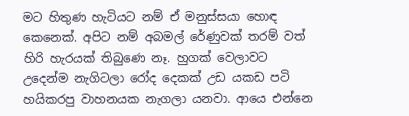මට හිතුණ හැටියට නම් ඒ මනුස්සයා හොඳ කෙනෙක්. අපිට නම් අබමල් රේණුවක් තරම් වත් හිරි හැරයක් තිබුණෙ නෑ. හුගක් වෙලාවට උදෙන්ම නැගිටලා රෝද දෙකක් උඩ යකඩ පටි හයිකරපු වාහනයක නැගලා යනවා. ආයෙ එන්නෙ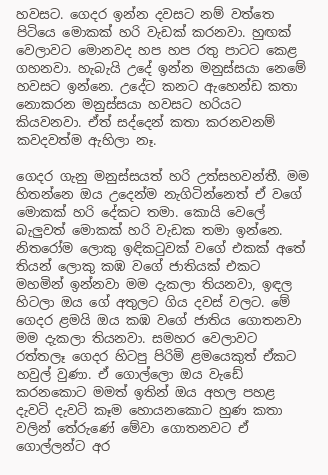හවසට. ගෙදර ඉන්න දවසට නම් වත්තෙ පිටියෙ මොකක් හරි වැඩක් කරනවා. හුඟක් වෙලාවට මොනවද හප හප රතු පාටට කෙළ ගහනවා. හැබැයි උදේ ඉන්න මනුස්සයා නෙමේ හවසට ඉන්නෙ. උදේට කනට ඇහෙන්ඩ කතා නොකරන මනුස්සයා හවසට හරියට කියවනවා. ඒත් සද්දෙන් කතා කරනවනම් කවදවත්ම ඇහිලා නෑ.

ගෙදර ගැනු මනුස්සයත් හරි උත්සහවන්තී. මම හිතන්නෙ ඔය උදෙන්ම නැගිටින්නෙත් ඒ වගේ මොකක් හරි දේකට තමා. කොයි වෙලේ බැලුවත් මොකක් හරි වැඩක තමා ඉන්නෙ. නිතරෝම ලොකු ඉඳිකටුවක් වගේ එකක් අතේ තියන් ලොකු කඹ වගේ ජාතියක් එකට මහමින් ඉන්නවා මම දැකලා තියනවා, ඉඳල හිටලා ඔය ගේ අතුලට ගිය දවස් වලට. මේ ගෙදර ළමයි ඔය කඹ වගේ ජාතිය ගොතනවා මම දැකලා තියනවා. සමහර වෙලාවට රත්තලෑ ගෙදර හිටපු පිරිමි ළමයෙකුත් ඒකට හවුල් වුණා. ඒ ගොල්ලො ඔය වැඩේ කරනකොට මමත් ඉතින් ඔය අහල පහළ දැවටි දැවටි කෑම හොයනකොට හුණ කතා වලින් තේරුණේ මේවා ගොතනවට ඒ ගොල්ලන්ට අර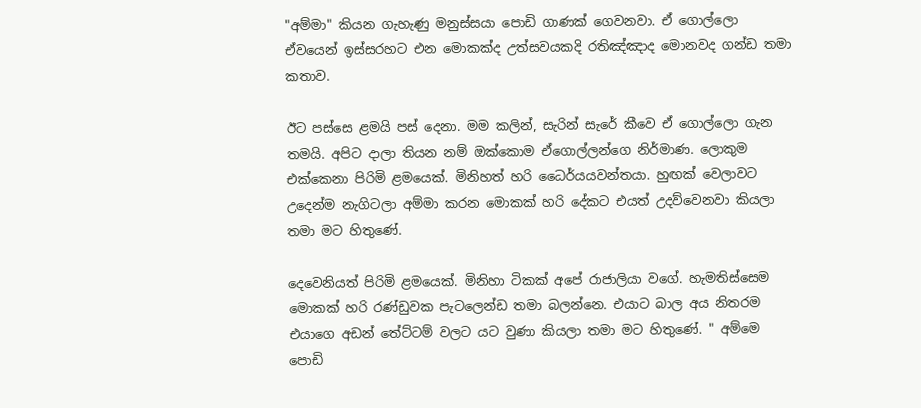"අම්මා" කියන ගැහැණු මනුස්සයා පොඩි ගාණක් ගෙවනවා. ඒ ගොල්ලො ඒවයෙන් ඉස්සරහට එන මොකක්ද උත්සවයකදි රතිඤ්ඤාද මොනවද ගන්ඩ තමා කතාව.

ඊට පස්සෙ ළමයි පස් දෙනා. මම කලින්, සැරින් සැරේ කීවෙ ඒ ගොල්ලො ගැන තමයි. අපිට දාලා තියන නම් ඔක්කොම ඒගොල්ලන්ගෙ නිර්මාණ. ලොකුම එක්කෙනා පිරිමි ළමයෙක්. මිනිහත් හරි ධෛර්යයවන්තයා. හුඟක් වෙලාවට උදෙන්ම නැගිටලා අම්මා කරන මොකක් හරි දේකට එයත් උදව්වෙනවා කියලා තමා මට හිතුණේ.

දෙවෙනියත් පිරිමි ළමයෙක්. මිනිහා ටිකක් අපේ රාජාලියා වගේ. හැමතිස්සෙම මොකක් හරි රණ්ඩුවක පැටලෙන්ඩ තමා බලන්නෙ. එයාට බාල අය නිතරම එයාගෙ අඩන් තේට්ටම් වලට යට වුණා කියලා තමා මට හිතුණේ. " අම්මෙ පොඩි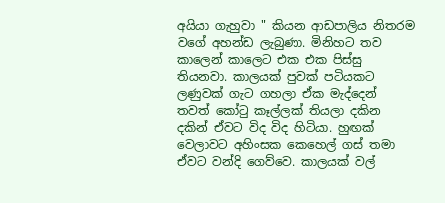අයියා ගැහුවා " කියන ආඩපාලිය නිතරම වගේ අහන්ඩ ලැබුණා. මිනිහට තව කාලෙන් කාලෙට එක එක පිස්සු තියනවා. කාලයක් පුවක් පටියකට ලණුවක් ගැට ගහලා ඒක මැද්දෙන් තවත් කෝටු කෑල්ලක් තියලා දකින දකින් ඒවට විද විද හිටියා. හුඟක් වෙලාවට අහිංසක කෙහෙල් ගස් තමා ඒවට වන්දි ගෙව්වෙ. කාලයක් වල්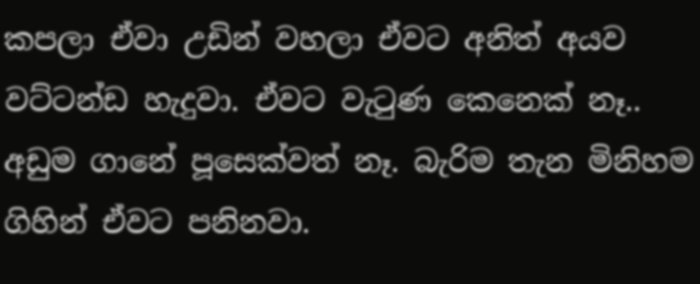කපලා ඒවා උඩින් වහලා ඒවට අනිත් අයව වට්ටන්ඩ හැදුවා. ඒවට වැටුණ කෙනෙක් නෑ.. අඩුම ගානේ පූසෙක්වත් නෑ. බැරිම තැන මිනිහම ගිහින් ඒවට පනිනවා.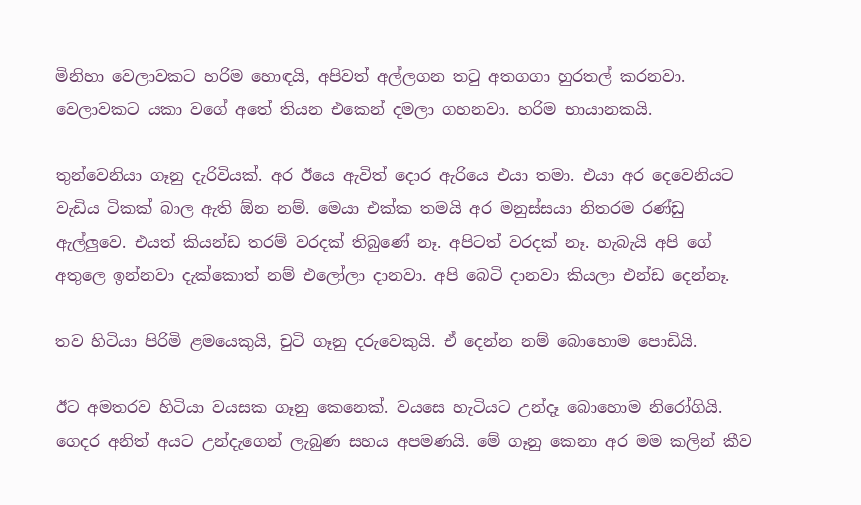මිනිහා වෙලාවකට හරිම හොඳයි, අපිවත් අල්ලගන තටු අතගගා හුරතල් කරනවා. වෙලාවකට යකා වගේ අතේ තියන එකෙන් දමලා ගහනවා. හරිම භායානකයි.

තුන්වෙනියා ගෑනු දැරිවියක්. අර ඊයෙ ඇවිත් දොර ඇරියෙ එයා තමා. එයා අර දෙවෙනියට වැඩිය ටිකක් බාල ඇති ඕන නම්. මෙයා එක්ක තමයි අර මනුස්සයා නිතරම රණ්ඩු ඇල්ලුවෙ. එයත් කියන්ඩ තරම් වරදක් තිබුණේ නෑ. අපිටත් වරදක් නෑ. හැබැයි අපි ගේ අතුලෙ ඉන්නවා දැක්කොත් නම් එලෝලා දානවා. අපි බෙටි දානවා කියලා එන්ඩ දෙන්නෑ.

තව හිටියා පිරිමි ළමයෙකුයි, චුටි ගෑනු දරුවෙකුයි. ඒ දෙන්න නම් බොහොම පොඩියි.

ඊට අමතරව හිටියා වයසක ගෑනු කෙනෙක්. වයසෙ හැටියට උන්දෑ බොහොම නිරෝගියි. ගෙදර අනිත් අයට උන්දැගෙන් ලැබුණ සහය අපමණයි. මේ ගෑනු කෙනා අර මම කලින් කීව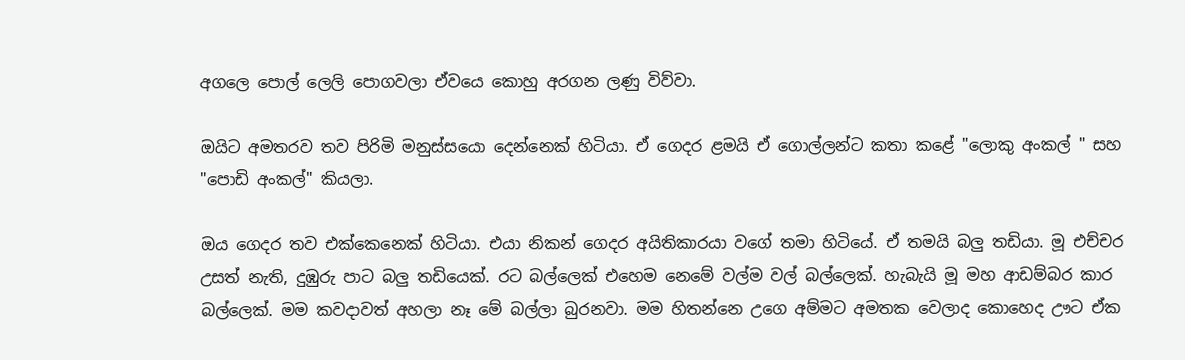අගලෙ පොල් ලෙලි පොගවලා ඒවයෙ කොහු අරගන ලණු විව්වා.

ඔයිට අමතරව තව පිරිමි මනුස්සයො දෙන්නෙක් හිටියා. ඒ ගෙදර ළමයි ඒ ගොල්ලන්ට කතා කළේ "ලොකු අංකල් " සහ "පොඩි අංකල්" කියලා.

ඔය ගෙදර තව එක්කෙනෙක් හිටියා. එයා නිකන් ගෙදර අයිතිකාරයා වගේ තමා හිටියේ. ඒ තමයි බලු තඩියා. මූ එච්චර උසත් නැති, දුඹුරු පාට බලු තඩියෙක්. රට බල්ලෙක් එහෙම නෙමේ වල්ම වල් බල්ලෙක්. හැබැයි මූ මහ ආඩම්බර කාර බල්ලෙක්. මම කවදාවත් අහලා නෑ මේ බල්ලා බුරනවා. මම හිතන්නෙ උගෙ අම්මට අමතක වෙලාද කොහෙද ඌට ඒක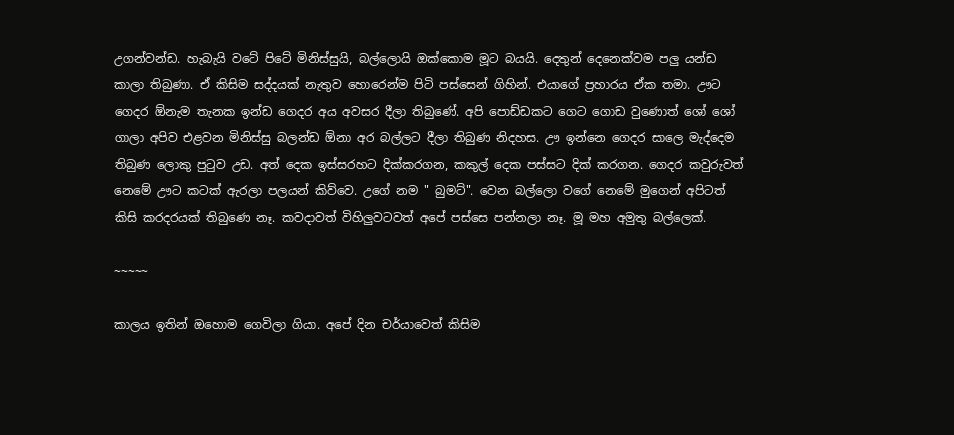උගන්වන්ඩ. හැබැයි වටේ පිටේ මිනිස්සුයි, බල්ලොයි ඔක්කොම මූට බයයි. දෙතුන් දෙනෙක්වම පලු යන්ඩ කාලා තිබුණා. ඒ කිසිම සද්දයක් නැතුව හොරෙන්ම පිටි පස්සෙන් ගිහින්. එයාගේ ප්‍රහාරය ඒක තමා. ඌට ගෙදර ඕනැම තැනක ඉන්ඩ ගෙදර අය අවසර දීලා තිබුණේ. අපි පොඩ්ඩකට ගෙට ගොඩ වුණොත් ශෝ ශෝ ගාලා අපිව එළවන මිනිස්සු බලන්ඩ ඕනා අර බල්ලට දීලා තිබුණ නිදහස. ඌ ඉන්නෙ ගෙදර සාලෙ මැද්දෙම තිබුණ ලොකු පුටුව උඩ. අත් දෙක ඉස්සරහට දික්කරගන, කකුල් දෙක පස්සට දික් කරගන. ගෙදර කවුරුවත් නෙමේ ඌට කටක් ඇරලා පලයන් කිව්වෙ. උගේ නම " බුමට්". වෙන බල්ලො වගේ නෙමේ මුගෙන් අපිටත් කිසි කරදරයක් තිබුණෙ නෑ. කවදාවත් විහිලුවටවත් අපේ පස්සෙ පන්නලා නෑ. මූ මහ අමුතු බල්ලෙක්.

~~~~~

කාලය ඉතින් ඔහොම ගෙවිලා ගියා. අපේ දින චර්යාවෙත් කිසිම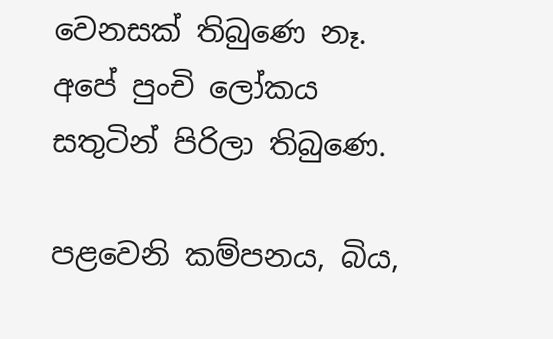වෙනසක් තිබුණෙ නෑ. අපේ පුංචි ලෝකය සතුටින් පිරිලා තිබුණෙ.

පළවෙනි කම්පනය, බිය,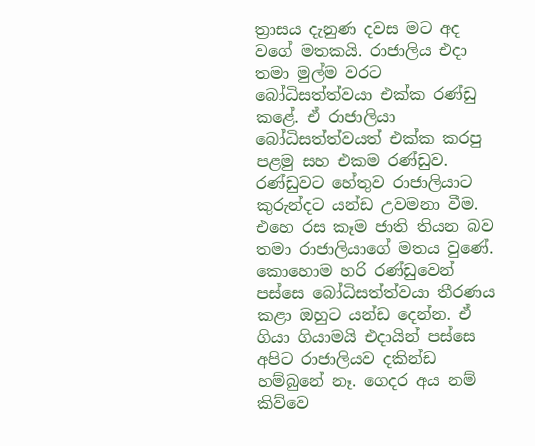ත්‍රාසය දැනුණ දවස මට අද වගේ මතකයි. රාජාලිය එදා තමා මුල්ම වරට බෝධිසත්ත්වයා එක්ක රණ්ඩු කළේ. ඒ රාජාලියා බෝධිසත්ත්වයත් එක්ක කරපු පළමු සහ එකම රණ්ඩුව. රණ්ඩුවට හේතුව රාජාලියාට කුරුන්දට යන්ඩ උවමනා වීම. එහෙ රස කෑම ජාති තියන බව තමා රාජාලියාගේ මතය වුණේ. කොහොම හරි රණ්ඩුවෙන් පස්සෙ බෝධිසත්ත්වයා තීරණය කළා ඔහුට යන්ඩ දෙන්න. ඒ ගියා ගියාමයි එදායින් පස්සෙ අපිට රාජාලියව දකින්ඩ හම්බුනේ නෑ. ගෙදර අය නම් කිව්වෙ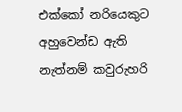එක්කෝ නරියෙකුට අහුවෙන්ඩ ඇති නැත්නම් කවුරුහරි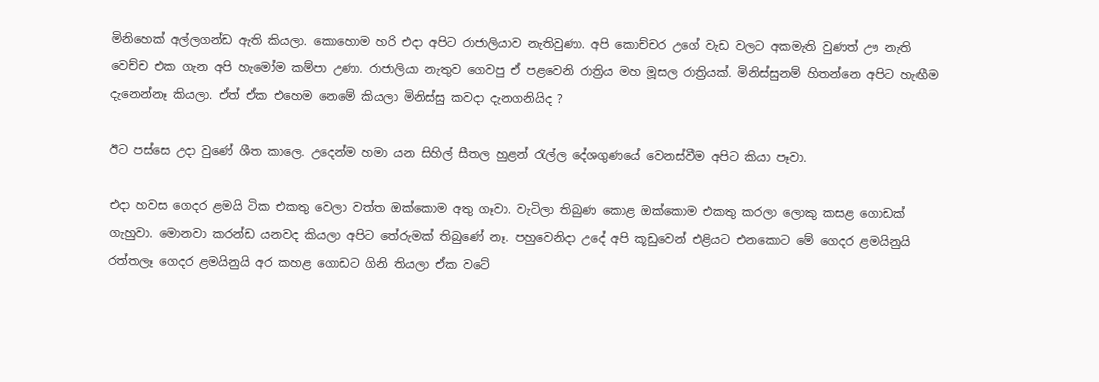මිනිහෙක් අල්ලගන්ඩ ඇති කියලා. කොහොම හරි එදා අපිට රාජාලියාව නැතිවුණා. අපි කොච්චර උගේ වැඩ වලට අකමැති වුණත් ඌ නැති වෙච්ච එක ගැන අපි හැමෝම කම්පා උණා. රාජාලියා නැතුව ගෙවපු ඒ පළවෙනි රාත්‍රිය මහ මූසල රාත්‍රියක්. මිනිස්සුනම් හිතන්නෙ අපිට හැඟීම දැනෙන්නෑ කියලා. ඒත් ඒක එහෙම නෙමේ කියලා මිනිස්සු කවදා දැනගනියිද ?

ඊට පස්සෙ උදා වුණේ ශීත කාලෙ. උදෙන්ම හමා යන සිහිල් සීතල හුළන් රැල්ල දේශගුණයේ වෙනස්වීම අපිට කියා පෑවා.

එදා හවස ගෙදර ළමයි ටික එකතු වෙලා වත්ත ඔක්කොම අතු ගෑවා. වැටිලා තිබුණ කොළ ඔක්කොම එකතු කරලා ලොකු කසළ ගොඩක් ගැහුවා. මොනවා කරන්ඩ යනවද කියලා අපිට තේරුමක් තිබුණේ නෑ. පහුවෙනිදා උදේ අපි කූඩුවෙන් එළියට එනකොට මේ ගෙදර ළමයිනුයි රත්තලෑ ගෙදර ළමයිනුයි අර කහළ ගොඩට ගිනි තියලා ඒක වටේ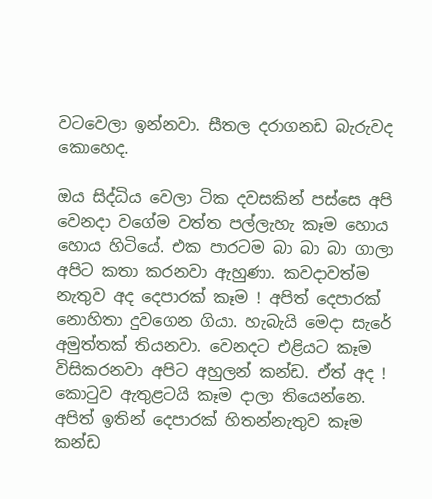වටවෙලා ඉන්නවා. සීතල දරාගනඩ බැරුවද කොහෙද.

ඔය සිද්ධිය වෙලා ටික දවසකින් පස්සෙ අපි වෙනදා වගේම වත්ත පල්ලැහැ කෑම හොය හොය හිටියේ. එක පාරටම බා බා බා ගාලා අපිට කතා කරනවා ඇහුණා. කවදාවත්ම නැතුව අද දෙපාරක් කෑම ! අපිත් දෙපාරක් නොහිතා දුවගෙන ගියා. හැබැයි මෙදා සැරේ අමුත්තක් තියනවා. වෙනදට එළියට කෑම විසිකරනවා අපිට අහුලන් කන්ඩ. ඒත් අද ! කොටුව ඇතුළටයි කෑම දාලා තියෙන්නෙ. අපිත් ඉතින් දෙපාරක් හිතන්නැතුව කෑම කන්ඩ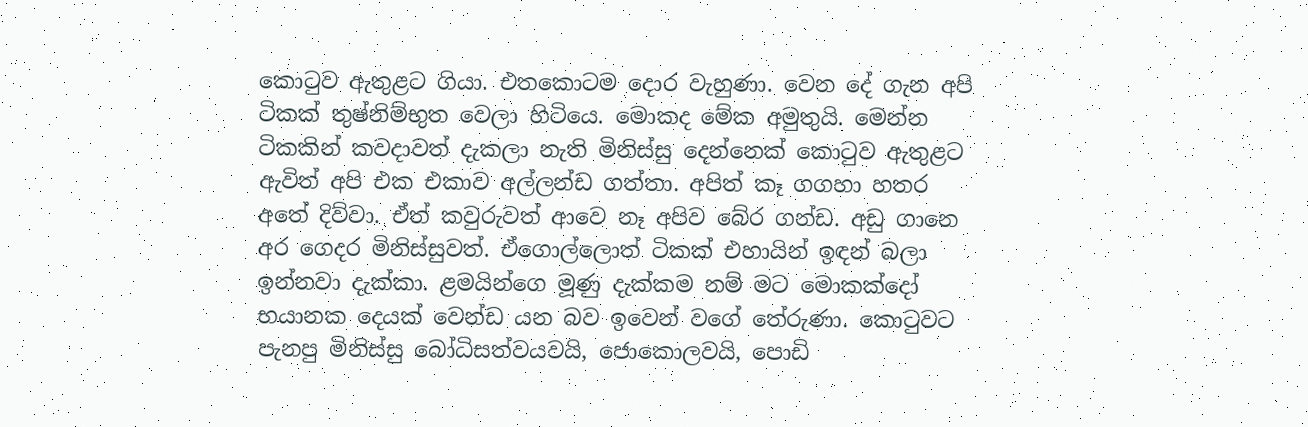කොටුව ඇතුළට ගියා. එතකොටම දොර වැහුණා. වෙන දේ ගැන අපි ටිකක් තුෂ්නිම්භුත වෙලා හිටියෙ. මොකද මේක අමුතුයි. මෙන්න ටිකකින් කවදාවත් දැකලා නැති මිනිස්සු දෙන්නෙක් කොටුව ඇතුළට ඇවිත් අපි එක එකාව අල්ලන්ඩ ගත්තා. අපිත් කෑ ගගහා හතර අතේ දිව්වා. ඒත් කවුරුවත් ආවෙ නෑ අපිව බේර ගන්ඩ. අඩු ගානෙ අර ගෙදර මිනිස්සුවත්. ඒගොල්ලොත් ටිකක් එහායින් ඉඳන් බලා ඉන්නවා දැක්කා. ළමයින්ගෙ මූණු දැක්කම නම් මට මොකක්දෝ භයානක දෙයක් වෙන්ඩ යන බව ඉවෙන් වගේ තේරුණා. කොටුවට පැනපු මිනිස්සු බෝධිසත්වයවයි, ජොකොලවයි, පොඩි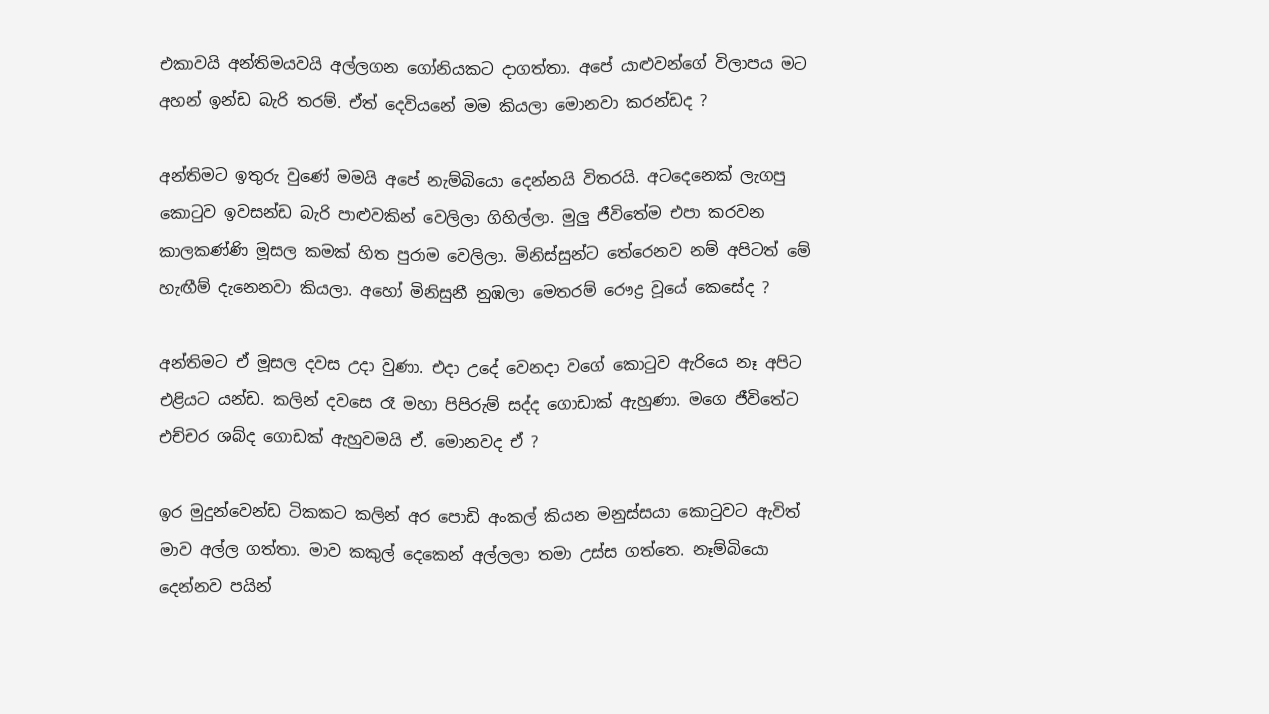එකාවයි අන්තිමයවයි අල්ලගන ගෝනියකට දාගත්තා. අපේ යාළුවන්ගේ විලාපය මට අහන් ඉන්ඩ බැරි තරම්. ඒත් දෙවියනේ මම කියලා මොනවා කරන්ඩද ?

අන්තිමට ඉතුරු වුණේ මමයි අපේ නැම්බියො දෙන්නයි විතරයි. අටදෙනෙක් ලැගපු කොටුව ඉවසන්ඩ බැරි පාළුවකින් වෙලිලා ගිහිල්ලා. මුලු ජීවිතේම එපා කරවන කාලකණ්ණි මූසල කමක් හිත පුරාම වෙලිලා. මිනිස්සුන්ට තේරෙනව නම් අපිටත් මේ හැඟීම් දැනෙනවා කියලා. අහෝ මිනිසුනී නුඹලා මෙතරම් රෞද්‍ර වූයේ කෙසේද ?

අන්තිමට ඒ මූසල දවස උදා වුණා. එදා උදේ වෙනදා වගේ කොටුව ඇරියෙ නෑ අපිට එළියට යන්ඩ. කලින් දවසෙ රෑ මහා පිපිරුම් සද්ද ගොඩාක් ඇහුණා. මගෙ ජීවිතේට එච්චර ශබ්ද ගොඩක් ඇහුවමයි ඒ. මොනවද ඒ ?

ඉර මුදුන්වෙන්ඩ ටිකකට කලින් අර පොඩි අංකල් කියන මනුස්සයා කොටුවට ඇවිත් මාව අල්ල ගත්තා. මාව කකුල් දෙකෙන් අල්ලලා තමා උස්ස ගත්තෙ. නෑම්බියො දෙන්නව පයින්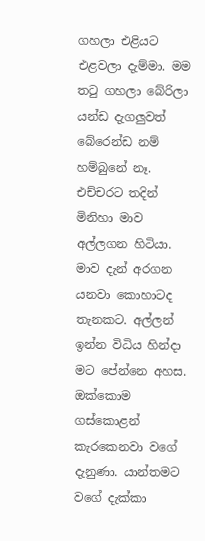ගහලා එළියට එළවලා දැම්මා. මම තටු ගහලා බේරිලා යන්ඩ දැගලුවත් බේරෙන්ඩ නම් හම්බුනේ නෑ. එච්චරට තදින් මිනිහා මාව අල්ලගන හිටියා. මාව දැන් අරගන යනවා කොහාටද තැනකට. අල්ලන් ඉන්න විධිය හින්දා මට පේන්නෙ අහස. ඔක්කොම ගස්කොළන් කැරකෙනවා වගේ දැනුණා. යාන්තමට වගේ දැක්කා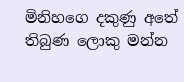මිනිහගෙ දකුණු අතේ තිබුණ ලොකු මන්න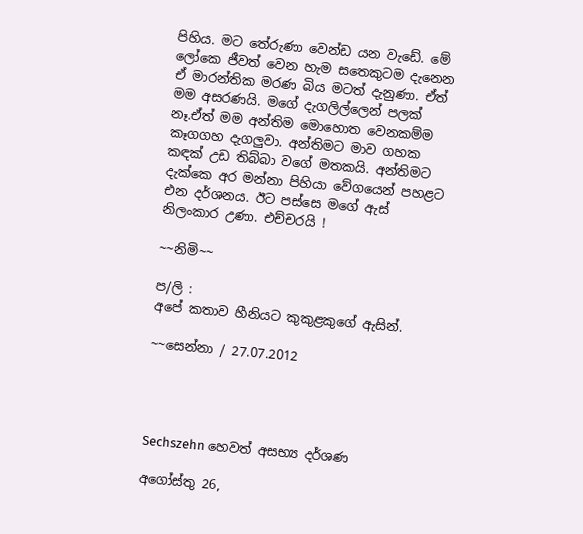පිහිය. මට තේරුණා වෙන්ඩ යන වැඩේ. මේ ලෝකෙ ජීවත් වෙන හැම සතෙකුටම දැනෙන ඒ මාරන්තික මරණ බිය මටත් දැනුණා. ඒත් මම අසරණයි. මගේ දැගලිල්ලෙන් පලක් නෑ.ඒත් මම අන්තිම මොහොත වෙනකම්ම කෑගගහ දැගලුවා. අන්තිමට මාව ගහක කඳක් උඩ තිබ්බා වගේ මතකයි. අන්තිමට දැක්කෙ අර මන්නා පිහියා වේගයෙන් පහළට එන දර්ශනය. ඊට පස්සෙ මගේ ඇස් නිලංකාර උණා. එච්චරයි !

~~නිමි~~

ප/ලි :
අපේ කතාව හීනියට කුකුළකුගේ ඇසින්.

~~සෙන්නා / 27.07.2012




Sechszehn හෙවත් අසභ්‍ය‍ දර්ශණ

අගෝස්තු 26,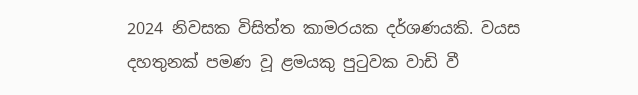2024 නිවසක විසිත්ත කාමරයක දර්ශණයකි. වයස දහතුනක් පමණ වූ ළමයකු පුටුවක වාඩි වී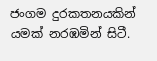ජංගම දුරකතනයකින් යමක් නරඹමින් සිටී.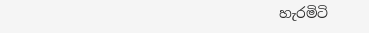හැරමිටි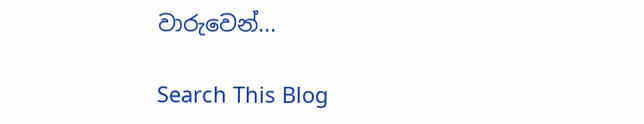වාරුවෙන්...

Search This Blog